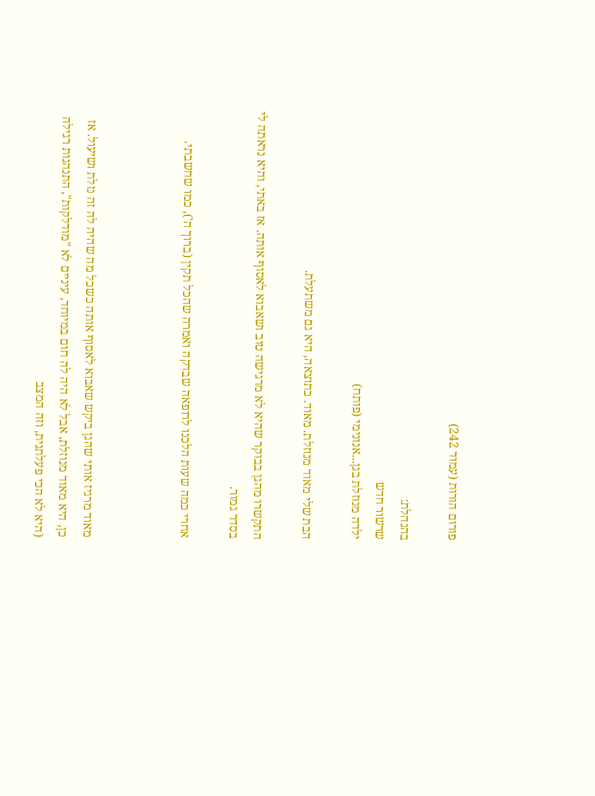פורום הורות (עמוד 242)

בהנהלת:
שרשור חדש
ילדה מנוזלת בגן...אנונימי (פותח)

הבת שלי מאוד מנוזלת. מאוד. כתוצאה, היא גם משתעלת.

התקשרו מהגן בבוקר שהיא לא מרגישה טוב ושאבוא לאסוף אותה. אז באתי, והיא נראתה לי בסדר גמור.

אחרי כמה שעות הלכנו לרופאה שבדקה ואמרה שהכל תקין (ברוך ה'), כמו שחשבתי.



מאוד מרגיז אותי שהגן ביקש שאבוא לאסוף אותה כשכל מה שהיה לה זה נזלת ושיעול. אז כן, היא מאוד מנוזלת, אבל לא היה לה חום במיוחד, עיניים לא "מודלקות", התנהגות רגילה (היא לא הכי פעלתנית, וזה המצב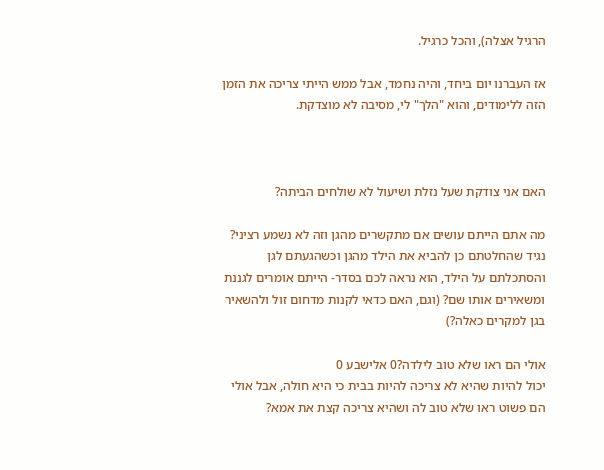הרגיל אצלה), והכל כרגיל.

אז העברנו יום ביחד, והיה נחמד, אבל ממש הייתי צריכה את הזמן הזה ללימודים, והוא "הלך" לי, מסיבה לא מוצדקת.



האם אני צודקת שעל נזלת ושיעול לא שולחים הביתה?

מה אתם הייתם עושים אם מתקשרים מהגן וזה לא נשמע רציני? נגיד שהחלטתם כן להביא את הילד מהגן וכשהגעתם לגן והסתכלתם על הילד, הוא נראה לכם בסדר- הייתם אומרים לגננת ומשאירים אותו שם? (וגם, האם כדאי לקנות מדחום זול ולהשאיר בגן למקרים כאלה?)

אולי הם ראו שלא טוב לילדה?0 אלישבע 0
יכול להיות שהיא לא צריכה להיות בבית כי היא חולה, אבל אולי הם פשוט ראו שלא טוב לה ושהיא צריכה קצת את אמא?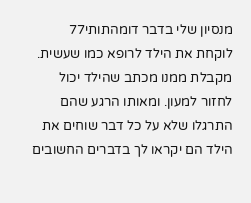מנסיון שלי בדבר דומהתותי77
לוקחת את הילד לרופא כמו שעשית. מקבלת ממנו מכתב שהילד יכול לחזור למעון. ומאותו הרגע שהם התרגלו שלא על כל דבר שוחים את הילד הם יקראו לך בדברים החשובים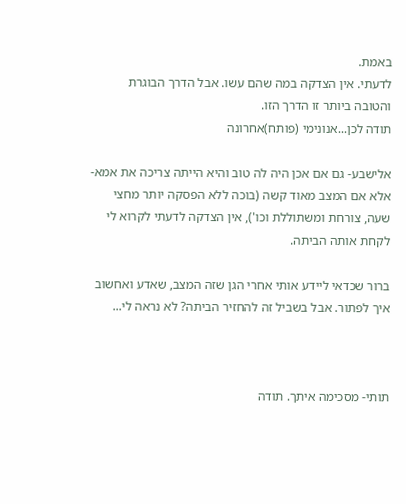באמת.
לדעתי. אין הצדקה במה שהם עשו. אבל הדרך הבוגרת והטובה ביותר זו הדרך הזו.
תודה לכן...אנונימי (פותח)אחרונה

אלישבע- גם אם אכן היה לה טוב והיא הייתה צריכה את אמא- אלא אם המצב מאוד קשה (בוכה ללא הפסקה יותר מחצי שעה, צורחת ומשתוללת וכו'), אין הצדקה לדעתי לקרוא לי לקחת אותה הביתה.

ברור שכדאי ליידע אותי אחרי הגן שזה המצב, שאדע ואחשוב איך לפתור. אבל בשביל זה להחזיר הביתה? לא נראה לי...



תותי- מסכימה איתך. תודה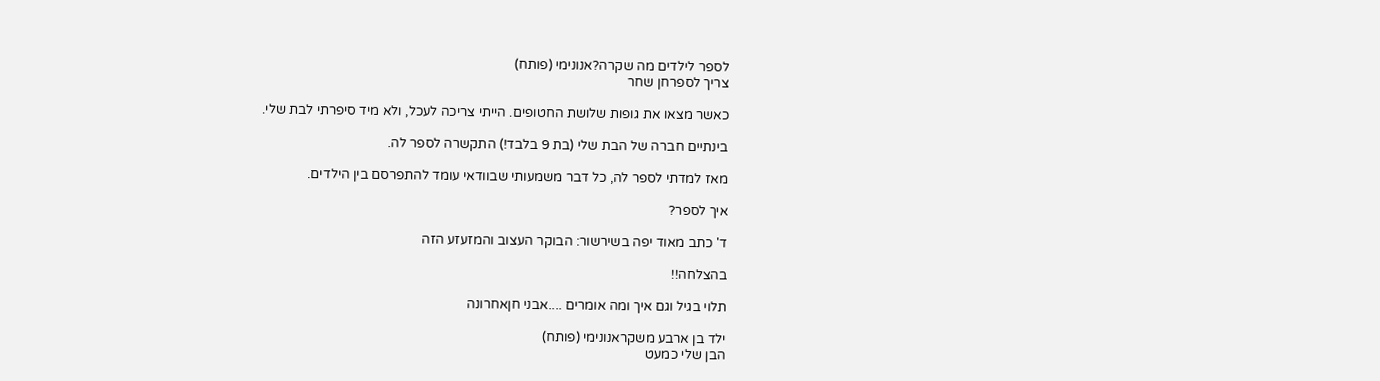לספר לילדים מה שקרה?אנונימי (פותח)
צריך לספרחן שחר

כאשר מצאו את גופות שלושת החטופים. הייתי צריכה לעכל, ולא מיד סיפרתי לבת שלי.

בינתיים חברה של הבת שלי (בת 9 בלבד!) התקשרה לספר לה.

מאז למדתי לספר לה, כל דבר משמעותי שבוודאי עומד להתפרסם בין הילדים.

איך לספר?

ד' כתב מאוד יפה בשירשור: הבוקר העצוב והמזעזע הזה

בהצלחה!!

תלוי בגיל וגם איך ומה אומרים ....אבני חןאחרונה

ילד בן ארבע משקראנונימי (פותח)
הבן שלי כמעט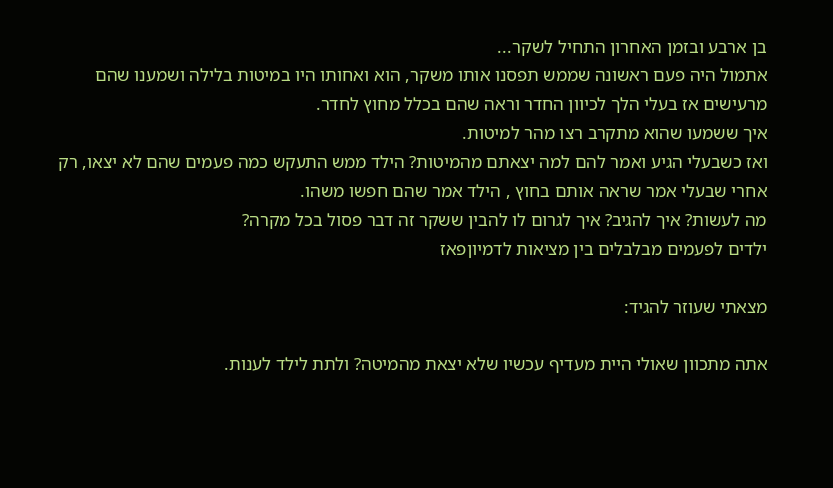בן ארבע ובזמן האחרון התחיל לשקר...
אתמול היה פעם ראשונה שממש תפסנו אותו משקר, הוא ואחותו היו במיטות בלילה ושמענו שהם מרעישים אז בעלי הלך לכיוון החדר וראה שהם בכלל מחוץ לחדר.
איך ששמעו שהוא מתקרב רצו מהר למיטות.
ואז כשבעלי הגיע ואמר להם למה יצאתם מהמיטות? הילד ממש התעקש כמה פעמים שהם לא יצאו, רק אחרי שבעלי אמר שראה אותם בחוץ , הילד אמר שהם חפשו משהו.
מה לעשות? איך להגיב? איך לגרום לו להבין ששקר זה דבר פסול בכל מקרה?
ילדים לפעמים מבלבלים בין מציאות לדמיוןפאז

מצאתי שעוזר להגיד:

אתה מתכוון שאולי היית מעדיף עכשיו שלא יצאת מהמיטה? ולתת לילד לענות.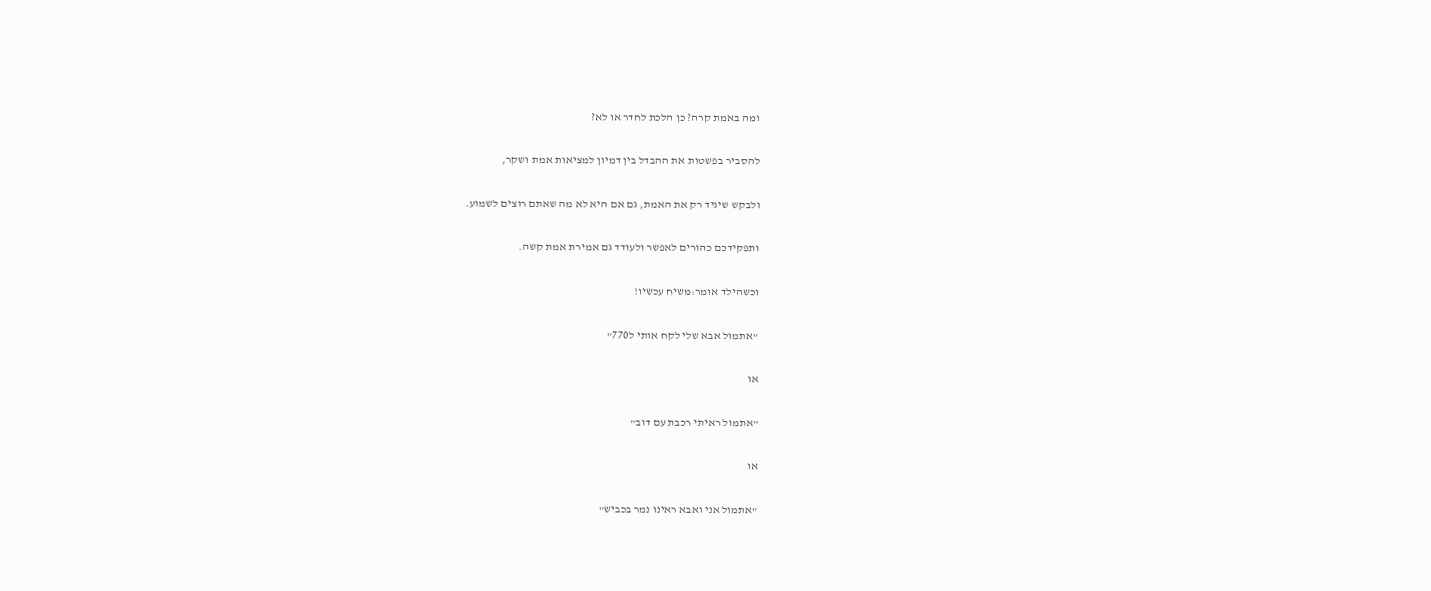ומה באמת קרה? כן הלכת לחדר או לא?

להסביר בפשטות את ההבדל בין דמיון למציאות אמת ושקר,

ולבקש שיגיד רק את האמת, גם אם היא לא מה שאתם רוצים לשמוע.

ותפקידכם כהורים לאפשר ולעודד גם אמירת אמת קשה.

וכשהילד אומר:משיח עכשיו!

"אתמול אבא שלי לקח אותי ל770"

או

"אתמול ראיתי רכבת עם דוב"

או

"אתמול אני ואבא ראינו נמר בכביש"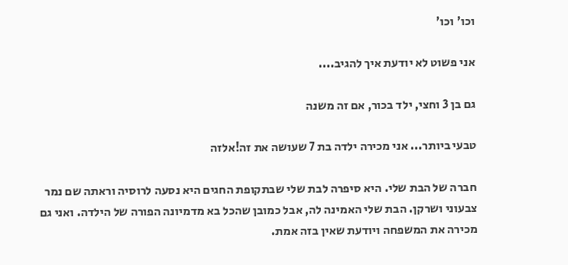וכו' וכו'

אני פשוט לא יודעת איך להגיב....

גם בן 3 וחצי, ילד בכור, אם זה משנה

טבעי ביותר... אני מכירה ילדה בת 7 שעושה את זה!אלזה

חברה של הבת שלי. היא סיפרה לבת שלי שבתקופת החגים היא נסעה לרוסיה וראתה שם נמר צבעוני ושרקן. הבת שלי האמינה לה, אבל כמובן שהכל בא מדמיונה הפורה של הילדה. ואני גם מכירה את המשפחה ויודעת שאין בזה אמת.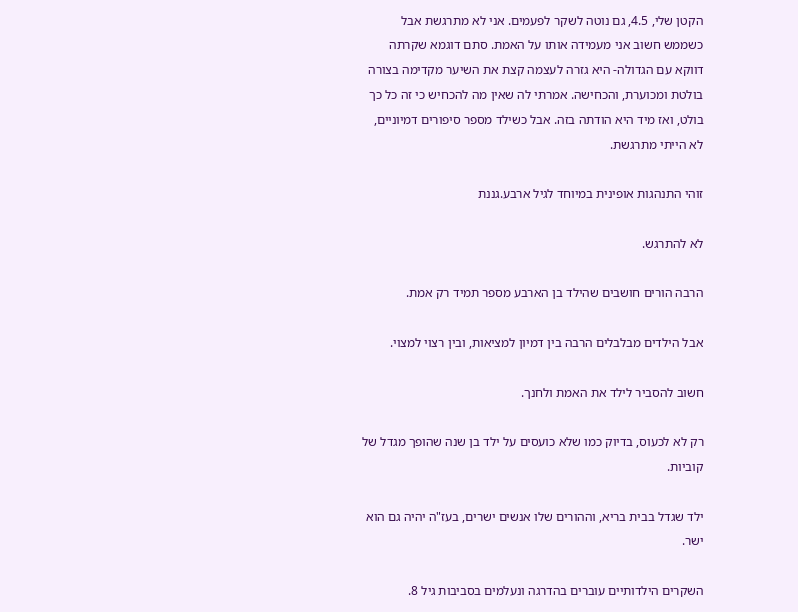הקטן שלי, 4.5, גם נוטה לשקר לפעמים. אני לא מתרגשת אבל כשממש חשוב אני מעמידה אותו על האמת. סתם דוגמא שקרתה דווקא עם הגדולה- היא גזרה לעצמה קצת את השיער מקדימה בצורה בולטת ומכוערת, והכחישה. אמרתי לה שאין מה להכחיש כי זה כל כך בולט, ואז מיד היא הודתה בזה. אבל כשילד מספר סיפורים דמיוניים, לא הייתי מתרגשת.

זוהי התנהגות אופינית במיוחד לגיל ארבע.גננת

לא להתרגש.

הרבה הורים חושבים שהילד בן הארבע מספר תמיד רק אמת.

אבל הילדים מבלבלים הרבה בין דמיון למציאות, ובין רצוי למצוי.

חשוב להסביר לילד את האמת ולחנך.

רק לא לכעוס, בדיוק כמו שלא כועסים על ילד בן שנה שהופך מגדל של קוביות.

ילד שגדל בבית בריא, וההורים שלו אנשים ישרים, בעז"ה יהיה גם הוא ישר.

השקרים הילדותיים עוברים בהדרגה ונעלמים בסביבות גיל 8.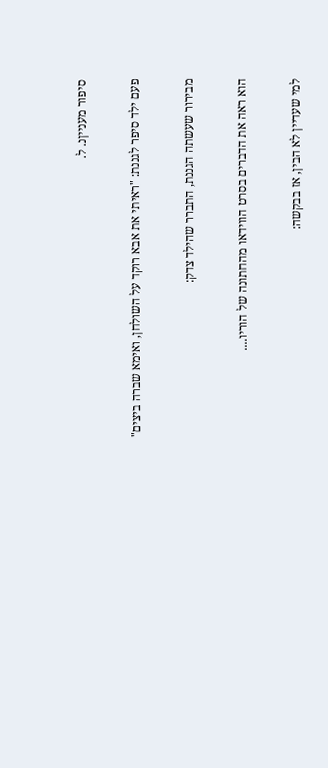סיפור מענייןנ. ל.

פעם ילד סיפר לגננת: "ראיתי את אבא רוקד על השולחן, ואימא שברה ביצים"

מבירור שעשתה הגננת, התברר שהילד צדק:

הוא ראה את הדברים בסרט הווידאו מהחתונה של הוריו....

למי שעדיין לא הבין, אז בבקשה: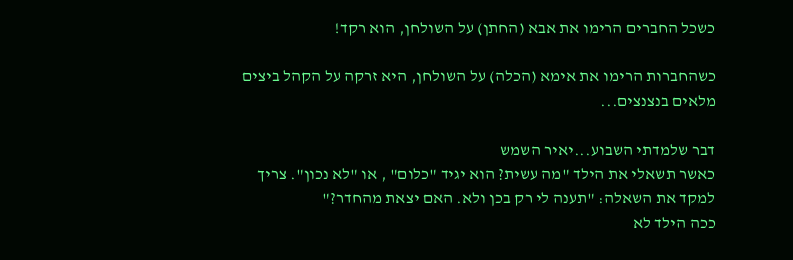כשכל החברים הרימו את אבא (החתן) על השולחן, הוא רקד!

כשהחברות הרימו את אימא (הכלה) על השולחן, היא זרקה על הקהל ביצים מלאים בנצנצים...

דבר שלמדתי השבוע...יאיר השמש
כאשר תשאלי את הילד "מה עשית? הוא יגיד "כלום" , או "לא נכון". צריך למקד את השאלה: "תענה לי רק בכן ולא. האם יצאת מהחדר?"
ככה הילד לא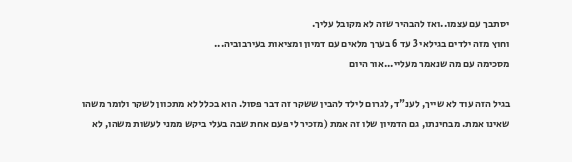יסתבך עם עצמו..ואז להבהיר שזה לא מקובל עליך.
וחוץ מזה ילדים בגילאי 3 עד 6 בערך מלאים עם דמיון ומציאות בעירבוביה...
מסכימה עם מה שנאמר מעליי...אור היום

בגיל הזה עוד לא שייך, לענ"ד, לגרום לילד להבין ששקר זה דבר פסול. הוא בכלל לא מתכוון לשקר ולומר משהו שאינו אמת. מבחינתו, גם הדמיון שלו זה אמת (מזכיר לי פעם אחת שבה בעלי ביקש ממני לעשות משהו, לא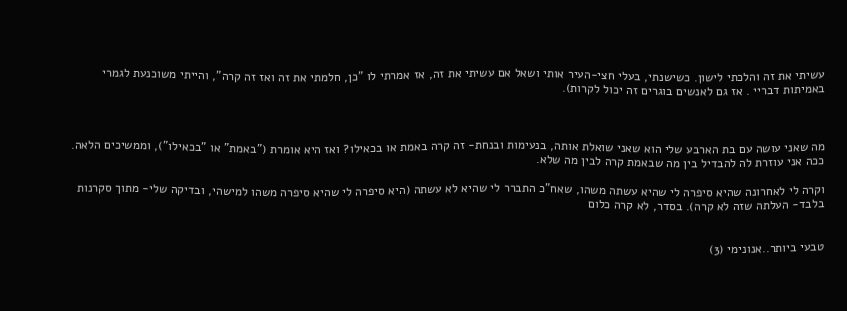עשיתי את זה והלכתי לישון. כשישנתי, בעלי חצי-העיר אותי ושאל אם עשיתי את זה, אז אמרתי לו "כן, חלמתי את זה ואז זה קרה", והייתי משוכנעת לגמרי באמיתות דבריי . אז גם לאנשים בוגרים זה יכול לקרות).



מה שאני עושה עם בת הארבע שלי הוא שאני שואלת אותה, בנעימות ובנחת- זה קרה באמת או בכאילו? ואז היא אומרת ("באמת" או "בכאילו"), וממשיכים הלאה. ככה אני עוזרת לה להבדיל בין מה שבאמת קרה לבין מה שלא.

וקרה לי לאחרונה שהיא סיפרה לי שהיא עשתה משהו, שאח"כ התברר לי שהיא לא עשתה (היא סיפרה לי שהיא סיפרה משהו למישהי, ובדיקה שלי- מתוך סקרנות בלבד- העלתה שזה לא קרה). בסדר, לא קרה כלום


טבעי ביותר..אנונימי (3)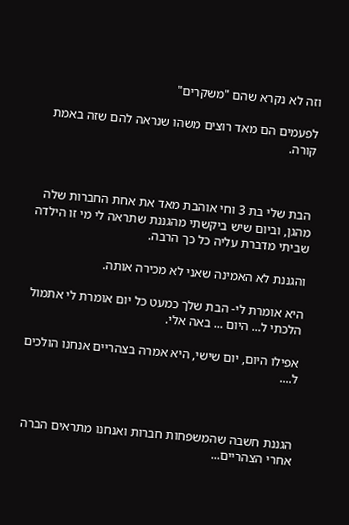וזה לא נקרא שהם "משקרים"

לפעמים הם מאד רוצים משהו שנראה להם שזה באמת קורה.



הבת שלי בת 3 וחי אוהבת מאד את אחת החברות שלה מהגן, וביום שיש ביקשתי מהגננת שתראה לי מי זו הילדה שביתי מדברת עליה כל כך הרבה.

והגננת לא האמינה שאני לא מכירה אותה.

היא אומרת לי- הבת שלך כמעט כל יום אומרת לי אתמול הלכתי ל... היום ... באה אלי.

אפילו היום, יום שישי, היא אמרה בצהריים אנחנו הולכים ל....



הגננת חשבה שהמשפחות חברות ואנחנו מתראים הברה אחרי הצהריים...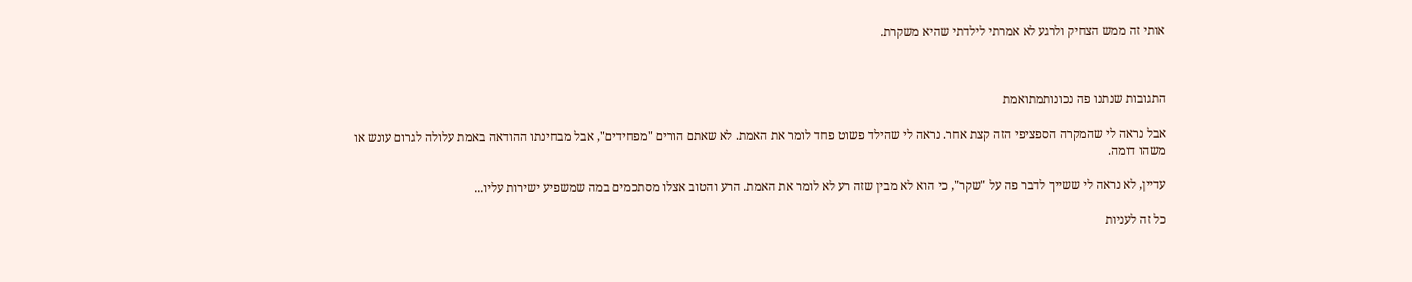אותי זה ממש הצחיק ולרגע לא אמרתי לילדתי שהיא משקרת.



התגובות שנתנו פה נכונותמתואמת

אבל נראה לי שהמקרה הספציפי הזה קצת אחר. נראה לי שהילד פשוט פחד לומר את האמת. לא שאתם הורים "מפחידים", אבל מבחינתו ההודאה באמת עלולה לגרום עונש או משהו דומה.

עדיין, לא נראה לי ששייך לדבר פה על "שקר", כי הוא לא מבין שזה רע לא לומר את האמת. הרע והטוב אצלו מסתכמים במה שמשפיע ישירות עליו...

כל זה לעניות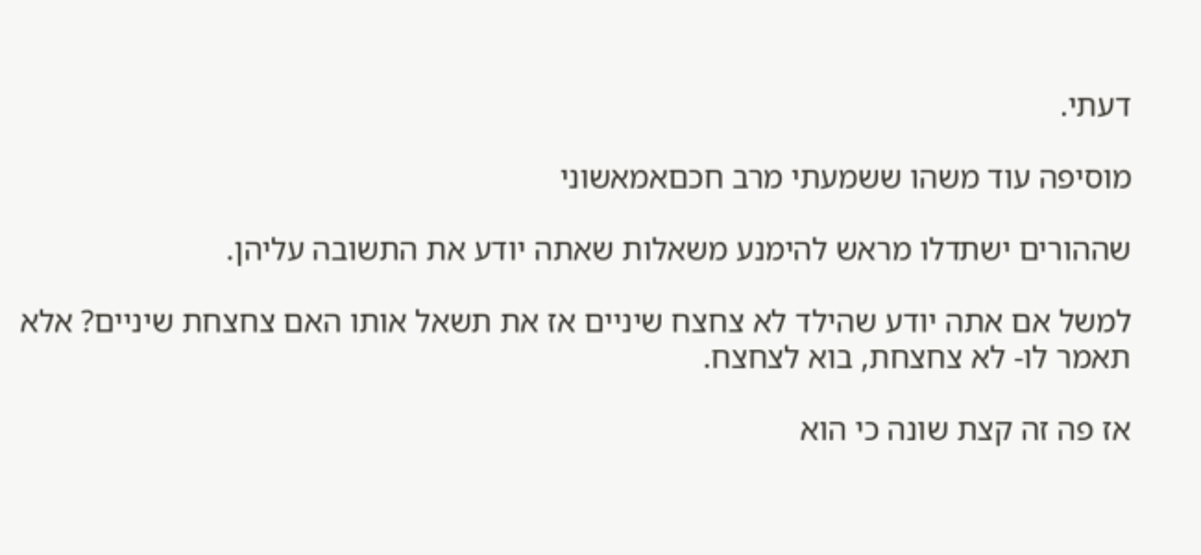דעתי.

מוסיפה עוד משהו ששמעתי מרב חכםאמאשוני

שההורים ישתדלו מראש להימנע משאלות שאתה יודע את התשובה עליהן.

למשל אם אתה יודע שהילד לא צחצח שיניים אז את תשאל אותו האם צחצחת שיניים? אלא תאמר לו- לא צחצחת, בוא לצחצח.

אז פה זה קצת שונה כי הוא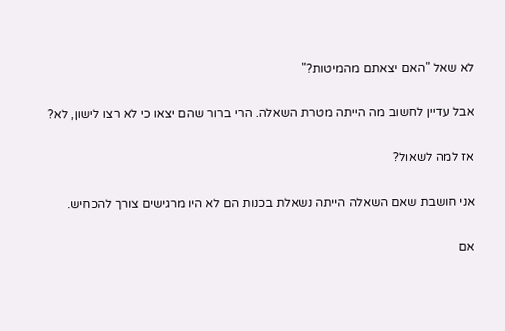לא שאל "האם יצאתם מהמיטות?"

אבל עדיין לחשוב מה הייתה מטרת השאלה. הרי ברור שהם יצאו כי לא רצו לישון, לא?

אז למה לשאול?

אני חושבת שאם השאלה הייתה נשאלת בכנות הם לא היו מרגישים צורך להכחיש.

אם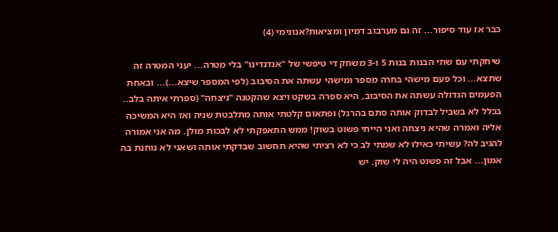כבר אז עוד סיפור... זה גם מערבוב דמיון ומציאות?אנונימי (4)

שיחקתי עם שתי הבנות בנות 5 ו-3 משחק די טיפשי של "אנדנדינו" בלי מטרה... יעני המטרה זה שתצא... וכל פעם מישהי בחרה מספר ומישהי עשתה את הסיבוב (לפי המספר שיצא...)... ובאחת הפעמים הגדולה עשתה את הסיבוב, היא ספרה בשקט ויצא שהקטנה "ניצחה" (ספרתי איתה בלב.. בכלל לא בשביל לבדוק אותה סתם בהרגל) ופתאום קלטתי אותה מתלבטת שניה ואז היא המשיכה אליה ואמרה שהיא ניצחה ואני הייתי פשוט בשוק! ממש התאפקתי לא לבכות מולן. מה אני אמורה להגיב לה? עשיתי כאילו לא שמתי לב כי לא רציתי שהיא תחשוב שבדקתי אותה ושאני לא נותנת בה אמון... אבל זה פשוט היה לי שוק. יש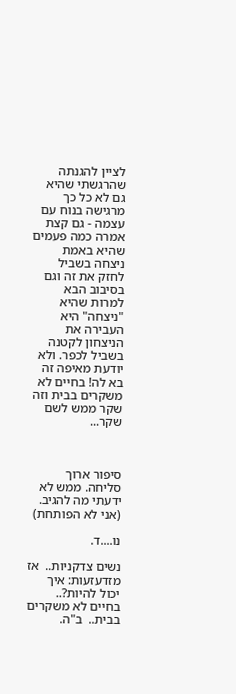לציין להגנתה שהרגשתי שהיא גם לא כל כך מרגישה בנוח עם עצמה - גם קצת אמרה כמה פעמים שהיא באמת ניצחה בשביל לחזק את זה וגם בסיבוב הבא למרות שהיא "ניצחה" היא העבירה את הניצחון לקטנה בשביל לכפר. ולא יודעת מאיפה זה בא לה! בחיים לא משקרים בבית וזה שקר ממש לשם שקר...



סיפור ארוך סליחה. ממש לא ידעתי מה להגיב. (אני לא הפותחת)

נו....ד.

נשים צדקניות..  אז מזדעזעות: איך יכול להיות?..  בחיים לא משקרים בבית..  ב"ה.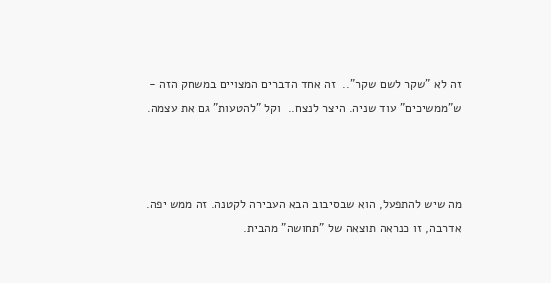זה לא "שקר לשם שקר"..  זה אחד הדברים המצויים במשחק הזה - ש"ממשיכים" עוד שניה. היצר לנצח..  וקל "להטעות" גם את עצמה.



מה שיש להתפעל, הוא שבסיבוב הבא העבירה לקטנה. זה ממש יפה. אדרבה, זו כנראה תוצאה של "תחושה" מהבית.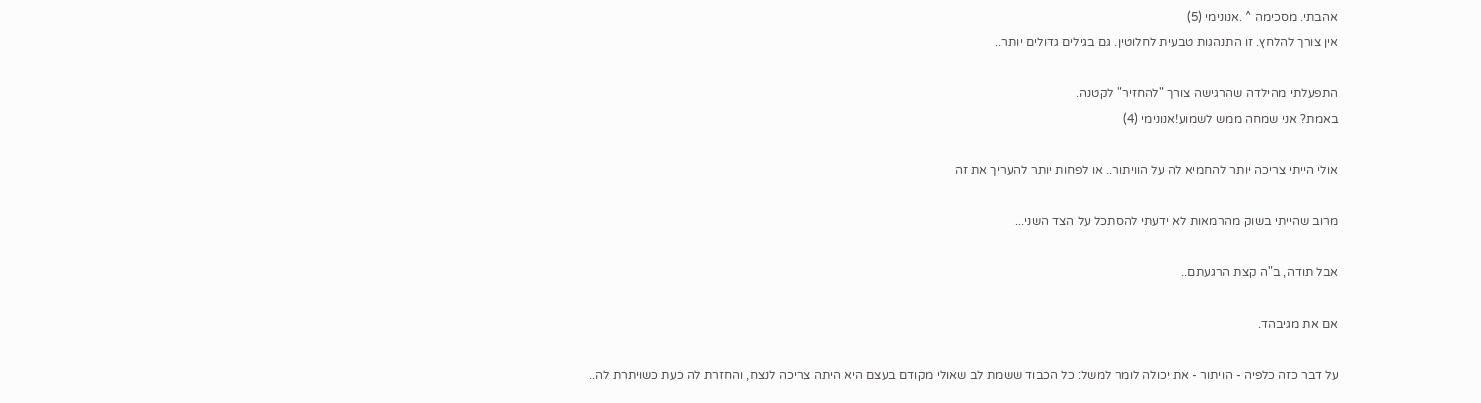אהבתי. מסכימה ^ .אנונימי (5)
אין צורך להלחץ. זו התנהגות טבעית לחלוטין. גם בגילים גדולים יותר..

התפעלתי מהילדה שהרגישה צורך "להחזיר" לקטנה.
באמת? אני שמחה ממש לשמוע!אנונימי (4)

אולי הייתי צריכה יותר להחמיא לה על הוויתור.. או לפחות יותר להעריך את זה

מרוב שהייתי בשוק מהרמאות לא ידעתי להסתכל על הצד השני...

אבל תודה, ב"ה קצת הרגעתם..

אם את מגיבהד.

על דבר כזה כלפיה - הויתור - את יכולה לומר למשל: כל הכבוד ששמת לב שאולי מקודם בעצם היא היתה צריכה לנצח, והחזרת לה כעת כשויתרת לה..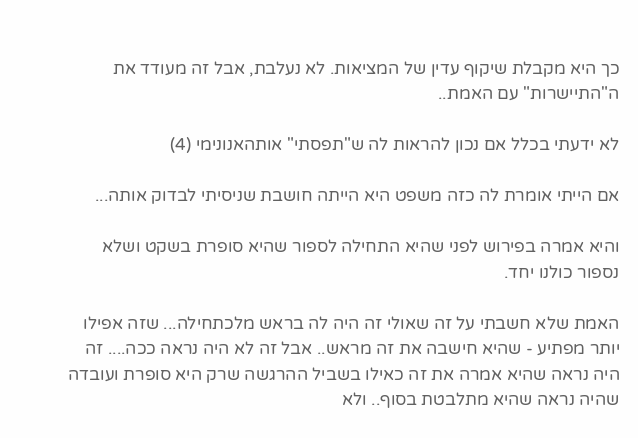כך היא מקבלת שיקוף עדין של המציאות. לא נעלבת, אבל זה מעודד את ה"התיישרות" עם האמת..

לא ידעתי בכלל אם נכון להראות לה ש"תפסתי" אותהאנונימי (4)

אם הייתי אומרת לה כזה משפט היא הייתה חושבת שניסיתי לבדוק אותה...

והיא אמרה בפירוש לפני שהיא התחילה לספור שהיא סופרת בשקט ושלא נספור כולנו יחד.

האמת שלא חשבתי על זה שאולי זה היה לה בראש מלכתחילה... שזה אפילו יותר מפתיע - שהיא חישבה את זה מראש.. אבל זה לא היה נראה ככה.... זה היה נראה שהיא אמרה את זה כאילו בשביל ההרגשה שרק היא סופרת ועובדה שהיה נראה שהיא מתלבטת בסוף.. ולא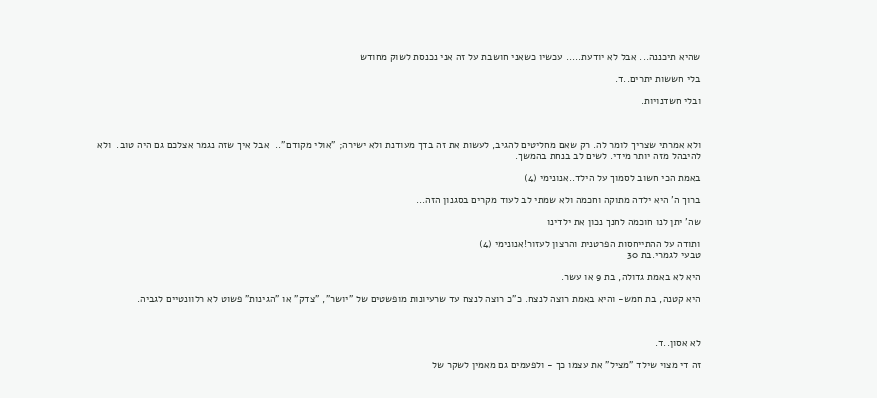שהיא תיכננה... אבל לא יודעת..... עכשיו כשאני חושבת על זה אני נכנסת לשוק מחודש

בלי חששות יתרים..ד.

ובלי חשדנויות.



ולא אמרתי שצריך לומר לה. רק שאם מחליטים להגיב, לעשות את זה בדך מעודנת ולא ישירה; "אולי מקודם"..  אבל איך שזה נגמר אצלכם גם היה טוב.  ולא להיבהל מזה יותר מידי. לשים לב בנחת בהמשך.

באמת הכי חשוב לסמוך על הילד..אנונימי (4)

ברוך ה' היא ילדה מתוקה וחכמה ולא שמתי לב לעוד מקרים בסגנון הזה...

שה' יתן לנו חוכמה לחנך נכון את ילדינו

ותודה על ההתייחסות הפרטנית והרצון לעזור!אנונימי (4)
טבעי לגמרי.בת 30

היא לא באמת גדולה, בת 9 או עשר.

היא קטנה, בת חמש- והיא באמת רוצה לנצח. כ"כ רוצה לנצח עד שרעיונות מופשטים של "יושר", "צדק" או "הגינות" פשוט לא רלוונטיים לגביה.



לא אסון..ד.

זה די מצוי שילד "מציל" את עצמו כך - ולפעמים גם מאמין לשקר של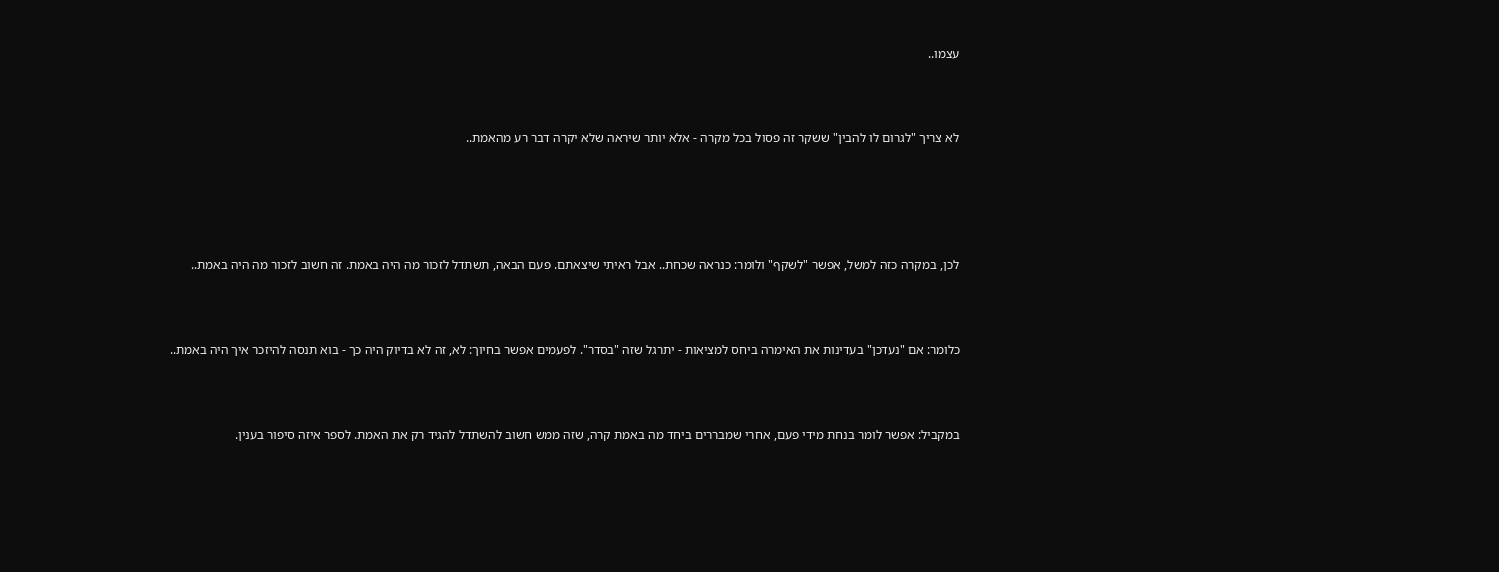עצמו..



לא צריך "לגרום לו להבין" ששקר זה פסול בכל מקרה - אלא יותר שיראה שלא יקרה דבר רע מהאמת..





לכן, במקרה כזה למשל, אפשר "לשקף" ולומר: כנראה שכחת.. אבל ראיתי שיצאתם. פעם הבאה, תשתדל לזכור מה היה באמת. זה חשוב לזכור מה היה באמת..



כלומר: אם "נעדכן" בעדינות את האימרה ביחס למציאות - יתרגל שזה "בסדר". לפעמים אפשר בחיוך: לא, זה לא בדיוק היה כך - בוא תנסה להיזכר איך היה באמת..



במקביל: אפשר לומר בנחת מידי פעם, אחרי שמבררים ביחד מה באמת קרה, שזה ממש חשוב להשתדל להגיד רק את האמת. לספר איזה סיפור בענין.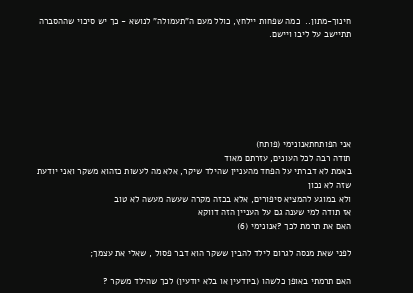חינוך-מתון..  כמה שפחות יילחץ, כולל מעם ה"תעמולה" לנושא - כך יש סיכוי שההסברה תתיישב על ליבו ויישם.







אני הפותחתאנונימי (פותח)
תודה רבה לכל העונים, עזרתם מאוד
באמת לא דברתי על הפחד מהעניין שהילד שיקר, אלא מה לעשות כזהוא משקר ואני יודעת שזה לא נכון
ולא במוגע להמציא סיפורים, אלא בכזה מקרה שעשה מעשה לא טוב
אז תודה למי שענה גם על העניין הזה דווקא
האם את תרמת לכך ?אנונימי (6)

לפני שאת מנסה לגרום לילד להבין ששקר הוא דבר פסול , שאלי את עצמך;

האם תרמתי באופן כלשהו (ביודעין או בלא יודעין) לכך שהילד משקר ?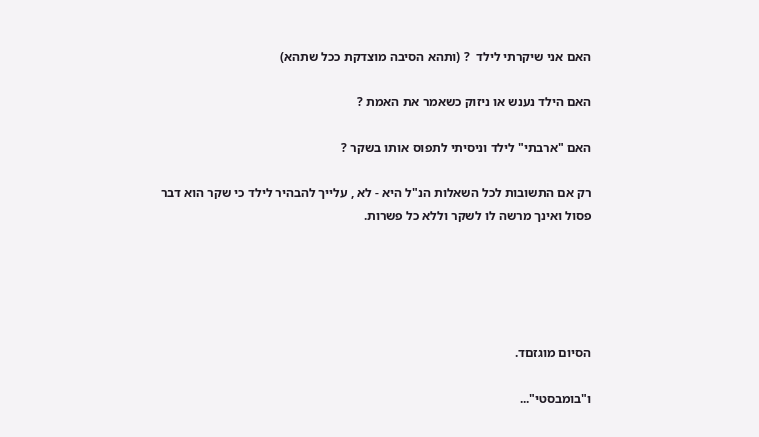האם אני שיקרתי לילד  ? (ותהא הסיבה מוצדקת ככל שתהא)

האם הילד נענש או ניזוק כשאמר את האמת ?

האם "ארבתי" לילד וניסיתי לתפוס אותו בשקר ?

רק אם התשובות לכל השאלות הנ"ל היא - לא , עלייך להבהיר לילד כי שקר הוא דבר פסול ואינך מרשה לו לשקר וללא כל פשרות.





הסיום מוגזםד.

ו"בומבסטי"...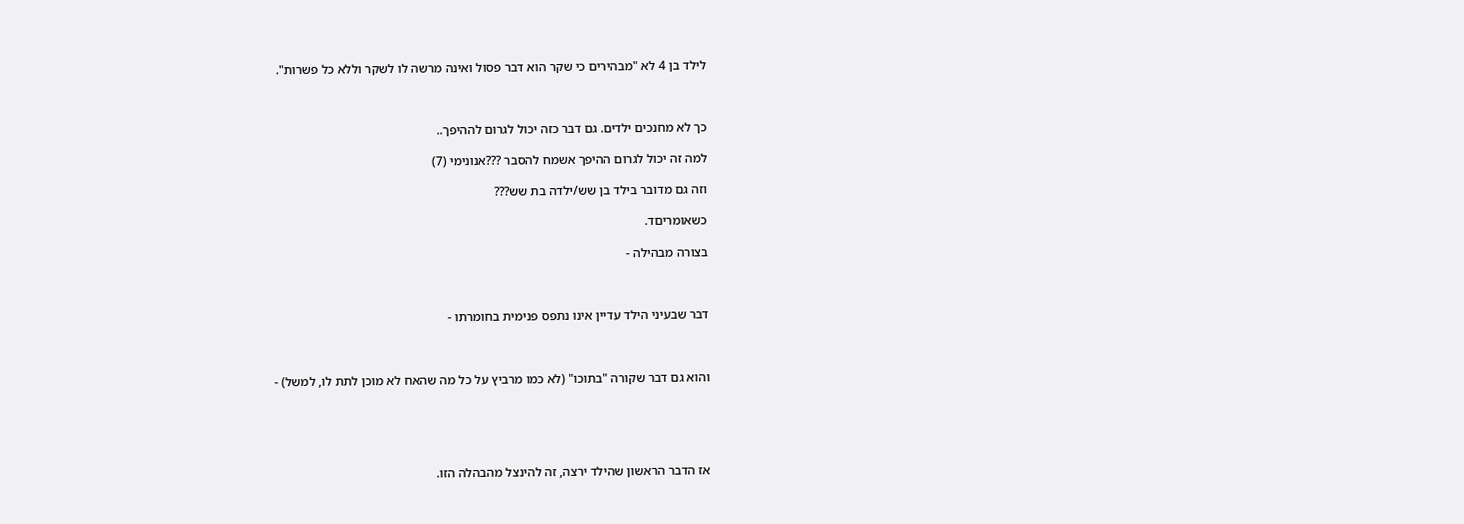לילד בן 4 לא "מבהירים כי שקר הוא דבר פסול ואינה מרשה לו לשקר וללא כל פשרות".



כך לא מחנכים ילדים. גם דבר כזה יכול לגרום לההיפך..

למה זה יכול לגרום ההיפך אשמח להסבר ???אנונימי (7)

וזה גם מדובר בילד בן שש/ילדה בת שש???

כשאומריםד.

בצורה מבהילה -



דבר שבעיני הילד עדיין אינו נתפס פנימית בחומרתו -



והוא גם דבר שקורה "בתוכו" (לא כמו מרביץ על כל מה שהאח לא מוכן לתת לו, למשל) -





אז הדבר הראשון שהילד ירצה, זה להינצל מהבהלה הזו.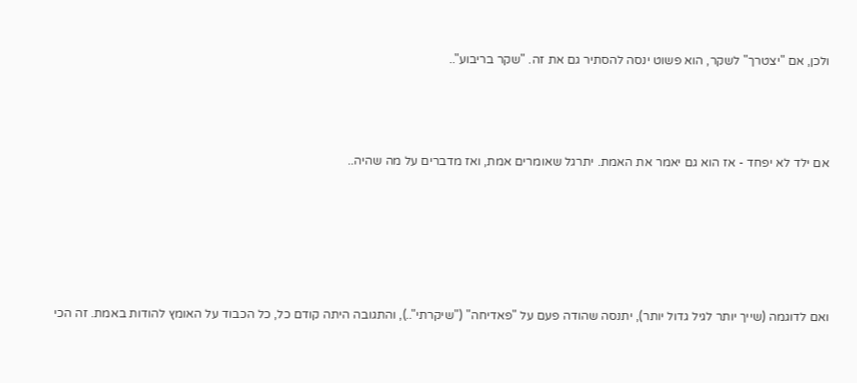ולכן, אם "יצטרך" לשקר, הוא פשוט ינסה להסתיר גם את זה. "שקר בריבוע"..



אם ילד לא יפחד - אז הוא גם יאמר את האמת. יתרגל שאומרים אמת, ואז מדברים על מה שהיה..





ואם לדוגמה (שייך יותר לגיל גדול יותר), יתנסה שהודה פעם על "פאדיחה" ("שיקרתי"..), והתגובה היתה קודם כל, כל הכבוד על האומץ להודות באמת. זה הכי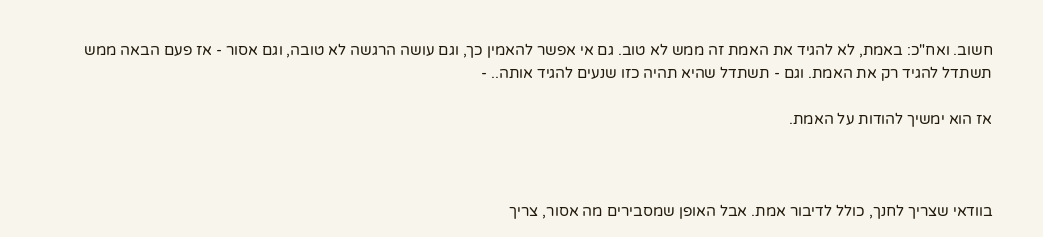חשוב. ואח"כ: באמת, לא להגיד את האמת זה ממש לא טוב. גם אי אפשר להאמין כך, וגם עושה הרגשה לא טובה, וגם אסור - אז פעם הבאה ממש תשתדל להגיד רק את האמת. וגם - תשתדל שהיא תהיה כזו שנעים להגיד אותה.. -

אז הוא ימשיך להודות על האמת.



בוודאי שצריך לחנך, כולל לדיבור אמת. אבל האופן שמסבירים מה אסור, צריך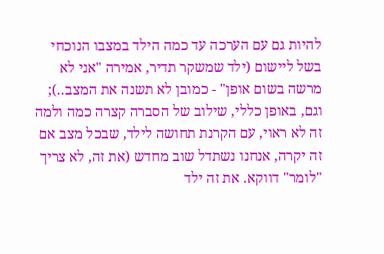להיות גם עם הערכה עד כמה הילד במצבו הנוכחי בשל ליישום (ילד שמשקר תדיר, אמירה "אני לא מרשה בשום אופן" - כמובן לא תשנה את המצב..); וגם, באופן כללי, שילוב של הסברה קצרה כמה ולמה זה לא ראוי, עם הקרנת תחושה לילד, שבכל מצב אם זה יקרה, אנחנו נשתדל שוב מחדש (את זה, לא צריך "לומר" דווקא. את זה ילד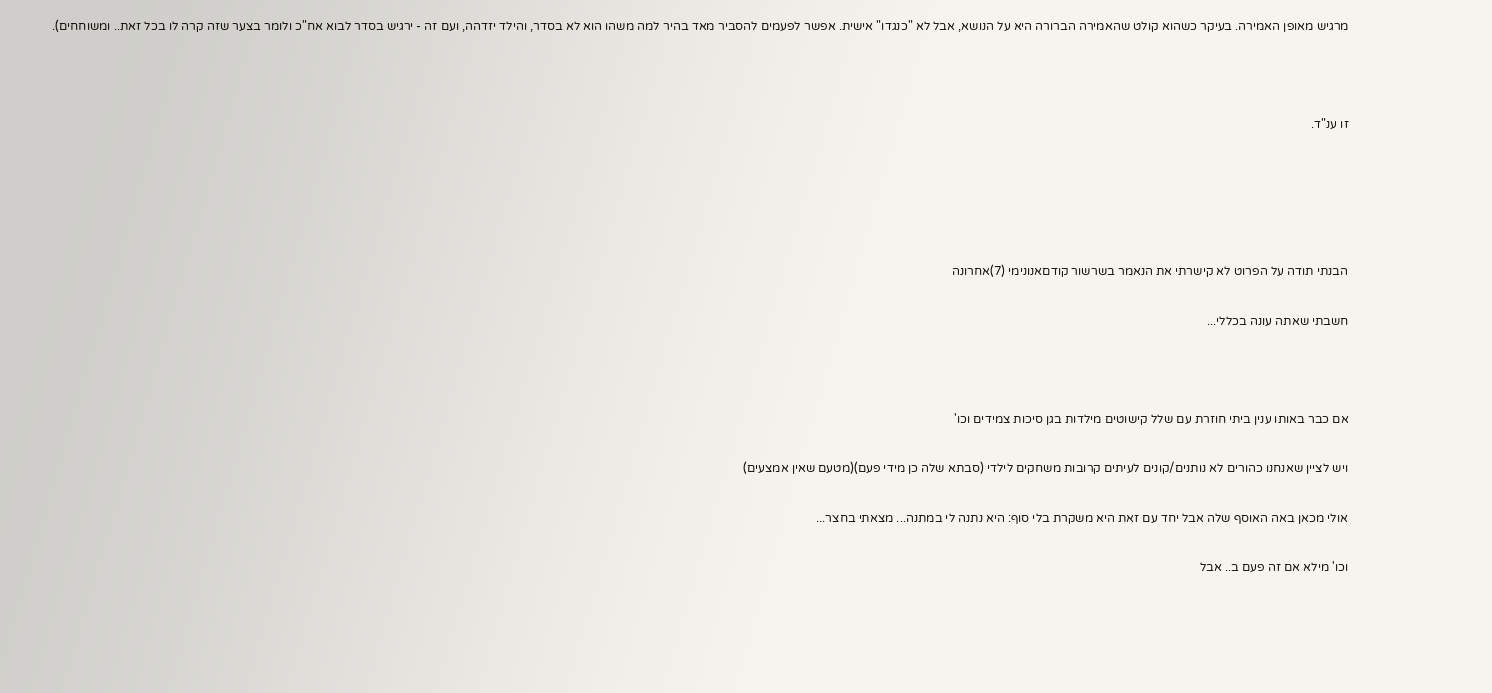מרגיש מאופן האמירה. בעיקר כשהוא קולט שהאמירה הברורה היא על הנושא, אבל לא "כנגדו" אישית. אפשר לפעמים להסביר מאד בהיר למה משהו הוא לא בסדר, והילד יזדהה, ועם זה - ירגיש בסדר לבוא אח"כ ולומר בצער שזה קרה לו בכל זאת.. ומשוחחים).



זו ענ"ד.





הבנתי תודה על הפרוט לא קישרתי את הנאמר בשרשור קודםאנונימי (7)אחרונה

חשבתי שאתה עונה בכללי...



אם כבר באותו ענין ביתי חוזרת עם שלל קישוטים מילדות בגן סיכות צמידים וכו'

ויש לציין שאנחנו כהורים לא נותנים/קונים לעיתים קרובות משחקים לילדי (סבתא שלה כן מידי פעם)(מטעם שאין אמצעים)

אולי מכאן באה האוסף שלה אבל יחד עם זאת היא משקרת בלי סוף: היא נתנה לי במתנה... מצאתי בחצר...

וכו' מילא אם זה פעם ב.. אבל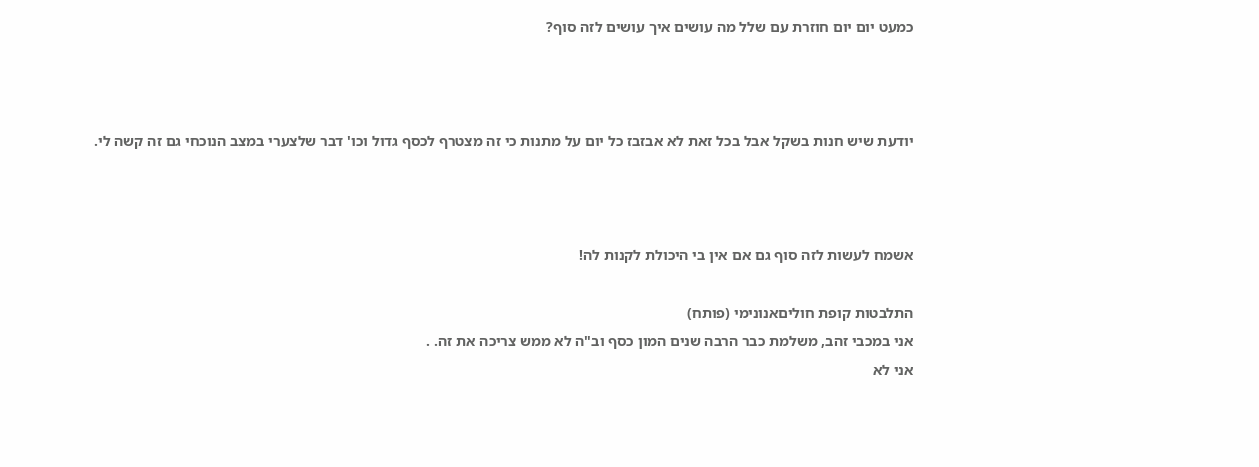כמעט יום יום חוזרת עם שלל מה עושים איך עושים לזה סוף?



יודעת שיש חנות בשקל אבל בכל זאת לא אבזבז כל יום על מתנות כי זה מצטרף לכסף גדול וכו' דבר שלצערי במצב הנוכחי גם זה קשה לי.



אשמח לעשות לזה סוף גם אם אין בי היכולת לקנות לה!

התלבטות קופת חוליםאנונימי (פותח)
אני במכבי זהב, משלמת כבר הרבה שנים המון כסף וב"ה לא ממש צריכה את זה. .
אני לא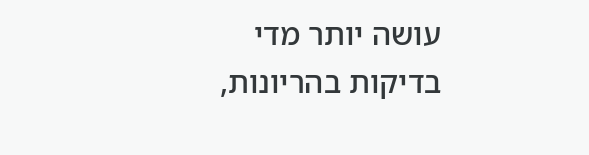עושה יותר מדי בדיקות בהריונות,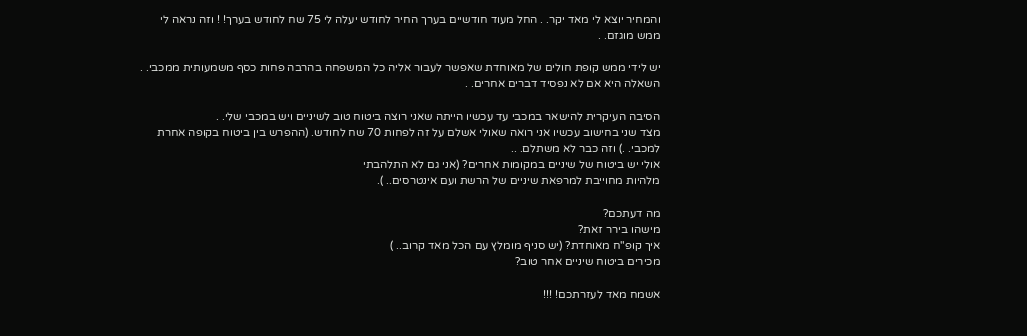והמחיר יוצא לי מאד יקר. . החל מעוד חודשיים בערך החיר לחודש יעלה לי 75 שח לחודש בערך! ! וזה נראה לי ממש מוגזם. .

יש לידי ממש קופת חולים של מאוחדת שאפשר לעבור אליה כל המשפחה בהרבה פחות כסף משמעותית ממכבי. .
השאלה היא אם לא נפסיד דברים אחרים. .

הסיבה העיקרית להישאר במכבי עד עכשיו הייתה שאני רוצה ביטוח טוב לשיניים ויש במכבי שלי. .
מצד שני בחישוב עכשיו אני רואה שאולי אשלם על זה לפחות 70 שח לחודש. (ההפרש בין ביטוח בקופה אחרת למכבי. .) וזה כבר לא משתלם. ..
אולי יש ביטוח של שיניים במקומות אחרים? (אני גם לא התלהבתי
מלהיות מחוייבת למרפאת שיניים של הרשת ועם אינטרסים.. ).

מה דעתכם?
מישהו בירר זאת?
איך קופ"ח מאוחדת? (יש סניף מומלץ עם הכל מאד קרוב.. )
מכירים ביטוח שיניים אחר טוב?

אשמח מאד לעזרתכם! !!!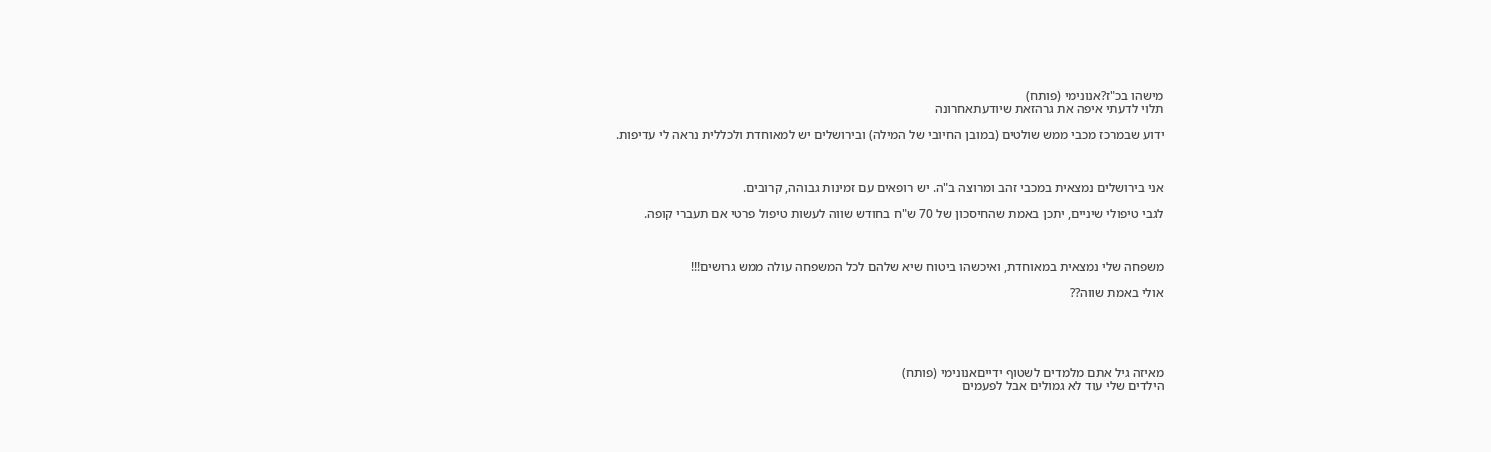מישהו בכ"ז?אנונימי (פותח)
תלוי לדעתי איפה את גרהזאת שיודעתאחרונה

ידוע שבמרכז מכבי ממש שולטים (במובן החיובי של המילה) ובירושלים יש למאוחדת ולכללית נראה לי עדיפות.



אני בירושלים נמצאית במכבי זהב ומרוצה ב"ה. יש רופאים עם זמינות גבוהה, קרובים.

לגבי טיפולי שיניים, יתכן באמת שהחיסכון של 70 ש"ח בחודש שווה לעשות טיפול פרטי אם תעברי קופה.



משפחה שלי נמצאית במאוחדת, ואיכשהו ביטוח שיא שלהם לכל המשפחה עולה ממש גרושים!!!

אולי באמת שווה??





מאיזה גיל אתם מלמדים לשטוף ידייםאנונימי (פותח)
הילדים שלי עוד לא גמולים אבל לפעמים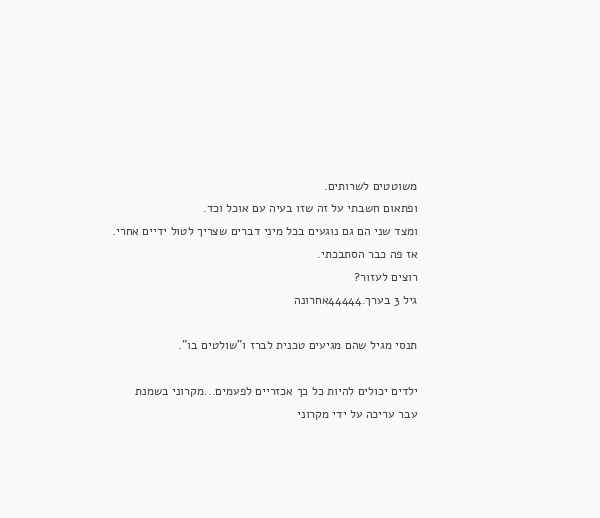משוטטים לשרותים.
ופתאום חשבתי על זה שזו בעיה עם אוכל וכד.
ומצד שני הם גם נוגעים בכל מיני דברים שצריך לטול ידיים אחרי.
אז פה כבר הסתבכתי.
רוצים לעזור?
גיל 3 בערך.44444אחרונה

תנסי מגיל שהם מגיעים טכנית לברז ו"שולטים בו".

ילדים יכולים להיות כל כך אכזריים לפעמים...מקרוני בשמנת
עבר עריכה על ידי מקרוני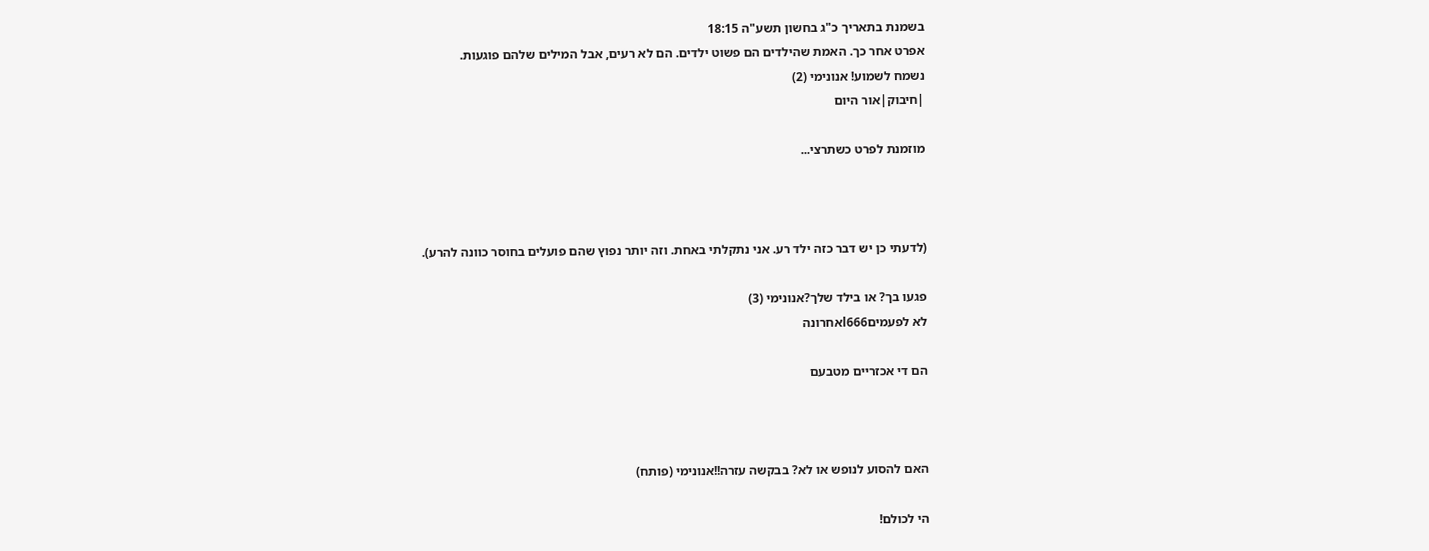בשמנת בתאריך כ"ג בחשון תשע"ה 18:15
אפרט אחר כך. האמת שהילדים הם פשוט ילדים. הם לא רעים, אבל המילים שלהם פוגעות.
נשמח לשמוע! אנונימי (2)
|חיבוק|אור היום

מוזמנת לפרט כשתרצי...



(לדעתי כן יש דבר כזה ילד רע. אני נתקלתי באחת. וזה יותר נפוץ שהם פועלים בחוסר כוונה להרע).

פגעו בך? או בילד שלך?אנונימי (3)
לא לפעמיםl666אחרונה

הם די אכזריים מטבעם



האם להסוע לנופש או לא? בבקשה עזרה!!אנונימי (פותח)

הי לכולם!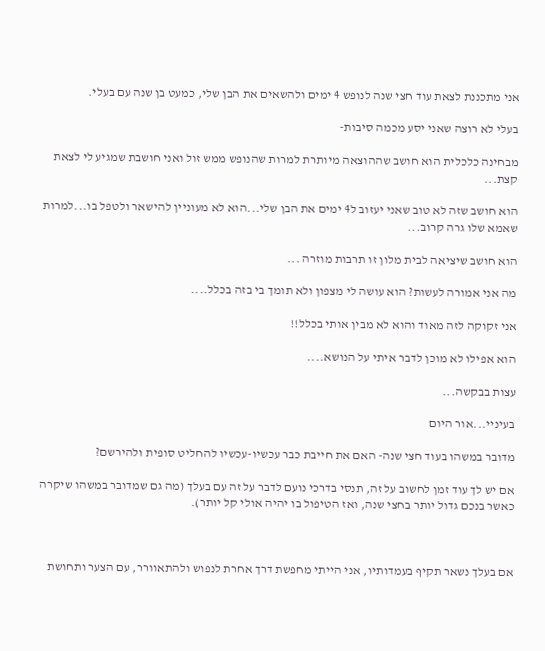אני מתכננת לצאת עוד חצי שנה לנופש 4 ימים ולהשאים את הבן שלי, כמעט בן שנה עם בעלי.

בעלי לא רוצה שאני יסע מכמה סיבות-

מבחינה כלכלית הוא חושב שההוצאה מיותרת למרות שהנופש ממש זול ואני חושבת שמגיע לי לצאת קצת...

הוא חושב שזה לא טוב שאני יעזוב ל4 ימים את הבן שלי...הוא לא מעוניין להישאר ולטפל בו...למרות שאמא שלו גרה קרוב...

הוא חושב שיציאה לבית מלון זו תרבות מוזרה ...

מה אני אמורה לעשות? הוא עושה לי מצפון ולא תומך בי בזה בכלל....

אני זקוקה לזה מאוד והוא לא מבין אותי בכלל!!

הוא אפילו לא מוכן לדבר איתי על הנושא....

עצות בבקשה...

בעיניי...אור היום

מדובר במשהו בעוד חצי שנה- האם את חייבת כבר עכשיו-עכשיו להחליט סופית ולהירשם?

אם יש לך עוד זמן לחשוב על זה, תנסי בדרכי נועם לדבר על זה עם בעלך (מה גם שמדובר במשהו שיקרה כאשר בנכם גדול יותר בחצי שנה, ואז הטיפול בו יהיה אולי קל יותר).



אם בעלך נשאר תקיף בעמדותיו, אני הייתי מחפשת דרך אחרת לנפוש ולהתאוורר, עם הצער ותחושת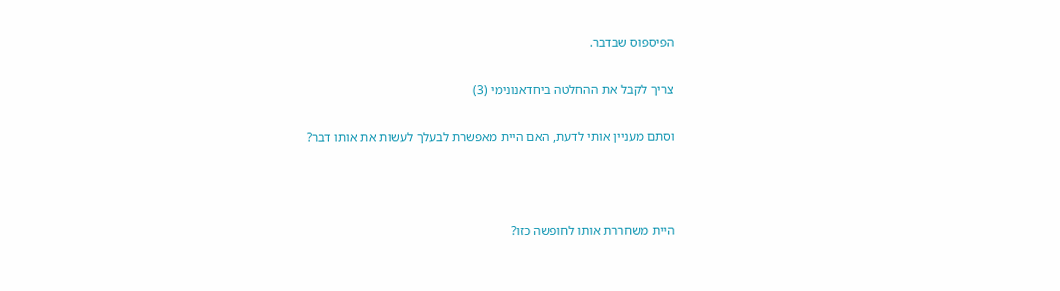הפיספוס שבדבר.

צריך לקבל את ההחלטה ביחדאנונימי (3)

וסתם מעניין אותי לדעת, האם היית מאפשרת לבעלך לעשות את אותו דבר?



היית משחררת אותו לחופשה כזו?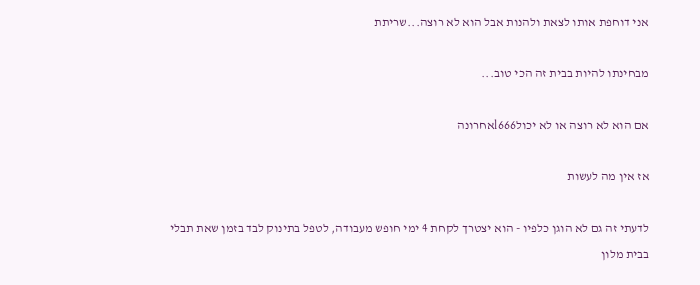אני דוחפת אותו לצאת ולהנות אבל הוא לא רוצה...שריתת

מבחינתו להיות בבית זה הכי טוב...

אם הוא לא רוצה או לא יכולl666אחרונה

אז אין מה לעשות

לדעתי זה גם לא הוגן כלפיו - הוא יצטרך לקחת 4 ימי חופש מעבודה, לטפל בתינוק לבד בזמן שאת תבלי בבית מלון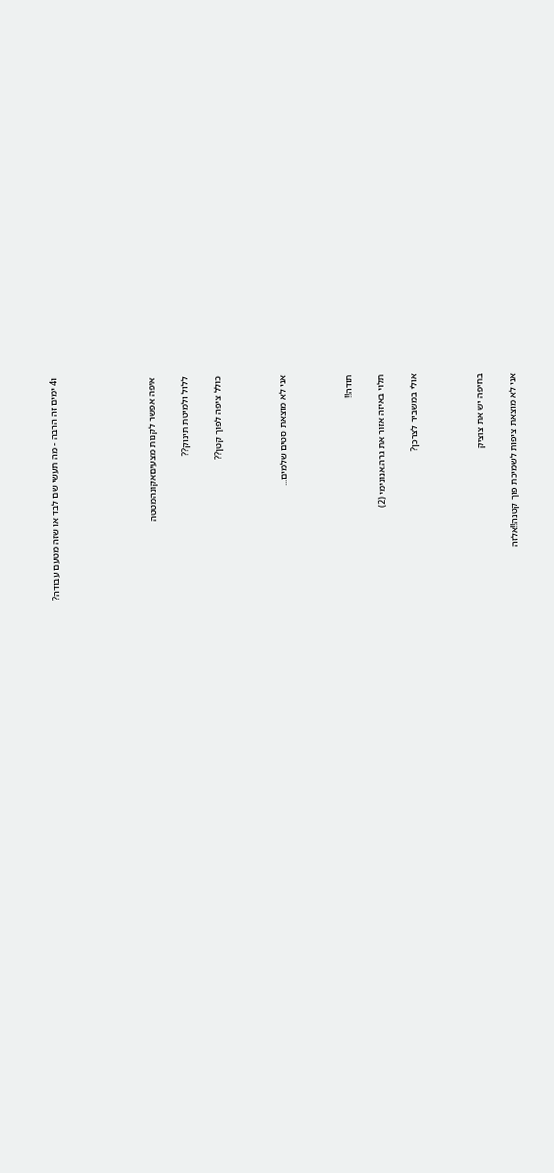ו4 ימים זה הרבה - מה תעשי שם לבד או שזה מטעם עבודה?





איפה אפשר לקנות מצעיםאקונהמטטה

ללול ולמיטת תינוק??

כולל ציפה לפוך קטן??



אני לא מוצאת סטים שלמים...



תודה!!

תלוי באיזה אזור את גרה.אנונימי (2)

אולי במשביר לצרכן?



בחיפה יש את צוציק

אני לא מוצאת ציפות לשמיכת פוך קטנה!!אלזה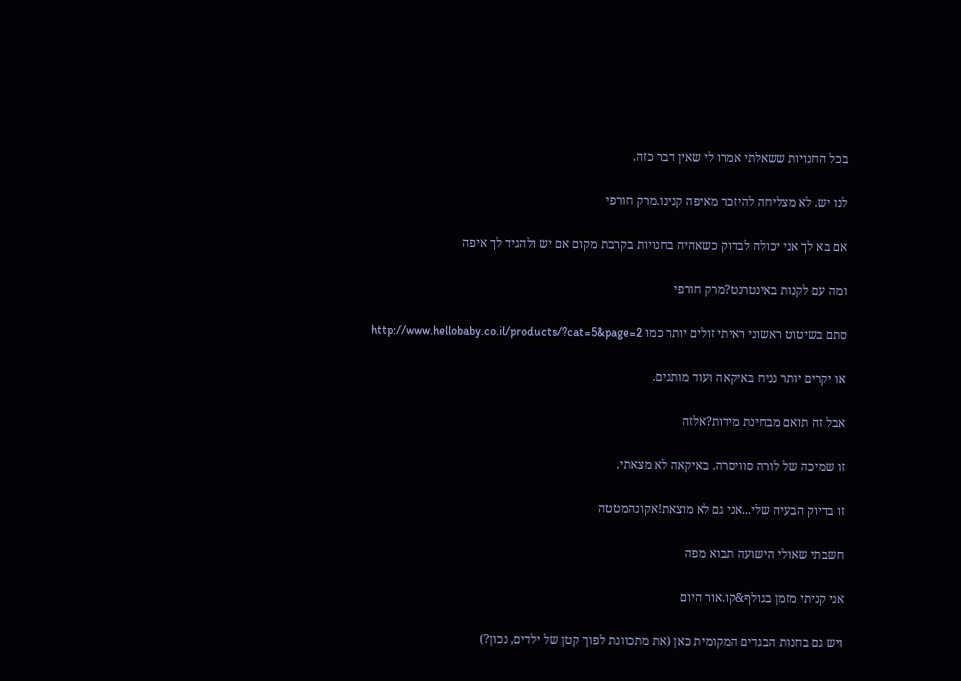בכל החנויות ששאלתי אמרו לי שאין דבר כזה.

לנו יש. לא מצליחה להיזכר מאיפה קנינו.מרק חורפי

אם בא לך אני יכולה לבדוק כשאהיה בחנויות בקרבת מקום אם יש ולהגיד לך איפה

ומה עם לקנות באינטרנט?מרק חורפי

סתם בשיטוט ראשוני ראיתי זולים יותר כמו http://www.hellobaby.co.il/products/?cat=5&page=2

או יקרים יותר נניח באיקאה ועוד מותגים.

אבל זה תואם מבחינת מידות?אלזה

זו שמיכה של לורה סוויסרה. באיקאה לא מצאתי.

זו בדיוק הבעיה שלי...אני גם לא מוצאת!אקונהמטטה

חשבתי שאולי הישועה תבוא מפה

אני קניתי מזמן בגולף&קו.אור היום

ויש גם בחנות הבגדים המקומית כאן (את מתכוונת לפוך קטן של ילדים, נכון?)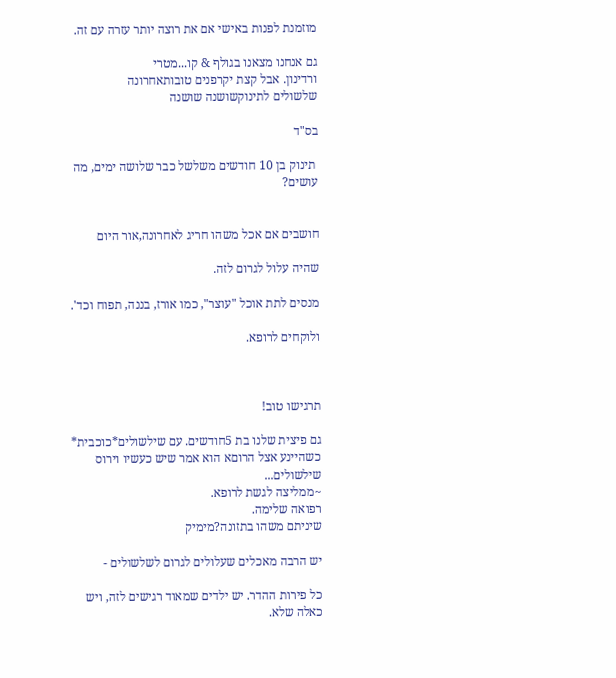מוזמנת לפנות באישי אם את רוצה יותר עזרה עם זה.

גם אנחנו מצאנו בגולף & קו...מטרי
ורדינון. אבל קצת יקרפנים טובותאחרונה
שלשולים לתינוקשושנה שושנה

בס"ד

 תינוק בן 10 חודשים משלשל כבר שלושה ימים, מה עושים?


חושבים אם אכל משהו חריג לאחרונה,אור היום

שהיה עלול לגרום לזה.

מנסים לתת אוכל "עוצר", כמו אורז, בננה, תפוח וכד'.

ולוקחים לרופא.



תרגישו טוב!

גם פיצית שלנו בת 5חודשים. עם שילשולים*כוכבית*
כשהיינע אצל הרוםא הוא אמר שיש כעשיו וירוס שילשולים...
~ממליצה לגשת לרופא.
רפואה שלימה.
שיניתם משהו בתזונה?מימיק

יש הרבה מאכלים שעלולים לגרום לשלשולים -

כל פירות ההדר. יש ילדים שמאוד רגישים לזה, ויש כאלה שלא.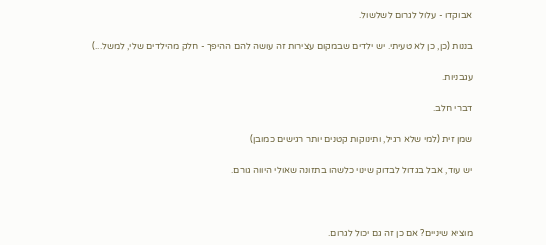אבוקדו - עלול לגרום לשלשול.

בננות (כן, כן לא טעיתי. יש ילדים שבמקום עצירות זה עושה להם ההיפך - חלק מהילדים שלי, למשל...)

עגבניות.

דברי חלב.

שמן זית (למי שלא רגיל, ותינוקות קטנים יותר רגישים כמובן)

יש עוד, אבל בגדול לבדוק שינוי כלשהו בתזונה שאולי היווה גורם.



מוציא שיניים? אם כן זה גם יכול לגרום.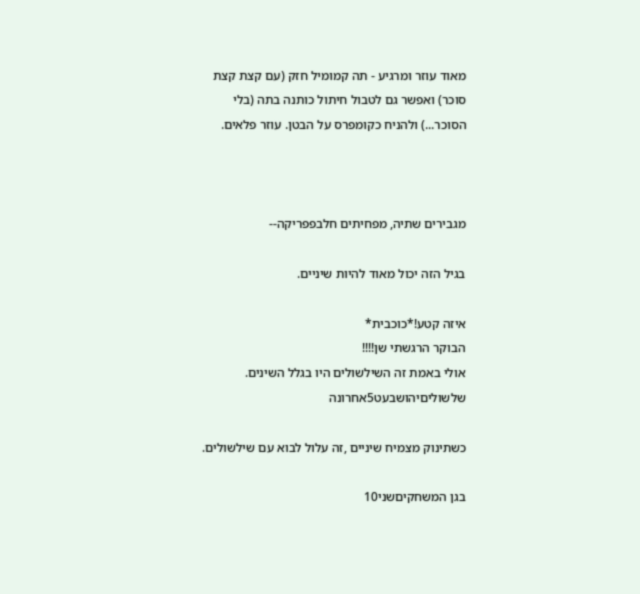מאוד עוזר ומרגיע - תה קמומיל חזק (עם קצת קצת סוכר) ואפשר גם לטבול חיתול כותנה בתה (בלי הסוכר...) ולהניח כקומפרס על הבטן. עוזר פלאים.



מגבירים שתיה, מפחיתים חלבפפריקה--

בגיל הזה יכול מאוד להיות שיניים.

איזה קטע!*כוכבית*
הבוקר הרגשתי שן!!!!
אולי באמת זה השילשולים היו בגלל השינים.
שלשוליםיהושבעט5אחרונה

כשתינוק מצמיח שיניים ,זה עלול לבוא עם שילשולים.

בגן המשחקיםשני10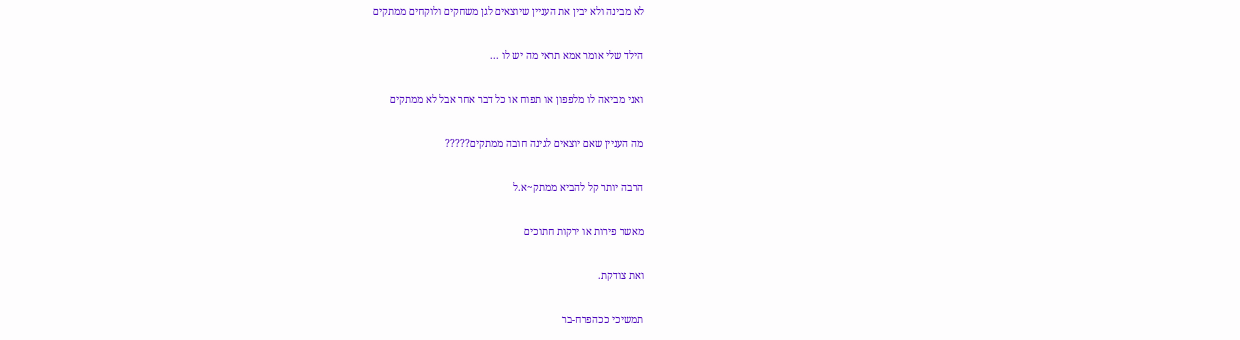לא מבינה ולא יבין את העניין שיוצאים לגן משחקים ולוקחים ממתקים

הילד שלי אומר אמא תראי מה יש לו ...

ואני מביאה לו מלפפון או תפוח או כל דבר אחר אבל לא ממתקים

מה העניין שאם יוצאים לגינה חובה ממתקים?????

הרבה יותר קל להביא ממתק~א.ל

מאשר פירות או ירקות חתוכים

ואת צודקת.

תמשיכי ככהפרח-בר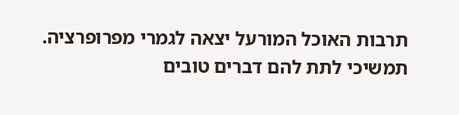תרבות האוכל המורעל יצאה לגמרי מפרופרציה.
תמשיכי לתת להם דברים טובים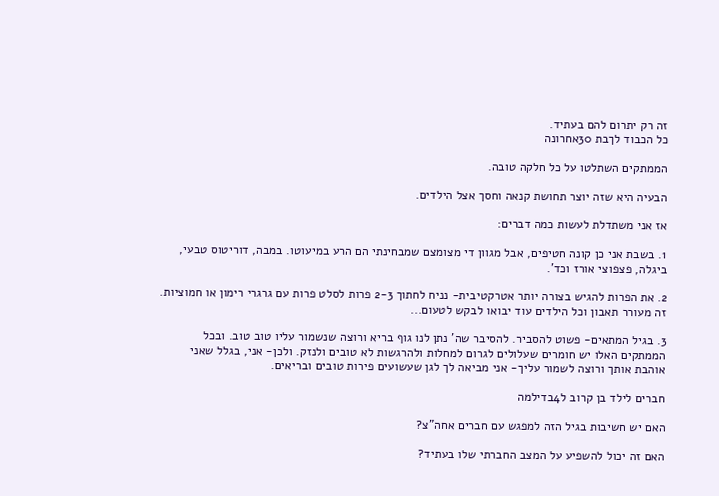זה רק יתרום להם בעתיד.
כל הכבוד לךבת 30אחרונה

הממתקים השתלטו על כל חלקה טובה.

הבעיה היא שזה יוצר תחושת קנאה וחסך אצל הילדים.

אז אני משתדלת לעשות כמה דברים:

1. בשבת אני כן קונה חטיפים, אבל מגוון די מצומצם שמבחינתי הם הרע במיעוטו. במבה, דוריטוס טבעי, ביגלה, פצפוצי אורז וכד'.

2. את הפרות להגיש בצורה יותר אטרקטיבית- נניח לחתוך 2-3 פרות לסלט פרות עם גרגרי רימון או חמוציות. זה מעורר תאבון וכל הילדים עוד יבואו לבקש לטעום...

3. בגיל המתאים- פשוט להסביר. להסיבר שה' נתן לנו גוף בריא ורוצה שנשמור עליו טוב טוב. ובכל הממתקים האלו יש חומרים שעלולים לגרום למחלות ולהרגשות לא טובים ולנזק. ולכן- אני, בגלל שאני אוהבת אותך ורוצה לשמור עליך- אני מביאה לך לגן שעשועים פירות טובים ובריאים.

חברים לילד בן קרוב ל4בדילמה

האם יש חשיבות בגיל הזה למפגש עם חברים אחה"צ?

האם זה יכול להשפיע על המצב החברתי שלו בעתיד?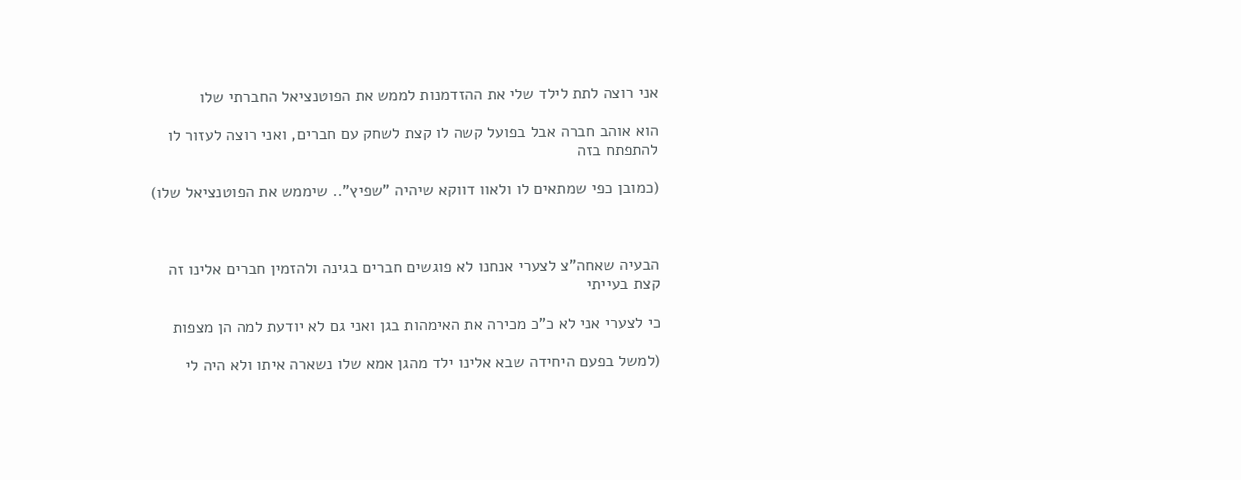אני רוצה לתת לילד שלי את ההזדמנות לממש את הפוטנציאל החברתי שלו

הוא אוהב חברה אבל בפועל קשה לו קצת לשחק עם חברים, ואני רוצה לעזור לו להתפתח בזה

(כמובן כפי שמתאים לו ולאוו דווקא שיהיה "שפיץ".. שיממש את הפוטנציאל שלו)



הבעיה שאחה"צ לצערי אנחנו לא פוגשים חברים בגינה ולהזמין חברים אלינו זה קצת בעייתי

כי לצערי אני לא כ"כ מכירה את האימהות בגן ואני גם לא יודעת למה הן מצפות

(למשל בפעם היחידה שבא אלינו ילד מהגן אמא שלו נשארה איתו ולא היה לי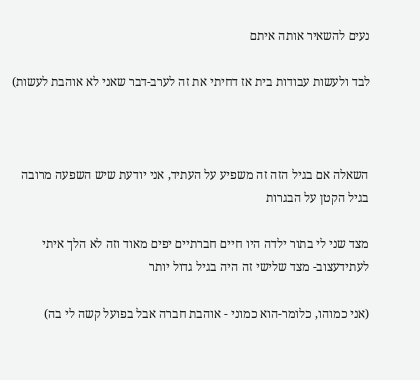נעים להשאיר אותה איתם

לבד ולעשות עבודות בית אז דחיתי את זה לערב-דבר שאני לא אוהבת לעשות)



השאלה אם בגיל הזה זה משפיע על העתיד, אני יודעת שיש השפעה מרובה בגיל הקטן על הבגרות

מצד שני לי בתור ילדה היו חיים חברתיים יפים מאוד וזה לא הלך איתי לעתידעצוב- מצד שלישי זה היה בגיל גדול יותר

(אני כמוהו, כלומר-הוא כמוני - אוהבת חברה אבל בפועל קשה לי בה)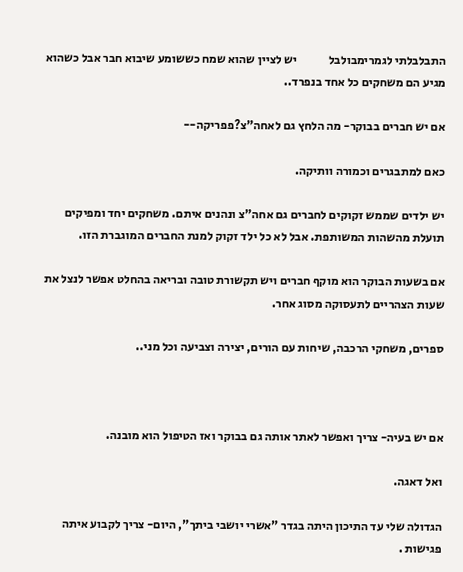התבלבלתי לגמרימבולבל             יש לציין שהוא שמח כששומע שיבוא חבר אבל כשהוא מגיע הם משחקים כל אחד בנפרד..

אם יש חברים בבוקר- מה הלחץ גם לאחה"צ?פפריקה--

כאם למתבגרים וכמורה וותיקה.

יש ילדים שממש זקוקים לחברים גם אחה"צ ונהנים איתם. משחקים יחד ומפיקים תועלת מהשהות המשותפת. אבל לא כל ילד זקוק למנת החברים המוגברת הזו.

אם בשעות הבוקר הוא מוקף חברים ויש תקשורת טובה ובריאה בהחלט אפשר לנצל את שעות הצהריים לתעסוקה מסוג אחר.

ספרים, משחקי הרכבה, שיחות עם הורים, יצירה וצביעה וכל מני..



אם יש בעיה- צריך ואפשר לאתר אותה גם בבוקר ואז הטיפול הוא מובנה.

ואל דאגה.

הגדולה שלי עד התיכון היתה בגדר "אשרי יושבי ביתך", היום- צריך לקבוע איתה פגישות .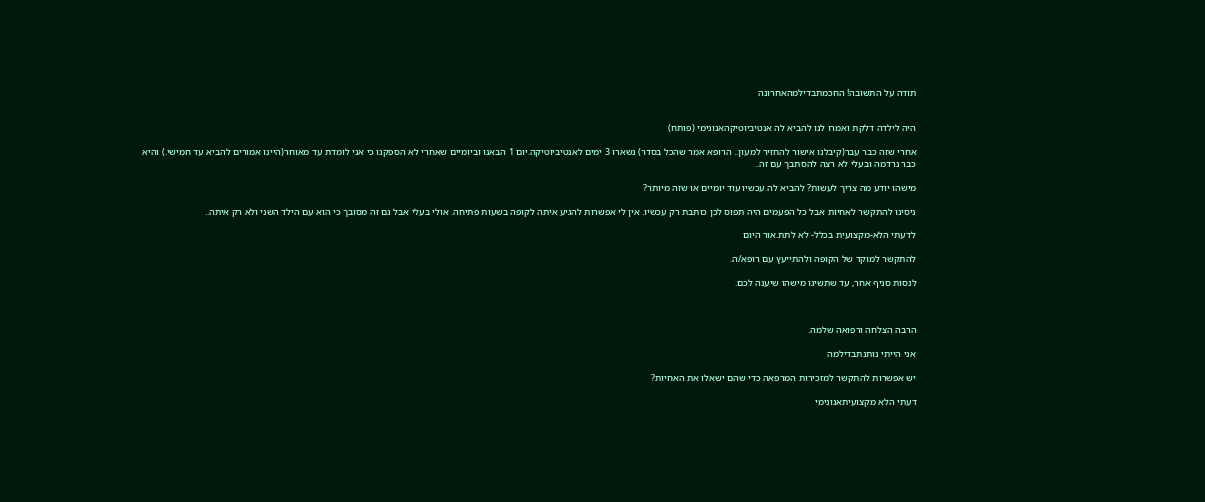תודה על התשובה! החכמתבדילמהאחרונה


היה לילדה דלקת ואמרו לנו להביא לה אנטיביוטיקהאנונימי (פותח)

אחרי שזה כבר עבר(קיבלנו אישור להחזיר למעון.. הרופא אמר שהכל בסדר) נשארו 3 ימים לאנטיביוטיקה.יום 1 הבאנו וביומיים שאחרי לא הספקנו כי אני לומדת עד מאוחר(היינו אמורים להביא עד חמישי.) והיא כבר נרדמה ובעלי לא רצה להסתבך עם זה..

מישהו יודע מה צריך לעשות? להביא לה עכשיו עוד יומיים או שזה מיותר?

ניסינו להתקשר לאחיות אבל כל הפעמים היה תפוס לכן כותבת רק עכשיו. אין לי אפשרות להגיע איתה לקופה בשעות פתיחה. אולי בעלי אבל גם זה מסובך כי הוא עם הילד השני ולא רק איתה..

לדעתי הלא-מקצועית בכלל- לא לתת.אור היום

להתקשר למוקד של הקופה ולהתייעץ עם רופא/ה.

לנסות סניף אחר, עד שתשיגו מישהו שיענה לכם.



הרבה הצלחה ורפואה שלמה.

אני הייתי נותנתבדילמה

יש אפשרות להתקשר למזכירות המרפאה כדי שהם ישאלו את האחיות?

דעתי הלא מקצועיתאנונימי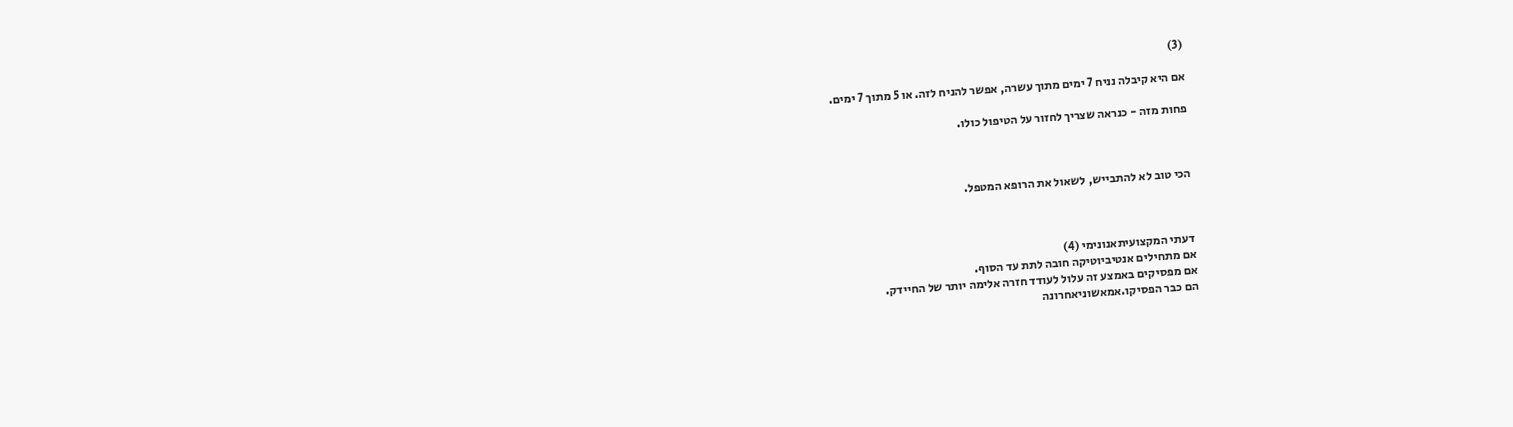(3)

אם היא קיבלה נניח 7 ימים מתוך עשרה, אפשר להניח לזה. או 5 מתוך 7 ימים.

פחות מזה - כנראה שצריך לחזור על הטיפול כולו.



הכי טוב לא להתבייש, לשאול את הרופא המטפל.



דעתי המקצועיתאנונימי (4)
אם מתחילים אנטיביוטיקה חובה לתת עד הסוף.
אם מפסיקים באמצע זה עלול לעודד חזרה אלימה יותר של החיידק.
הם כבר הפסיקו.אמאשוניאחרונה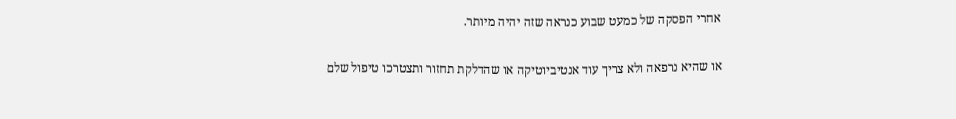אחרי הפסקה של כמעט שבוע כנראה שזה יהיה מיותר.

או שהיא נרפאה ולא צריך עוד אנטיביוטיקה או שהדלקת תחזור ותצטרכו טיפול שלם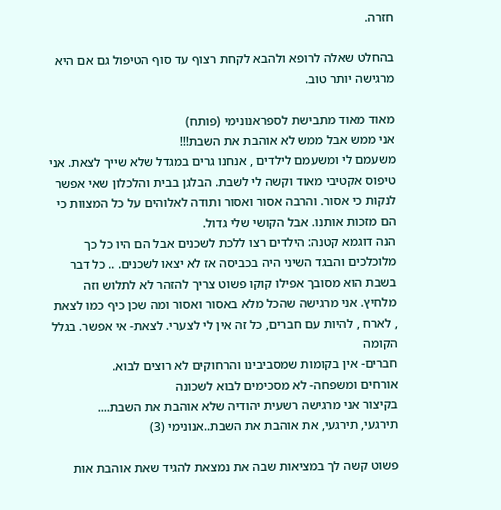חזרה.

בהחלט שאלה לרופא ולהבא לקחת רצוף עד סוף הטיפול גם אם היא מרגישה יותר טוב.

מאוד מאוד מתבישת לספראנונימי (פותח)
אני ממש אבל ממש לא אוהבת את השבת!!!
משעמם לי ומשעמם לילדים , אנחנו גרים במגדל שלא שייך לצאת. אני טיפוס אקטיבי מאוד וקשה לי לשבת. הבלגן בבית והלכלון שאי אפשר לנקות כי אסור. והרבה אסור ואסור ותודה לאלוהים על כל המצוות כי הם מזכות אותנו. אבל הקושי שלי גדול.
הנה דוגמא קטנה: הילדים רצו ללכת לשכנים אבל הם היו כל כך מלוכלכים והבגד השיני היה בכביסה אז לא יצאו לשכנים. .. כל דבר בשבת הוא מסובך אפילו קוקו פשוט צריך להזהר לא לתלוש וזה מלחיץ. אני מרגישה שהכל מלא באסור ואסור ומה שכן כיף כמו לצאת , לארח , להיות עם חברים, כל זה אין לי לצערי. לצאת- אי אפשר. בגלל הקומה
חברים- אין בקומות שמסביבינו והרחוקים לא רוצים לבוא.
אורחים ומשפחה- לא מסכימים לבוא לשכונה
בקיצור אני מרגישה רשעית יהודיה שלא אוהבת את השבת....
תירגעי, תירגעי, את אוהבת את השבת..אנונימי (3)

פשוט קשה לך במציאות שבה את נמצאת להגיד שאת אוהבת אות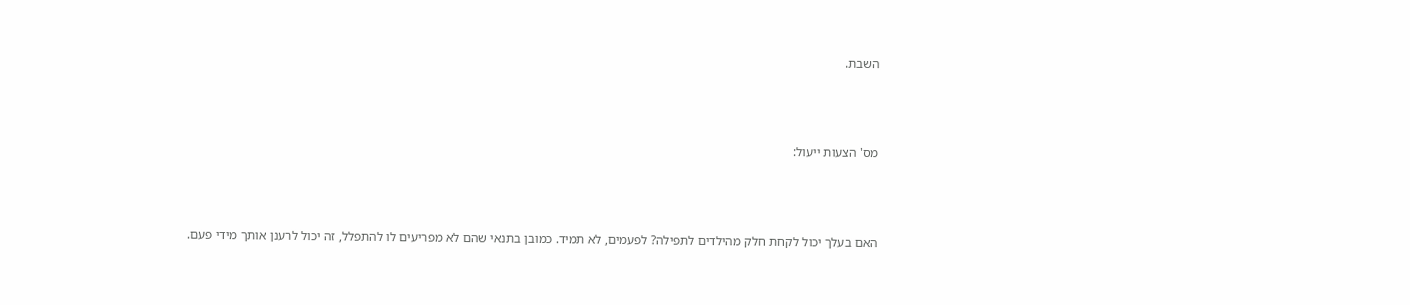השבת.



מס' הצעות ייעול:



האם בעלך יכול לקחת חלק מהילדים לתפילה? לפעמים, לא תמיד. כמובן בתנאי שהם לא מפריעים לו להתפלל, זה יכול לרענן אותך מידי פעם.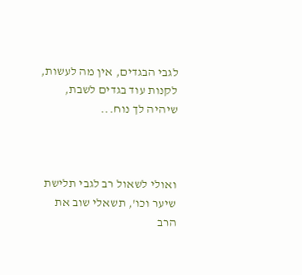לגבי הבגדים, אין מה לעשות, לקנות עוד בגדים לשבת, שיהיה לך נוח...



ואולי לשאול רב לגבי תלישת שיער וכו', תשאלי שוב את הרב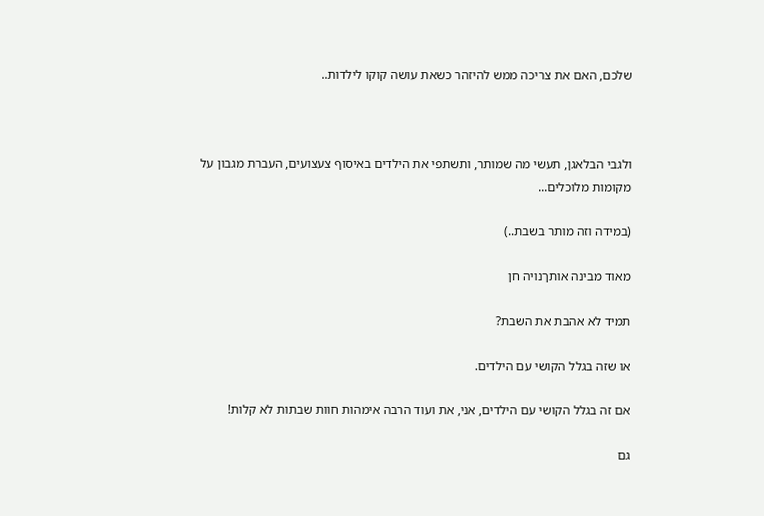שלכם, האם את צריכה ממש להיזהר כשאת עושה קוקו לילדות..



ולגבי הבלאגן, תעשי מה שמותר, ותשתפי את הילדים באיסוף צעצועים, העברת מגבון על מקומות מלוכלים...

(במידה וזה מותר בשבת..)

מאוד מבינה אותךנויה חן

תמיד לא אהבת את השבת?

או שזה בגלל הקושי עם הילדים.

אם זה בגלל הקושי עם הילדים, אני, את ועוד הרבה אימהות חוות שבתות לא קלות!

גם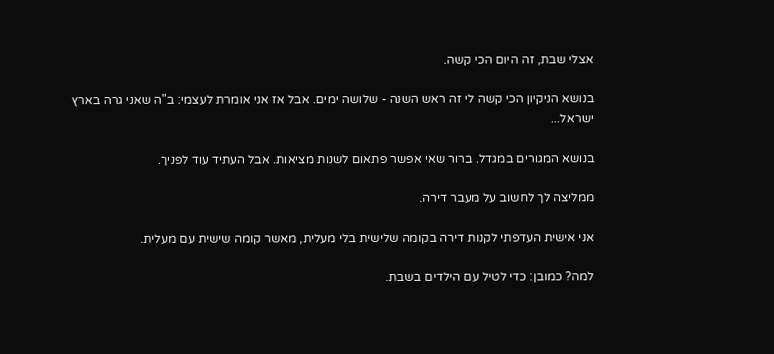אצלי שבת, זה היום הכי קשה.

בנושא הניקיון הכי קשה לי זה ראש השנה - שלושה ימים. אבל אז אני אומרת לעצמי: ב"ה שאני גרה בארץ ישראל...

בנושא המגורים במגדל. ברור שאי אפשר פתאום לשנות מציאות. אבל העתיד עוד לפניך.

ממליצה לך לחשוב על מעבר דירה.

אני אישית העדפתי לקנות דירה בקומה שלישית בלי מעלית, מאשר קומה שישית עם מעלית.

למה? כמובן: כדי לטיל עם הילדים בשבת.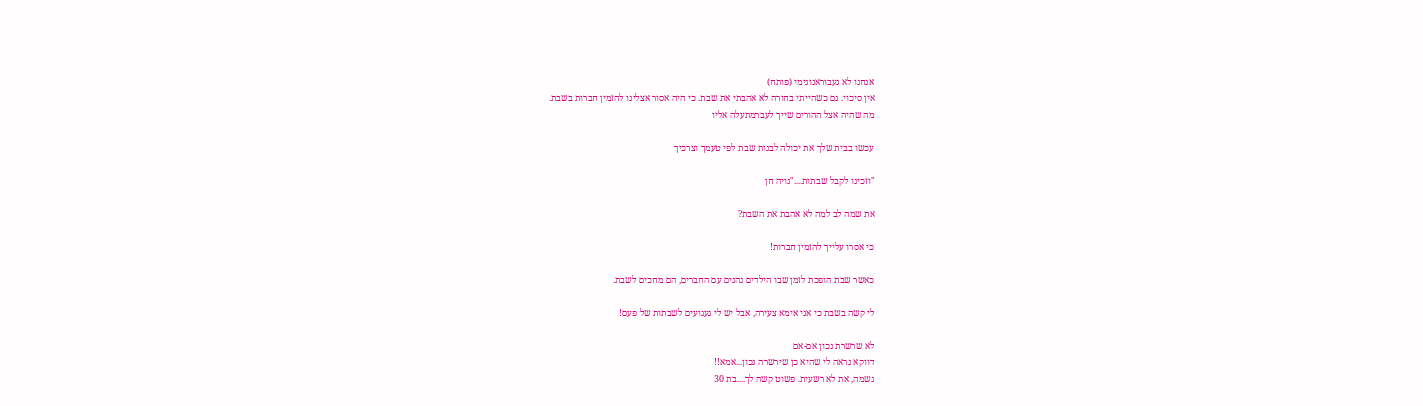אנחנו לא נעבוראנונימי (פותח)
אין סיכוי. גם כשהייתי בחורה לא אהבתי את שבת. כי היה אסור אצלינו להזמין חברות בשבת.
מה שהיה אצל ההורים שייך לעברמתעלה אליו

עכשו בבית שלך את יכולה לבנות שבת לפי טעמך וצרכיך

"וזכינו לקבל שבתות...."נויה חן

את שמה לב למה לא אהבת את השבת?

כי אסרו עלייך להזמין חברות!

כאשר שבת הופכת לזמן שבו הילדים נהנים עם החברים, הם מחכים לשבת.

לי קשה בשבת כי אני אימא צעירה, אבל יש לי געגועים לשבתות של פעם!

לא שרשרת נכון אם-אם
דווקא נראה לי שהיא כן שירשרה נכון...אמא!!
נשמה, את לא רשעית. פשוט קשה לך....בת 30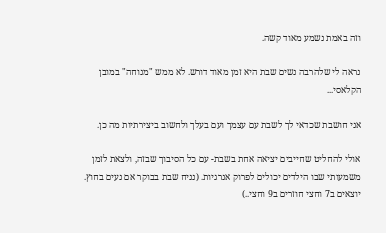וזה באמת נשמע מאוד קשה.

נראה לי שלהרבה נשים שבת היא זמן מאוד דורש. לא ממש "מנוחה" במובן הקלאסי...

אני חושבת שכדאי לך לשבת עם עצמך ועם בעלך ולחשוב ביצירתיות מה כן.

אולי להחליט שחייבים יציאה אחת בשבת- עם כל הסיבוך שבזה, ולצאת לזמן משמעותי שבו הילדים יכולים לפרוק אנרגיות. (נניח שבת בבוקר אם נעים בחוץ. יוצאים ב7 וחצי חוזרים ב9 וחצי..)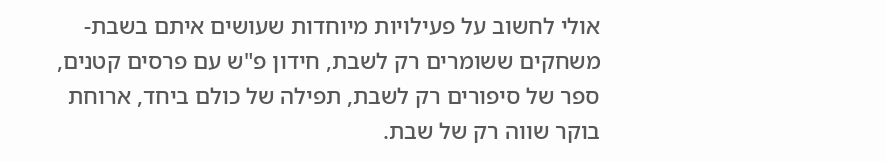אולי לחשוב על פעילויות מיוחדות שעושים איתם בשבת- משחקים ששומרים רק לשבת, חידון פ"ש עם פרסים קטנים, ספר של סיפורים רק לשבת, תפילה של כולם ביחד, ארוחת בוקר שווה רק של שבת.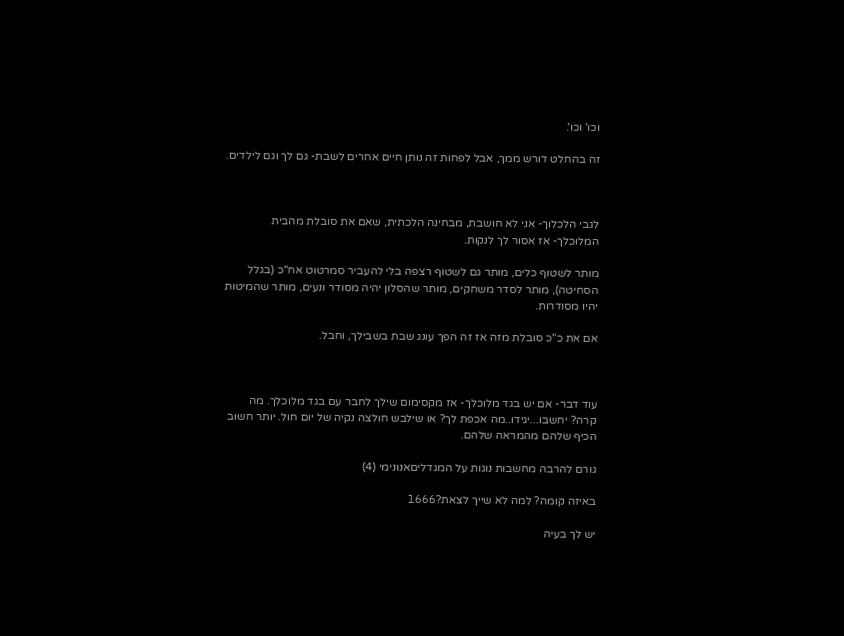וכו' וכו'.

זה בהחלט דורש ממך, אבל לפחות זה נותן חיים אחרים לשבת- גם לך וגם לילדים.



לגבי הלכלוך- אני לא חושבת, מבחינה הלכתית, שאם את סובלת מהבית המלוכלך- אז אסור לך לנקות.

מותר לשטוף כלים, מותר גם לשטוף רצפה בלי להעביר סמרטוט אח"כ (בגלל הסחיטה), מותר לסדר משחקים, מותר שהסלון יהיה מסודר ונעים, מותר שהמיטות יהיו מסודרות.

אם את כ"כ סובלת מזה אז זה הפך עונג שבת בשבילך, וחבל.



עוד דבר- אם יש בגד מלוכלך- אז מקסימום שילך לחבר עם בגד מלוכלך. מה קרה? יחשבו...יגידו..מה אכפת לך? או שילבש חולצה נקיה של יום חול. יותר חשוב הכיף שלהם מהמראה שלהם.

גורם להרבה מחשבות נוגות על המגדליםאנונימי (4)

באיזה קומה? למה לא שייך לצאת?l666

יש לך בעיה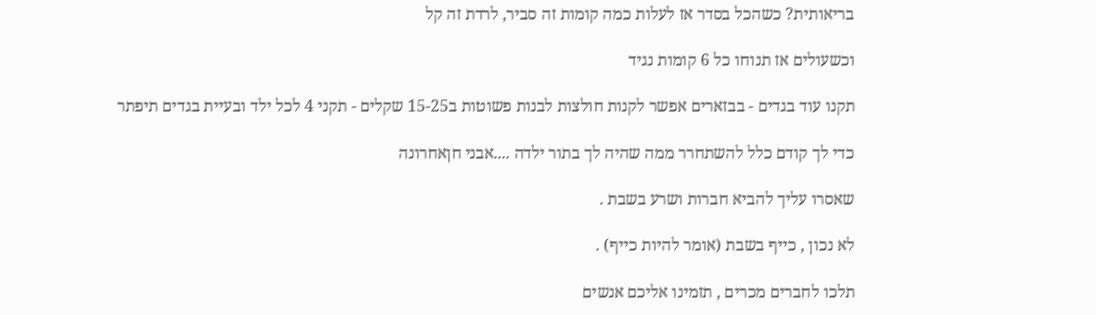בריאותית? כשהכל בסדר אז לעלות כמה קומות זה סביר, לרדת זה קל

וכשעולים אז תנוחו כל 6 קומות נגיד

תקנו עוד בגדים - בבזארים אפשר לקנות חולצות לבנות פשוטות ב15-25 שקלים - תקני 4 לכל ילד ובעיית בגדים תיפתר

כדי לך קודם כלל להשתחרר ממה שהיה לך בתור ילדה ....אבני חןאחרונה

שאסרו עליך להביא חברות ושרע בשבת .

לא נכון , כייף בשבת (אומר להיות כייף) .

תלכו לחברים מכרים , תזמינו אליכם אנשים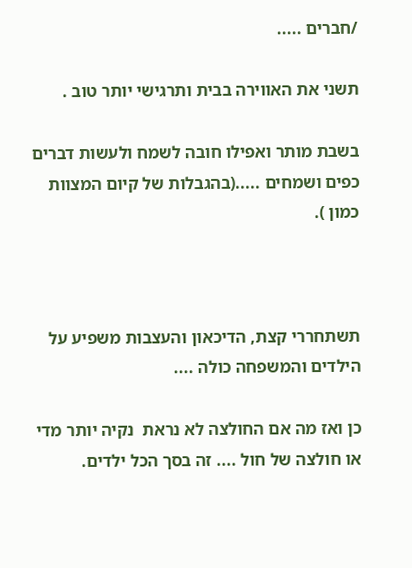/חברים .....

תשני את האווירה בבית ותרגישי יותר טוב .

בשבת מותר ואפילו חובה לשמח ולעשות דברים כפים ושמחים .....(בהגבלות של קיום המצוות כמון ).



תשתחררי קצת, הדיכאון והעצבות משפיע על הילדים והמשפחה כולה ....

כן ואז מה אם החולצה לא נראת  נקיה יותר מדי או חולצה של חול .... זה בסך הכל ילדים.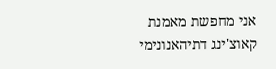אני מחפשת מאמנת קאוצ'ינג דתיהאנונימי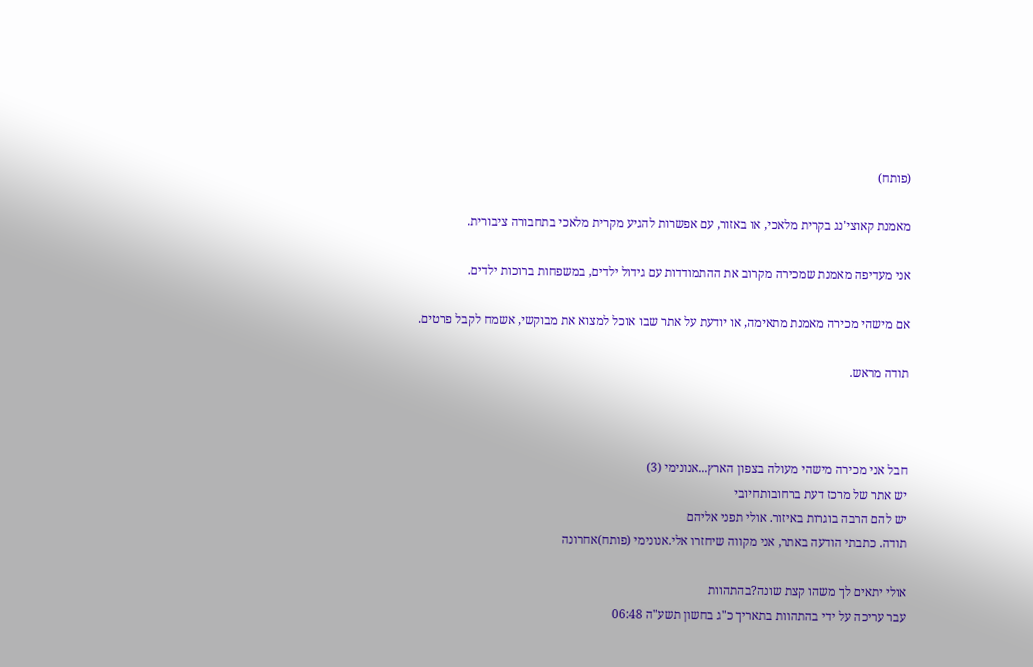(פותח)

מאמנת קאוצי'נג בקרית מלאכי, או באזור, עם אפשרות להגיע מקרית מלאכי בתחבורה ציבורית.

אני מעדיפה מאמנת שמכירה מקרוב את ההתמודדות עם גידול ילדים, במשפחות ברוכות ילדים.

אם מישהי מכירה מאמנת מתאימה, או יודעת על אתר שבו אוכל למצוא את מבוקשי, אשמח לקבל פרטים.

תודה מראש.



חבל אני מכירה מישהי מעולה בצפון הארץ...אנונימי (3)
יש אתר של מרכז דעת ברחובותחיובי
יש להם הרבה בוגרות באיזור. אולי תפני אליהם
תודה. כתבתי הודעה באתר, אני מקווה שיחזרו אלי.אנונימי (פותח)אחרונה

אולי יתאים לך משהו קצת שונה?בהתהוות
עבר עריכה על ידי בהתהוות בתאריך כ"ג בחשון תשע"ה 06:48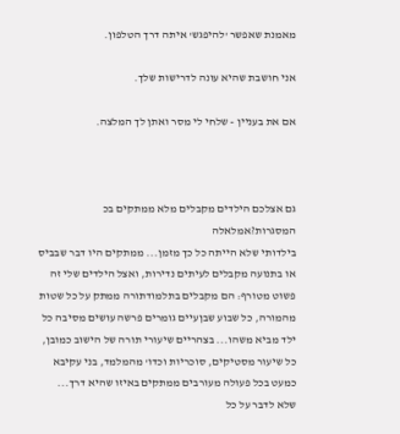מאמנת שאפשר 'להיפגש' איתה דרך הטלפון.

אני חושבת שהיא עונה לדרישות שלך.

אם את בעניין - שלחי לי מסר ואתן לך המלצה.



גם אצלכם הילדים מקבלים מלא ממתקים בכ המסגרות?אמלאלה
בילדותי שלא הייתה כל כך מזמן... ממתקים היו דבר שבביס או בתנועה מקבלים לעיתים נדירות, ואצל הילדים שלי זה פשוט מטורף: הם מקבלים בתלמודתורה ממתק על כל שטות מהמורה, כל שבוע שבןעיים גומרים פרשה עושים מסיבה כל ילד מביא משהו... בצהריים שיעורי תורה של הישוב כמובן, כל שיעור מסטיקים, סוכריות וכדו' מהמלמד, בני עקיבא כמעט בכל פעולה מעורבים ממתקים באיזו שהיא דרך... שלא לדבר על כל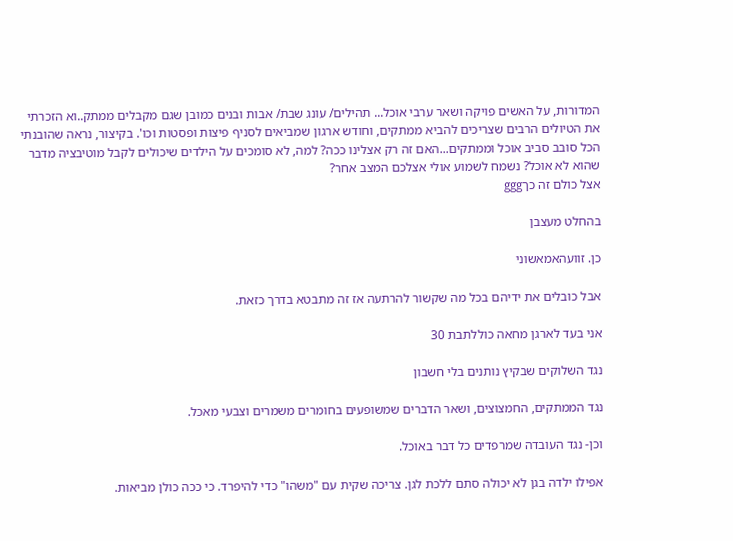המדורות, על האשים פויקה ושאר ערבי אוכל... תהילים/ עונג שבת/ אבות ובנים כמובן שגם מקבלים ממתק..וא הזכרתי את הטיולים הרבים שצריכים להביא ממתקים, וחודש ארגון שמביאים לסניף פיצות ופסטות וכו'. בקיצור, נראה שהובנתי הכל סובב סביב אוכל וממתקים...האם זה רק אצלינו ככה? למה, לא סומכים על הילדים שיכולים לקבל מוטיבציה מדבר שהוא לא אוכל? נשמח לשמוע אולי אצלכם המצב אחר?
אצל כולם זה כךggg

בהחלט מעצבן

כן. זוועהאמאשוני

אבל כובלים את ידיהם בכל מה שקשור להרתעה אז זה מתבטא בדרך כזאת.

אני בעד לארגן מחאה כוללתבת 30

נגד השלוקים שבקיץ נותנים בלי חשבון

נגד הממתקים, החמצוצים, ושאר הדברים שמשופעים בחומרים משמרים וצבעי מאכל.

וכן- נגד העובדה שמרפדים כל דבר באוכל.

אפילו ילדה בגן לא יכולה סתם ללכת לגן. צריכה שקית עם "משהו" כדי להיפרד. כי ככה כולן מביאות.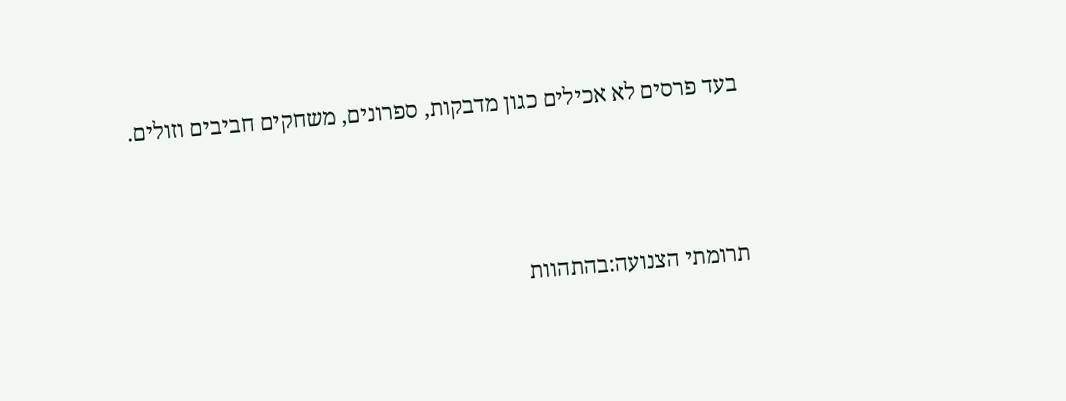בעד פרסים לא אכילים כגון מדבקות, ספרונים, משחקים חביבים וזולים.



תרומתי הצנועה:בהתהוות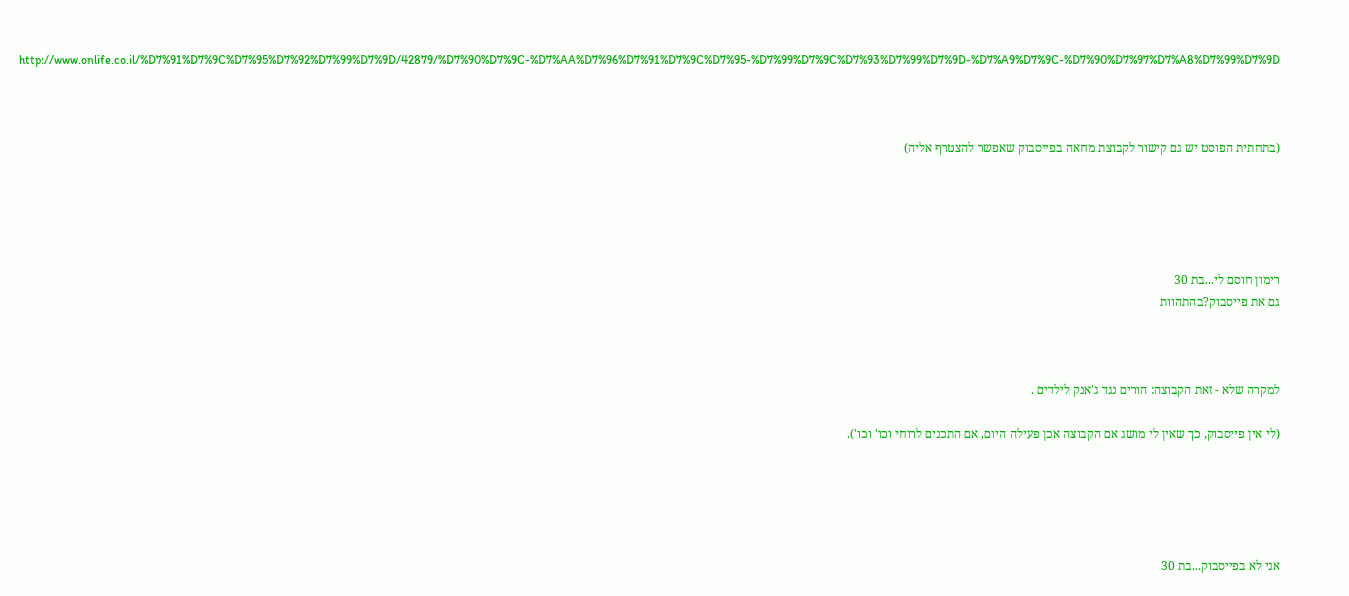http://www.onlife.co.il/%D7%91%D7%9C%D7%95%D7%92%D7%99%D7%9D/42879/%D7%90%D7%9C-%D7%AA%D7%96%D7%91%D7%9C%D7%95-%D7%99%D7%9C%D7%93%D7%99%D7%9D-%D7%A9%D7%9C-%D7%90%D7%97%D7%A8%D7%99%D7%9D



(בתחתית הפוסט יש גם קישור לקבוצת מחאה בפייסבוק שאפשר להצטרף אליה)





רימון חוסם לי...בת 30
גם את פייסבוק?בהתהוות



למקרה שלא - זאת הקבוצה: הורים נגד ג'אנק לילדים .

(לי אין פייסבוק, כך שאין לי מושג אם הקבוצה אכן פעילה היום, אם התכנים לרוחי וכו' וכו').





אני לא בפייסבוק...בת 30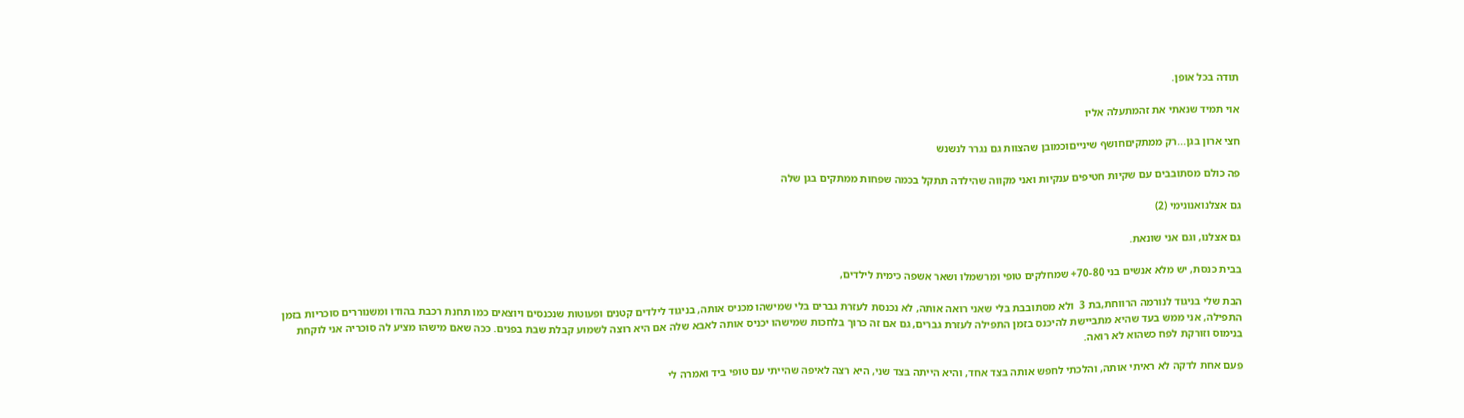תודה בכל אופן.

אוי תמיד שנאתי את זהמתעלה אליו

חצי ארון בגן...רק ממתקיםחושף שינייםוכמובן שהצוות גם נגרר לנשנש

פה כולם מסתובבים עם שקיות חטיפים ענקיות ואני מקווה שהילדה תתקל בכמה שפחות ממתקים בגן שלה

גם אצלנואנונימי (2)

גם אצלנו, וגם אני שונאת.

בבית כנסת, יש מלא אנשים בני 70-80+ שמחלקים טופי ומרשמלו ושאר אשפה כימית לילדים,

הבת שלי בניגוד לנורמה הרווחת,בת 3  ולא מסתובבת בלי שאני רואה אותה, לא נכנסת לעזרת גברים בלי שמישהו מכניס אותה, בניגוד לילדים קטנים ופעוטות שנכנסים ויוצאים כמו תחנת רכבת בהודו ומשנוררים סוכריות בזמן התפילה, אני ממש בעד שהיא מתביישת להיכנס בזמן התפילה לעזרת גברים, גם אם זה כרוך בלחכות שמישהו יכניס אותה לאבא שלה אם היא רוצה לשמוע קבלת שבת בפנים. ככה שאם מישהו מציע לה סוכריה אני לוקחת בנימוס וזורקת לפח כשהוא לא רואה.

פעם אחת לדקה לא ראיתי אותה, והלכתי לחפש אותה בצד אחד, והיא הייתה בצד שני, היא רצה לאיפה שהייתי עם טופי ביד ואמרה לי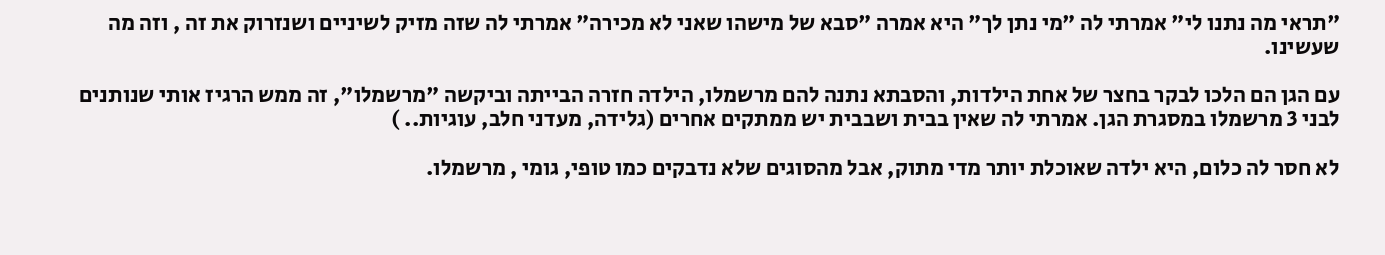"תראי מה נתנו לי" אמרתי לה "מי נתן לך" היא אמרה "סבא של מישהו שאני לא מכירה" אמרתי לה שזה מזיק לשיניים ושנזרוק את זה , וזה מה שעשינו.

עם הגן הם הלכו לבקר בחצר של אחת הילדות, והסבתא נתנה להם מרשמלו, הילדה חזרה הבייתה וביקשה "מרשמלו", זה ממש הרגיז אותי שנותנים לבני 3 מרשמלו במסגרת הגן. אמרתי לה שאין בבית ושבבית יש ממתקים אחרים (גלידה, מעדני חלב, עוגיות.. )

לא חסר לה כלום, היא ילדה שאוכלת יותר מדי מתוק, אבל מהסוגים שלא נדבקים כמו טופי, גומי , מרשמלו.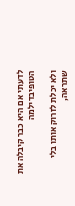לדעתי אם היא כבר קיבלה את הטופיבדילמה

ולא יכלת לזרוק אותו בלי שתראה,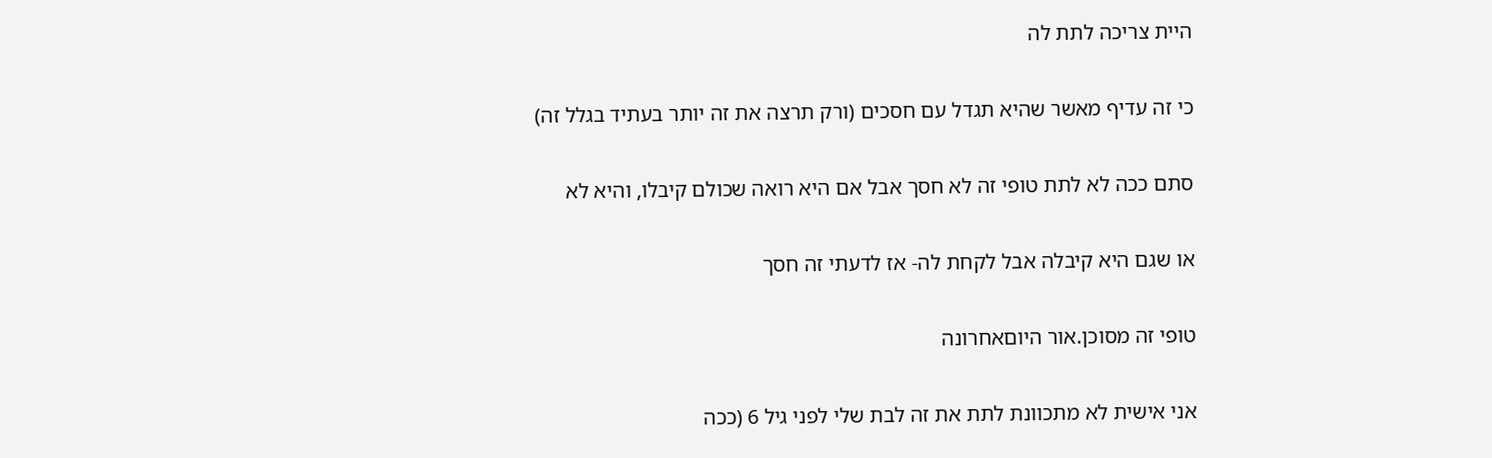היית צריכה לתת לה

כי זה עדיף מאשר שהיא תגדל עם חסכים (ורק תרצה את זה יותר בעתיד בגלל זה)

סתם ככה לא לתת טופי זה לא חסך אבל אם היא רואה שכולם קיבלו, והיא לא

או שגם היא קיבלה אבל לקחת לה- אז לדעתי זה חסך

טופי זה מסוכן.אור היוםאחרונה

אני אישית לא מתכוונת לתת את זה לבת שלי לפני גיל 6 (ככה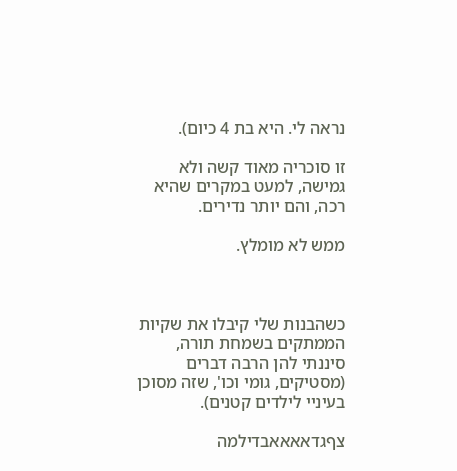נראה לי. היא בת 4 כיום).

זו סוכריה מאוד קשה ולא גמישה, למעט במקרים שהיא רכה, והם יותר נדירים.

ממש לא מומלץ.



כשהבנות שלי קיבלו את שקיות הממתקים בשמחת תורה, סיננתי להן הרבה דברים (מסטיקים, גומי וכו', שזה מסוכן בעיניי לילדים קטנים).

צףגדאאאאבדילמה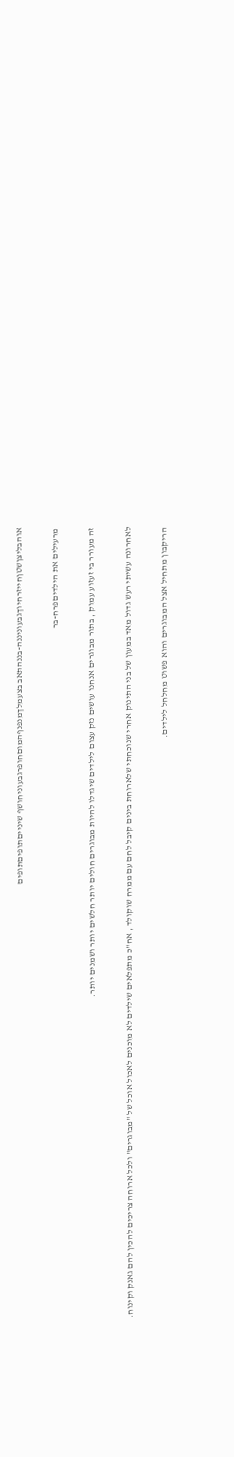אוהבליצןשטןחייזרחיוךגבעוניננה-בננהתאב בצעמלךמנפנףהמוםחופרגבעוניחושף שינייםתופיםתופים

מרעילים את הילדיםפרח-בר

זה מעורר בי זעזוע עמוק , בתור מבוגרים אנחנו עושים נזק עצום לילדים שיגדלו להיות מבוגרים חולים יותר חלשים יותר ושמנים יותר.

לאחרונה עשיתי רעש גדול מאד במעון של בני התינוק אחרי שנוכחתי שלארוחת בינים קיבל לחם עם ממרח שוקולד , אח"כ מתפלאים שילדים לא מוכנים לאכול אוכל של "מבוגרים" ולכל ארוחה צריכים להכין להם גאנק וקינוח.

הריקבון מתחיל אצל המבוגרים והוא פשוט מחלחל לילדים.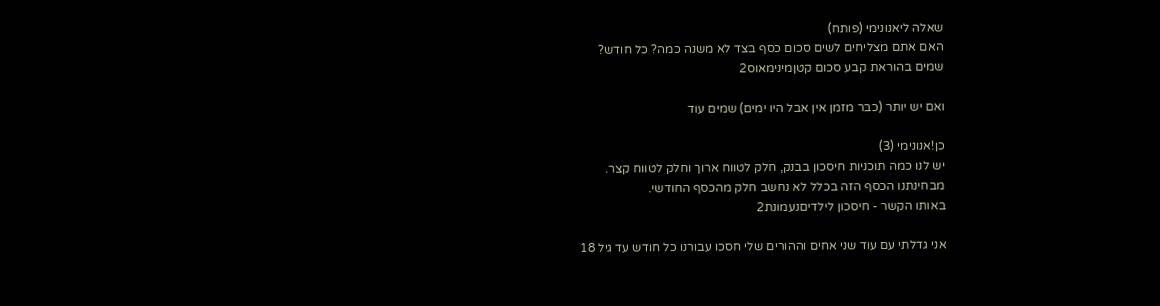שאלה ליאנונימי (פותח)
האם אתם מצליחים לשים סכום כסף בצד לא משנה כמה? כל חודש?
שמים בהוראת קבע סכום קטןמינימאוס2

ואם יש יותר (כבר מזמן אין אבל היו ימים) שמים עוד

כן!אנונימי (3)
יש לנו כמה תוכניות חיסכון בבנק, חלק לטווח ארוך וחלק לטווח קצר.
מבחינתנו הכסף הזה בכלל לא נחשב חלק מהכסף החודשי.
באותו הקשר - חיסכון לילדיםנעמונת2

אני גדלתי עם עוד שני אחים וההורים שלי חסכו עבורנו כל חודש עד גיל 18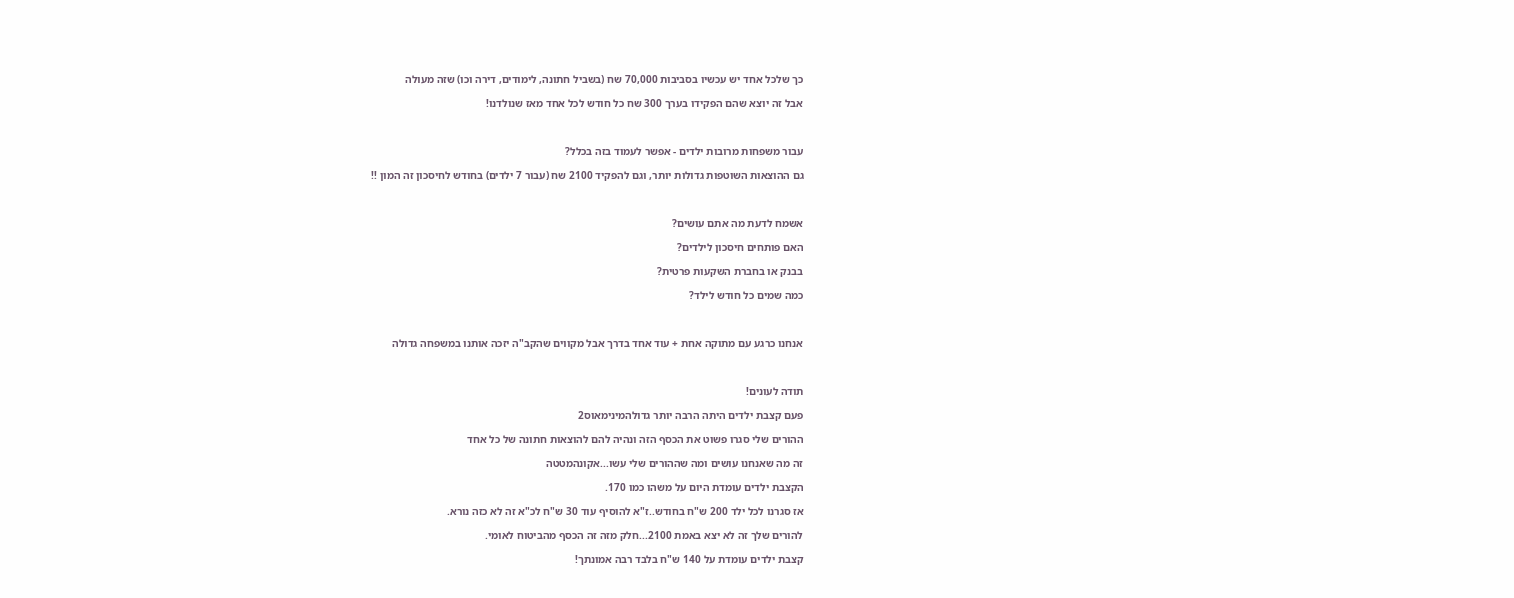כך שלכל אחד יש עכשיו בסביבות 70,000 שח (בשביל חתונה, לימודים, דירה וכו) שזה מעולה

אבל זה יוצא שהם הפקידו בערך 300 שח כל חודש לכל אחד מאז שנולדנו!



עבור משפחות מרובות ילדים - אפשר לעמוד בזה בכלל?

גם ההוצאות השוטפות גדולות יותר, וגם להפקיד 2100 שח (עבור 7 ילדים) בחודש לחיסכון זה המון !!



אשמח לדעת מה אתם עושים?

האם פותחים חיסכון לילדים?

בבנק או בחברת השקעות פרטית?

כמה שמים כל חודש לילד?



אנחנו כרגע עם מתוקה אחת + עוד אחד בדרך אבל מקווים שהקב"ה יזכה אותנו במשפחה גדולה



תודה לעונים!

פעם קצבת ילדים היתה הרבה יותר גדולהמינימאוס2

ההורים שלי סגרו פשוט את הכסף הזה ונהיה להם להוצאות חתונה של כל אחד

זה מה שאנחנו עושים ומה שההורים שלי עשו...אקונהמטטה

הקצבת ילדים עומדת היום על משהו כמו 170.

אז סגרנו לכל ילד 200 ש"ח בחודש..ז"א להוסיף עוד 30 ש"ח לכ"א זה לא כזה נורא.

להורים שלך זה לא יצא באמת 2100...חלק מזה זה הכסף מהביטוח לאומי.

קצבת ילדים עומדת על 140 ש"ח בלבד רבה אמונתך!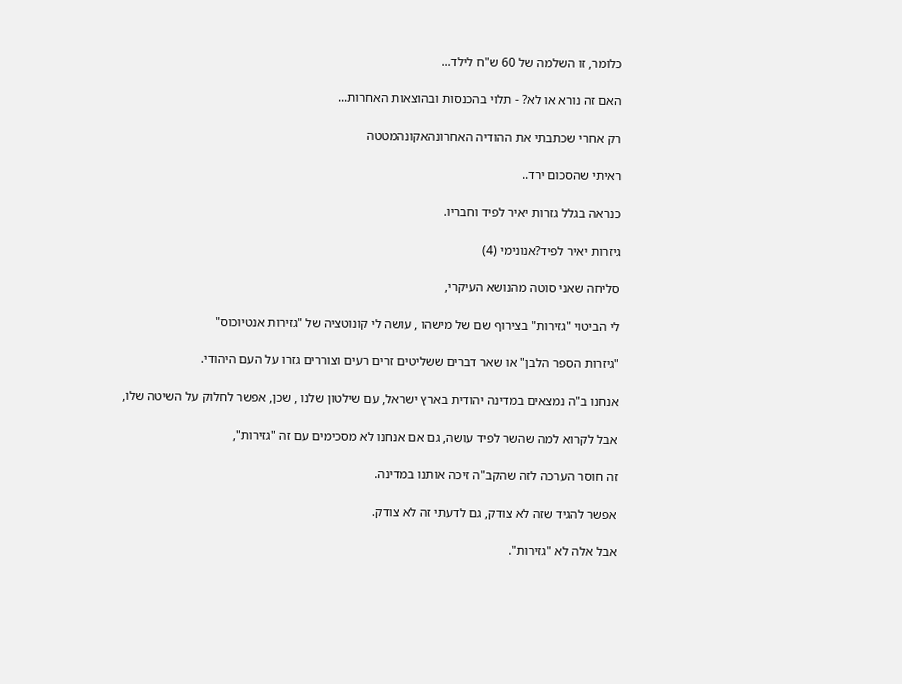כלומר, זו השלמה של 60 ש"ח לילד...

האם זה נורא או לא? - תלוי בהכנסות ובהוצאות האחרות...

רק אחרי שכתבתי את ההודיה האחרונהאקונהמטטה

ראיתי שהסכום ירד..

כנראה בגלל גזרות יאיר לפיד וחבריו.

גיזרות יאיר לפיד?אנונימי (4)

סליחה שאני סוטה מהנושא העיקרי,

לי הביטוי "גזירות" בצירוף שם של מישהו , עושה לי קונוטציה של "גזירות אנטיוכוס"

"גיזרות הספר הלבן" או שאר דברים ששליטים זרים רעים וצוררים גזרו על העם היהודי.

אנחנו ב"ה נמצאים במדינה יהודית בארץ ישראל, עם שילטון שלנו , שכן, אפשר לחלוק על השיטה שלו,

אבל לקרוא למה שהשר לפיד עושה, גם אם אנחנו לא מסכימים עם זה "גזירות",

זה חוסר הערכה לזה שהקב"ה זיכה אותנו במדינה.

אפשר להגיד שזה לא צודק, גם לדעתי זה לא צודק.

אבל אלה לא "גזירות".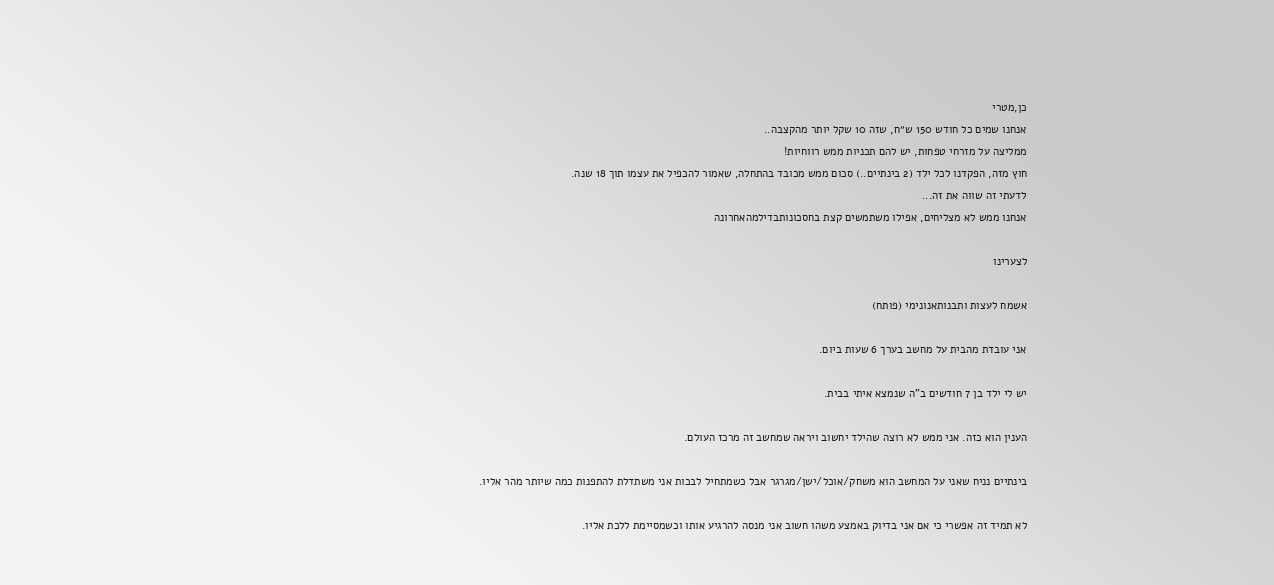כן,מטרי
אנחנו שמים כל חודש 150 ש״ח, שזה 10 שקל יותר מהקצבה..
ממליצה על מזרחי טפחות, יש להם תכניות ממש רווחיות!
חוץ מזה, הפקדנו לכל ילד (2 בינתיים..) סכום ממש מכובד בהתחלה, שאמור להכפיל את עצמו תוך 18 שנה.
לדעתי זה שווה את זה...
אנחנו ממש לא מצליחים, אפילו משתמשים קצת בחסכונותבדילמהאחרונה

לצערינו

אשמח לעצות ותבנותאנונימי (פותח)

אני עובדת מהבית על מחשב בערך 6 שעות ביום.

יש לי ילד בן 7 חודשים ב"ה שנמצא איתי בבית.

הענין הוא כזה. אני ממש לא רוצה שהילד יחשוב ויראה שמחשב זה מרכז העולם.

בינתיים נניח שאני על המחשב הוא משחק/אוכל/ישן/מגרגר אבל כשמתחיל לבכות אני משתדלת להתפנות כמה שיותר מהר אליו.

לא תמיד זה אפשרי כי אם אני בדיוק באמצע משהו חשוב אני מנסה להרגיע אותו וכשמסיימת ללכת אליו.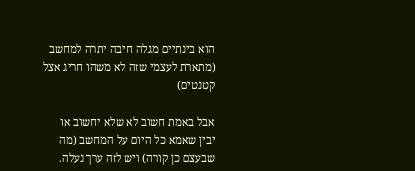הוא בינתיים מגלה חיבה יתרה למחשב (מתארת לעצמי שזה לא משהו חריג אצל קטנטים)

אבל באמת חשוב לא שלא יחשוב או יבין שאמא כל היום על המחשב (מה שבעצם כן קורה) ויש לזה ערך נעלה.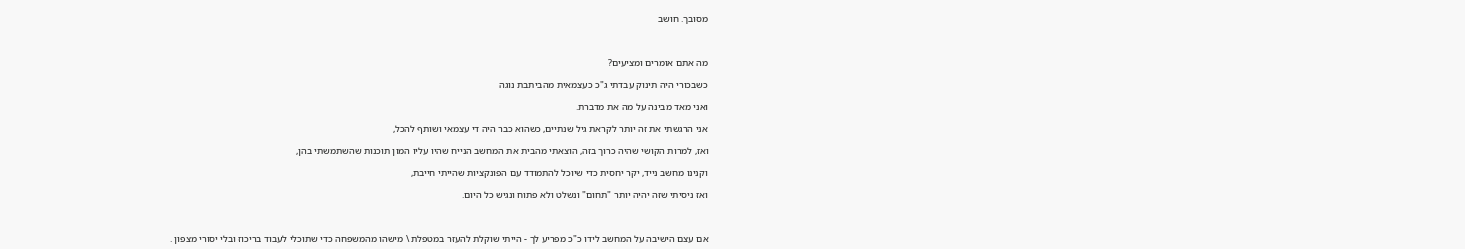מסובך. חושב



מה אתם אומרים ומציעים?

כשבכורי היה תינוק עבדתי ג"כ כעצמאית מהביתבת נוגה

ואני מאד מבינה על מה את מדברת.

אני הרגשתי את זה יותר לקראת גיל שנתיים, כשהוא כבר היה די עצמאי ושותף להכל,

ואז, למרות הקושי שהיה כרוך בזה, הוצאתי מהבית את המחשב הנייח שהיו עליו המון תוכנות שהשתמשתי בהן,

וקנינו מחשב נייד, יקר יחסית כדי שיוכל להתמודד עם הפונקציות שהייתי חייבת,

ואז ניסיתי שזה יהיה יותר "תחום" ונשלט ולא פתוח ונגיש כל היום.



אם עצם הישיבה על המחשב לידו כ"כ מפריע לך - הייתי שוקלת להעזר במטפלת \ מישהו מהמשפחה כדי שתוכלי לעבוד בריכוז ובלי יסורי מצפון .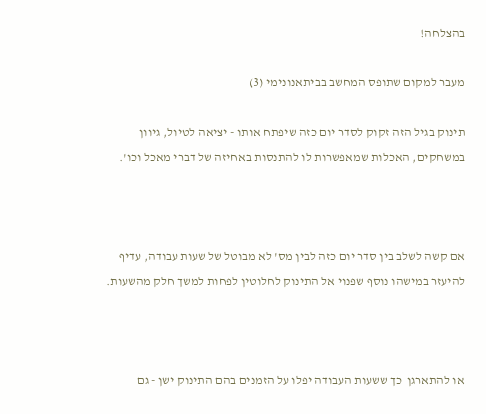בהצלחה!

מעבר למקום שתופס המחשב בביתאנונימי (3)

תינוק בגיל הזה זקוק לסדר יום כזה שיפתח אותו - יציאה לטיול, גיוון במשחקים, האכלות שמאפשרות לו להתנסות באחיזה של דברי מאכל וכו'.



אם קשה לשלב בין סדר יום כזה לבין מס' לא מבוטל של שעות עבודה, עדיף להיעזר במישהו נוסף שפנוי אל התינוק לחלוטין לפחות למשך חלק מהשעות.



או להתארגן  כך ששעות העבודה יפלו על הזמנים בהם התינוק ישן - גם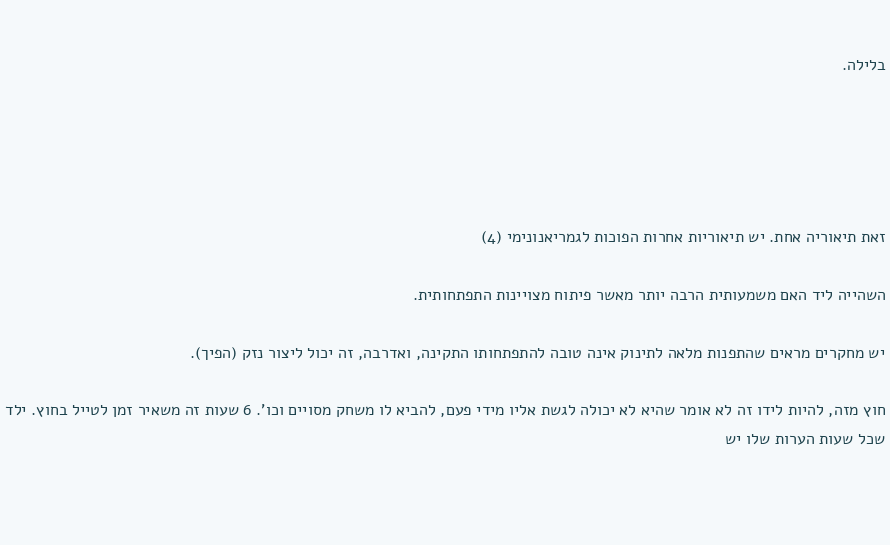בלילה.





זאת תיאוריה אחת. יש תיאוריות אחרות הפוכות לגמריאנונימי (4)

השהייה ליד האם משמעותית הרבה יותר מאשר פיתוח מצויינות התפתחותית.

יש מחקרים מראים שהתפנות מלאה לתינוק אינה טובה להתפתחותו התקינה, ואדרבה, זה יכול ליצור נזק (הפיך).

חוץ מזה, להיות לידו זה לא אומר שהיא לא יכולה לגשת אליו מידי פעם, להביא לו משחק מסויים וכו'. 6 שעות זה משאיר זמן לטייל בחוץ. ילד שכל שעות הערות שלו יש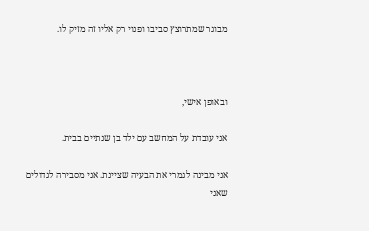מבוגר שמתרוצץ סביבו ופנוי רק אליו זה מזיק לו.



ובאופן אישי,

אני עובדת על המחשב עם ילד בן שנתיים בבית.

אני מבינה לגמרי את הבעיה שציינת. אני מסבירה לגדולים שאני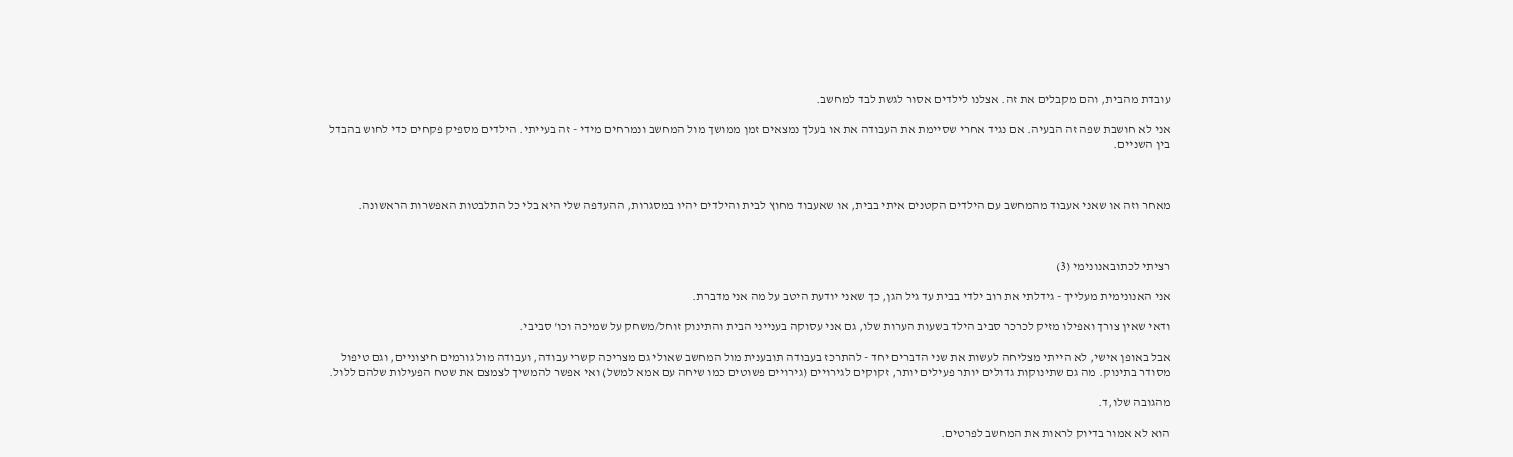עובדת מהבית, והם מקבלים את זה. אצלנו לילדים אסור לגשת לבד למחשב.

אני לא חושבת שפה זה הבעיה. אם נגיד אחרי שסיימת את העבודה את או בעלך נמצאים זמן ממושך מול המחשב ונמרחים מידי - זה בעייתי. הילדים מספיק פקחים כדי לחוש בהבדל בין השניים.



מאחר וזה או שאני אעבוד מהמחשב עם הילדים הקטנים איתי בבית, או שאעבוד מחוץ לבית והילדים יהיו במסגרות, ההעדפה שלי היא בלי כל התלבטות האפשרות הראשונה.



רציתי לכתובאנונימי (3)

אני האנונימית מעלייך - גידלתי את רוב ילדי בבית עד גיל הגן, כך שאני יודעת היטב על מה אני מדברת.

ודאי שאין צורך ואפילו מזיק לכרכר סביב הילד בשעות הערות שלו, גם אני עסוקה בענייני הבית והתינוק זוחל/משחק על שמיכה וכו' סביבי.

אבל באופן אישי, לא הייתי מצליחה לעשות את שני הדברים יחד - להתרכז בעבודה תובענית מול המחשב שאולי גם מצריכה קשרי עבודה, ועבודה מול גורמים חיצוניים, וגם טיפול מסודר בתינוק. מה גם שתינוקות גדולים יותר פעילים יותר, זקוקים לגירויים (גירויים פשוטים כמו שיחה עם אמא למשל) ואי אפשר להמשיך לצמצם את שטח הפעילות שלהם ללול.

מהגובה שלו,ד.

הוא לא אמור בדיוק לראות את המחשב לפרטים.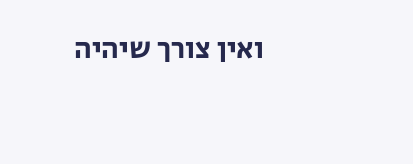ואין צורך שיהיה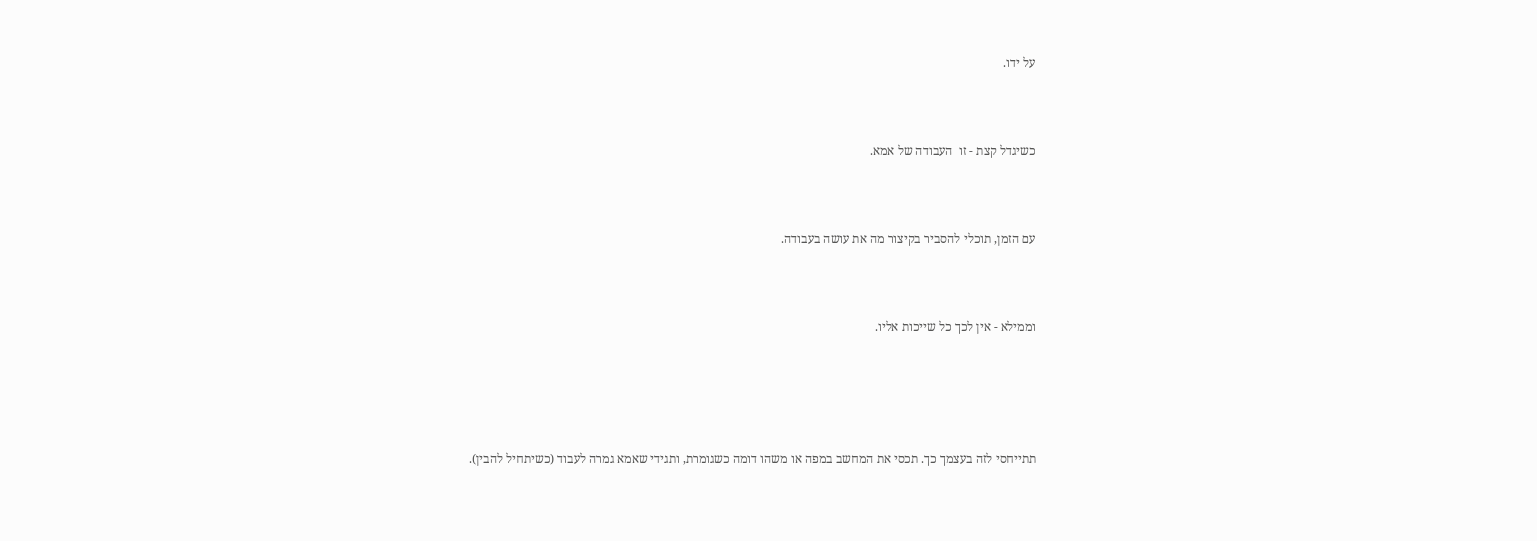על ידו.



כשיגדל קצת - זו  העבודה של אמא.



עם הזמן, תוכלי להסביר בקיצור מה את עושה בעבודה.



וממילא - אין לכך כל שייכות אליו.





תתייחסי לזה בעצמך כך. תכסי את המחשב במפה או משהו דומה כשגומרת, ותגידי שאמא גמרה לעבוד (כשיתחיל להבין).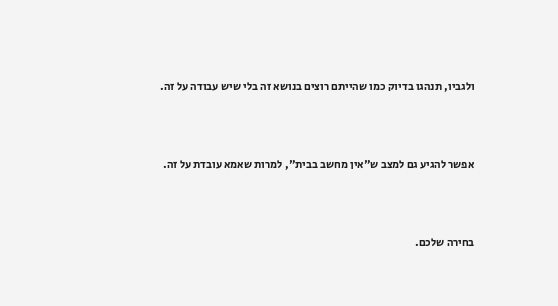ולגביו, תנהגו בדיוק כמו שהייתם רוצים בנושא זה בלי שיש עבודה על זה.



אפשר להגיע גם למצב ש"אין מחשב בבית", למרות שאמא עובדת על זה.



בחירה שלכם.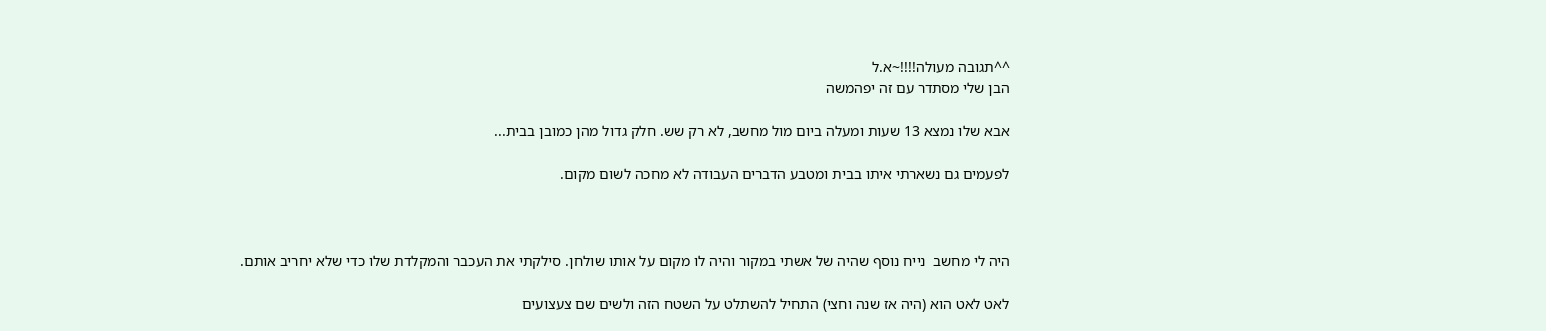^^תגובה מעולה!!!!~א.ל
הבן שלי מסתדר עם זה יפהמשה

אבא שלו נמצא 13 שעות ומעלה ביום מול מחשב, לא רק שש. חלק גדול מהן כמובן בבית...

לפעמים גם נשארתי איתו בבית ומטבע הדברים העבודה לא מחכה לשום מקום.



היה לי מחשב  נייח נוסף שהיה של אשתי במקור והיה לו מקום על אותו שולחן. סילקתי את העכבר והמקלדת שלו כדי שלא יחריב אותם.

לאט לאט הוא (היה אז שנה וחצי) התחיל להשתלט על השטח הזה ולשים שם צעצועים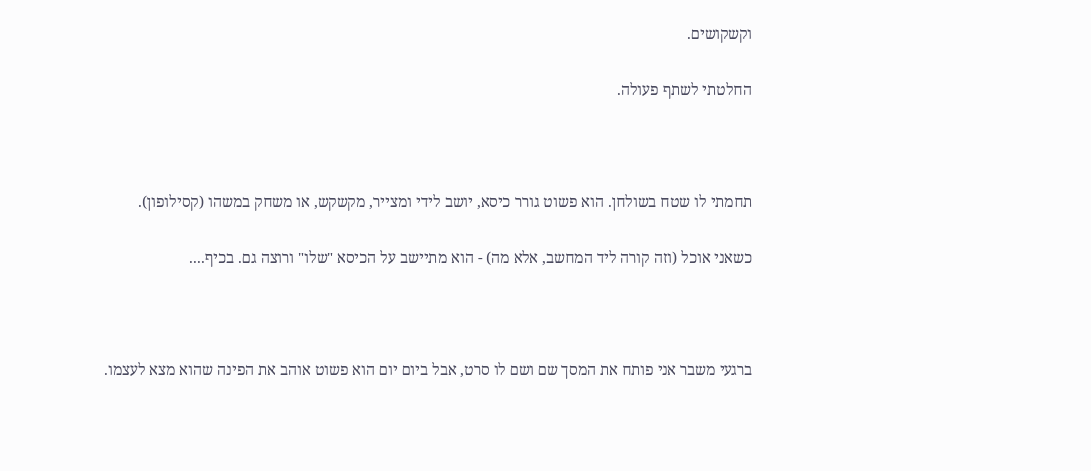וקשקושים.

החלטתי לשתף פעולה.



תחמתי לו שטח בשולחן. הוא פשוט גורר כיסא, יושב לידי ומצייר, מקשקש, או משחק במשהו (קסילופון).

כשאני אוכל (וזה קורה ליד המחשב, אלא מה) - הוא מתיישב על הכיסא "שלו" ורוצה גם. בכיף....



ברגעי משבר אני פותח את המסך שם ושם לו סרט, אבל ביום יום הוא פשוט אוהב את הפינה שהוא מצא לעצמו.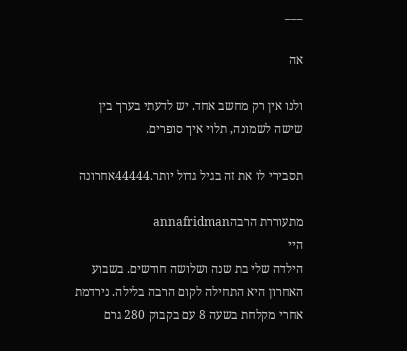___

אה

ולנו אין רק מחשב אחד. יש לדעתי בערך בין שישה לשמונה, תלוי איך סופרים.

תסבירי לו את זה בגיל גדול יותר.44444אחרונה

מתעוררת הרבהannafridman
היי
הילדה שלי בת שנה ושלושה חודשים. בשבוע האחרון היא התחילה לקום הרבה בלילה. נירדמת אחרי מקלחת בשעה 8 עם בקבוק 280 גרם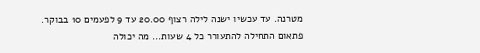מטרנה. עד עכשיו ישנה לילה רצוף 20.00 עד 9 לפעמים 10 בבוקר. פתאום התחילה להתעורר כל 4 שעות... מה יכולה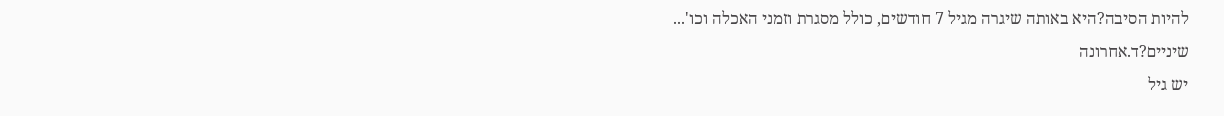להיות הסיבה?היא באותה שיגרה מגיל 7 חודשים, כולל מסגרת וזמני האכלה וכו'...
שיניים?ד.אחרונה
יש גיל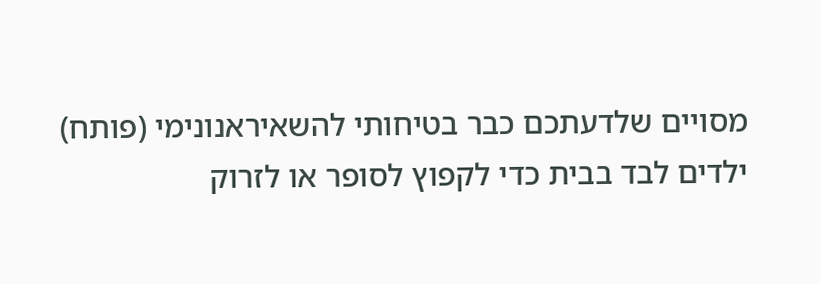מסויים שלדעתכם כבר בטיחותי להשאיראנונימי (פותח)
ילדים לבד בבית כדי לקפוץ לסופר או לזרוק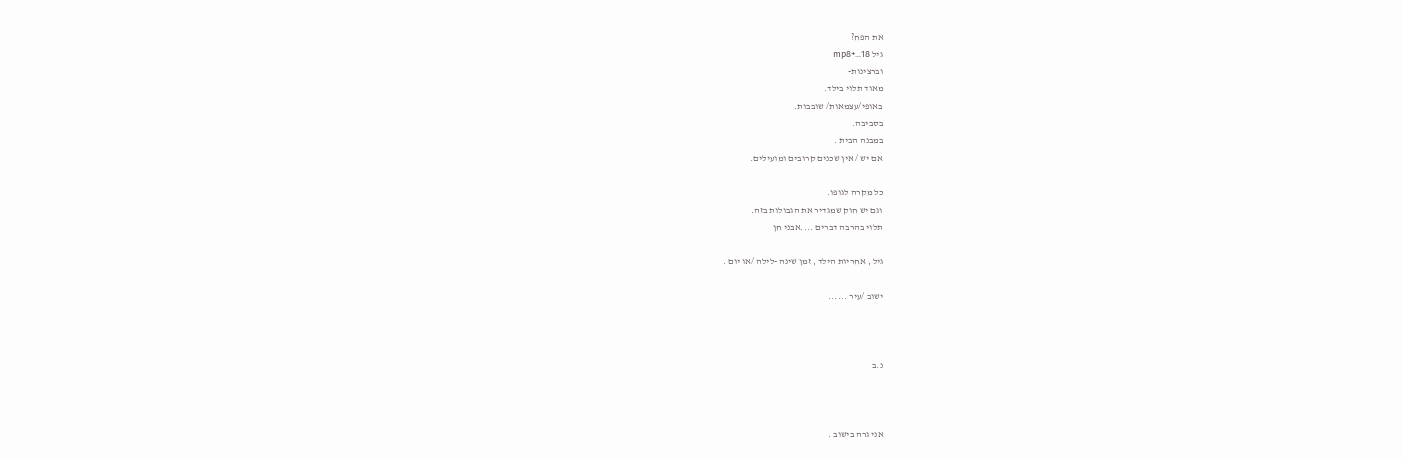את הפח?
גיל 18...+mp8
וברצינות-
מאוד תלוי בילד.
באופי/עצמאות/ שובבות.
בסביבה.
במבנה הבית .
אם יש / אין שכנים קרובים ומועילים.

כל מקרה לגופו.
וגם יש חוק שמגדיר את הגבולות בזה.
תלוי בהרבה דברים ....אבני חן

גיל , אחריות הילד , זמן שינה -לילה /או יום .

ישוב /עיר ......



נ.ב



אני גרה בישוב .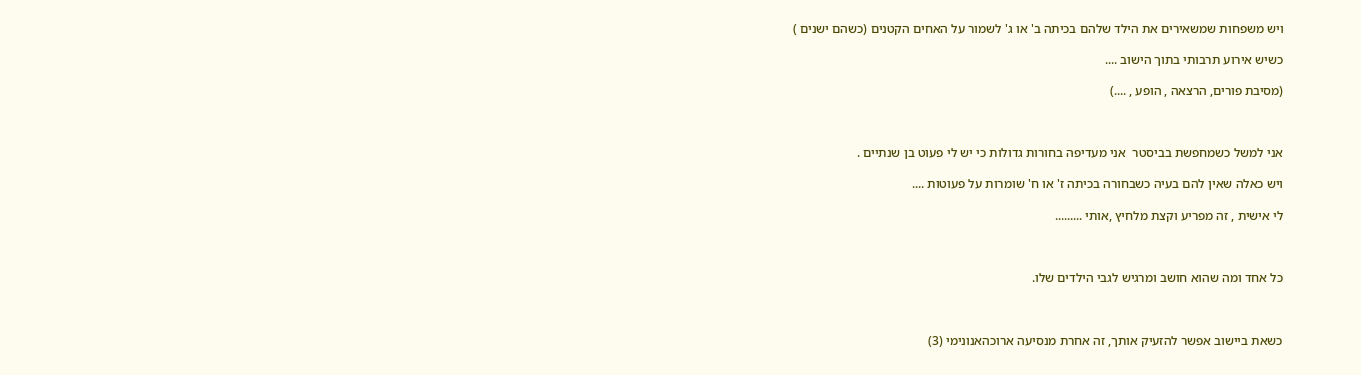ויש משפחות שמשאירים את הילד שלהם בכיתה ב' או ג' לשמור על האחים הקטנים (כשהם ישנים )

כשיש אירוע תרבותי בתוך הישוב ....

(מסיבת פורים, הרצאה , הופע , ....)



אני למשל כשמחפשת בביסטר  אני מעדיפה בחורות גדולות כי יש לי פעוט בן שנתיים .

ויש כאלה שאין להם בעיה כשבחורה בכיתה ז' או ח' שומרות על פעוטות ....

לי אישית , זה מפריע וקצת מלחיץ ,אותי .........



כל אחד ומה שהוא חושב ומרגיש לגבי הילדים שלו.



כשאת ביישוב אפשר להזעיק אותך, זה אחרת מנסיעה ארוכהאנונימי (3)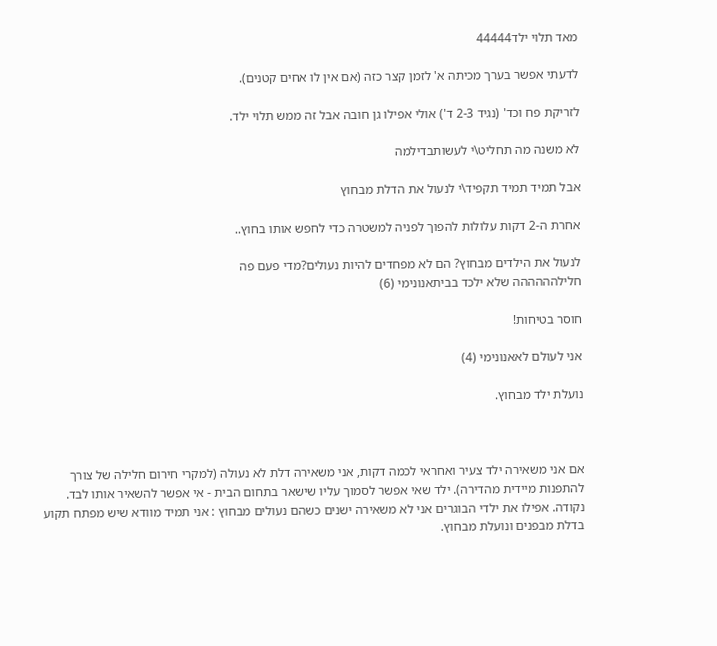מאד תלוי ילד44444

לדעתי אפשר בערך מכיתה א' לזמן קצר כזה (אם אין לו אחים קטנים).

לזריקת פח וכד' (נגיד 2-3 ד') אולי אפילו גן חובה אבל זה ממש תלוי ילד.

לא משנה מה תחליט\י לעשותבדילמה

אבל תמיד תמיד תקפיד\י לנעול את הדלת מבחוץ

אחרת ה-2 דקות עלולות להפוך לפניה למשטרה כדי לחפש אותו בחוץ..

לנעול את הילדים מבחוץ? הם לא מפחדים להיות נעולים?מדי פעם פה
חלילהההההה שלא ילכד בביתאנונימי (6)

חוסר בטיחות!

אני לעולם לאאנונימי (4)

נועלת ילד מבחוץ.



אם אני משאירה ילד צעיר ואחראי לכמה דקות, אני משאירה דלת לא נעולה (למקרי חירום חלילה של צורך להתפנות מיידית מהדירה). ילד שאי אפשר לסמוך עליו שישאר בתחום הבית - אי אפשר להשאיר אותו לבד. נקודה. אפילו את ילדי הבוגרים אני לא משאירה ישנים כשהם נעולים מבחוץ : אני תמיד מוודא שיש מפתח תקוע בדלת מבפנים ונועלת מבחוץ.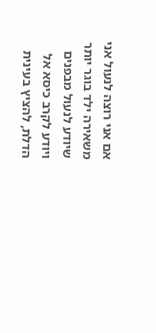אם אני רוצה לנעול אני משאירה ילד בוגר יותר שיודע לנעול מבפנים ויודע לקרב כיסא אל הדלת, להציץ בעינית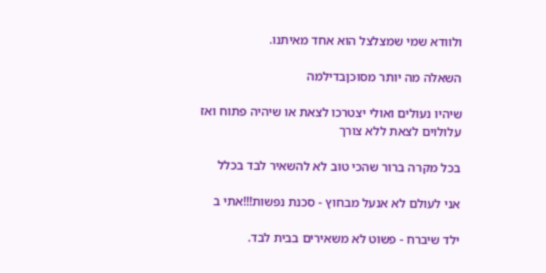ולוודא שמי שמצלצל הוא אחד מאיתנו.

השאלה מה יותר מסוכןבדילמה

שיהיו נעולים ואולי יצטרכו לצאת או שיהיה פתוח ואז עלולוים לצאת ללא צורך

בכל מקרה ברור שהכי טוב לא להשאיר לבד בכלל

אני לעולם לא אנעל מבחוץ - סכנת נפשות!!!אתי ב

ילד שיברח - פשוט לא משאירים בבית לבד.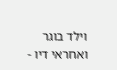וילד בוגר ואחראי דיו -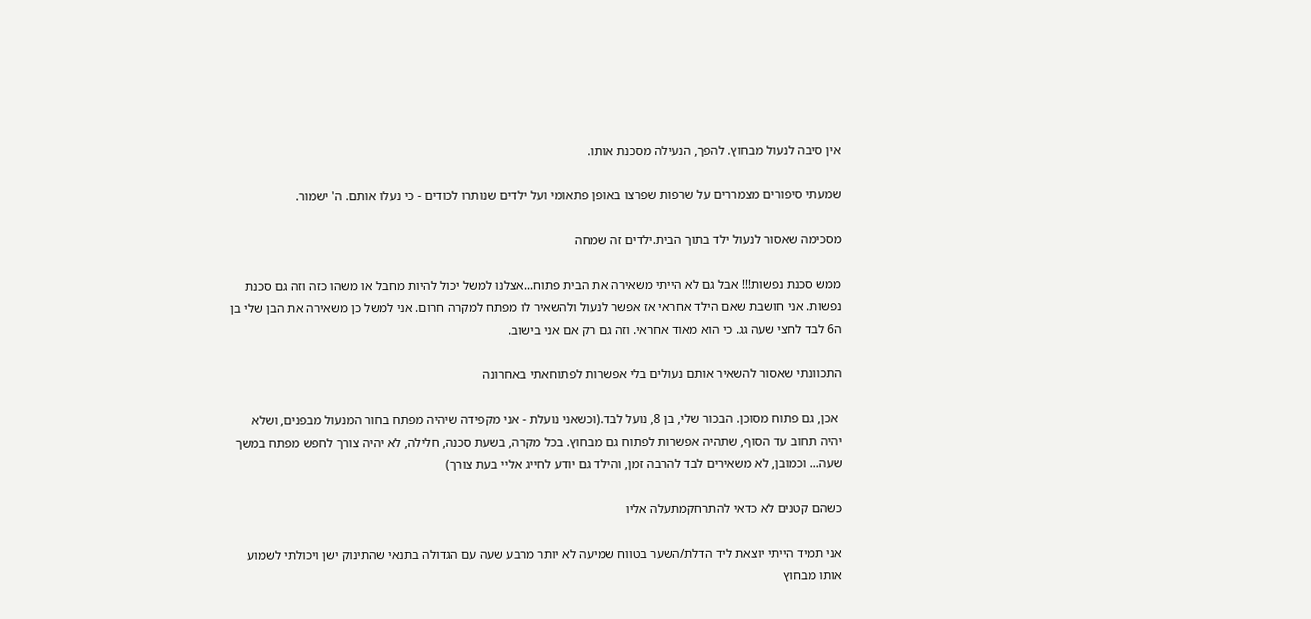אין סיבה לנעול מבחוץ. להפך, הנעילה מסכנת אותו.

שמעתי סיפורים מצמררים על שרפות שפרצו באופן פתאומי ועל ילדים שנותרו לכודים - כי נעלו אותם. ה' ישמור.

מסכימה שאסור לנעול ילד בתוך הבית.ילדים זה שמחה

ממש סכנת נפשות!!! אבל גם לא הייתי משאירה את הבית פתוח...אצלנו למשל יכול להיות מחבל או משהו כזה וזה גם סכנת נפשות. אני חושבת שאם הילד אחראי אז אפשר לנעול ולהשאיר לו מפתח למקרה חרום. אני למשל כן משאירה את הבן שלי בן ה6 לבד לחצי שעה גג. כי הוא מאוד אחראי. וזה גם רק אם אני בישוב.

התכוונתי שאסור להשאיר אותם נעולים בלי אפשרות לפתוחאתי באחרונה

 אכן, גם פתוח מסוכן. הבכור שלי, בן 8, נועל לבד.(וכשאני נועלת - אני מקפידה שיהיה מפתח בחור המנעול מבפנים, ושלא יהיה תחוב עד הסוף, שתהיה אפשרות לפתוח גם מבחוץ. בכל מקרה, בשעת סכנה, חלילה, לא יהיה צורך לחפש מפתח במשך שעה... וכמובן, לא משאירים לבד להרבה זמן, והילד גם יודע לחייג אליי בעת צורך)

כשהם קטנים לא כדאי להתרחקמתעלה אליו

אני תמיד הייתי יוצאת ליד הדלת/השער בטווח שמיעה לא יותר מרבע שעה עם הגדולה בתנאי שהתינוק ישן ויכולתי לשמוע אותו מבחוץ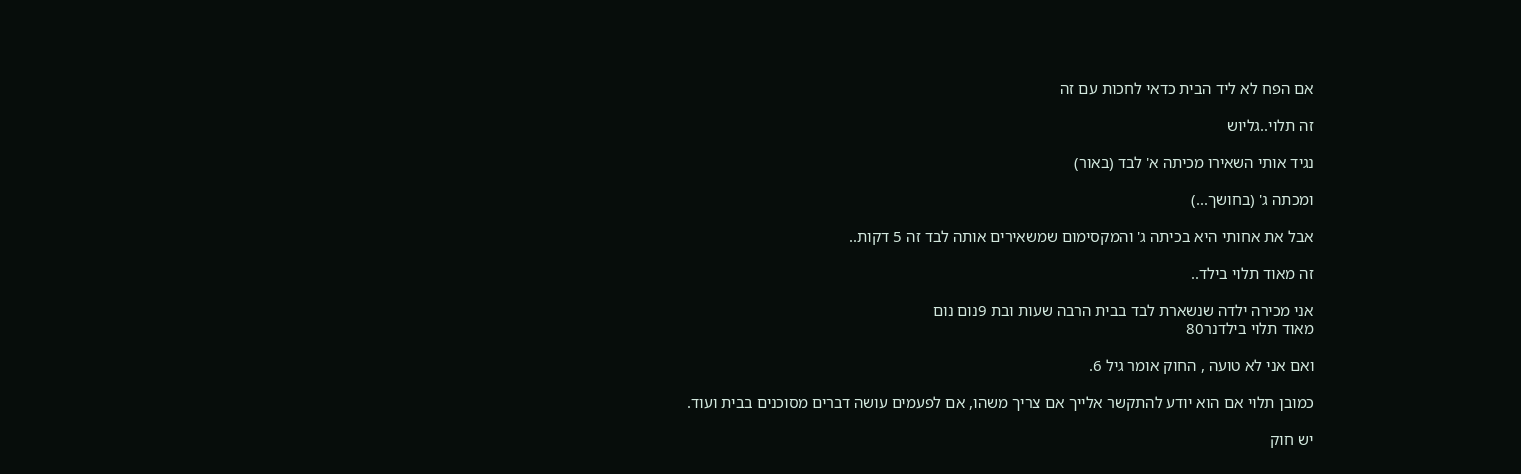אם הפח לא ליד הבית כדאי לחכות עם זה

זה תלוי..גליוש

נגיד אותי השאירו מכיתה א' לבד (באור)

ומכתה ג' (בחושך...)

אבל את אחותי היא בכיתה ג' והמקסימום שמשאירים אותה לבד זה 5 דקות..

זה מאוד תלוי בילד..

אני מכירה ילדה שנשארת לבד בבית הרבה שעות ובת 9נום נום
מאוד תלוי בילדנר80

ואם אני לא טועה , החוק אומר גיל 6.

כמובן תלוי אם הוא יודע להתקשר אלייך אם צריך משהו, אם לפעמים עושה דברים מסוכנים בבית ועוד.

יש חוק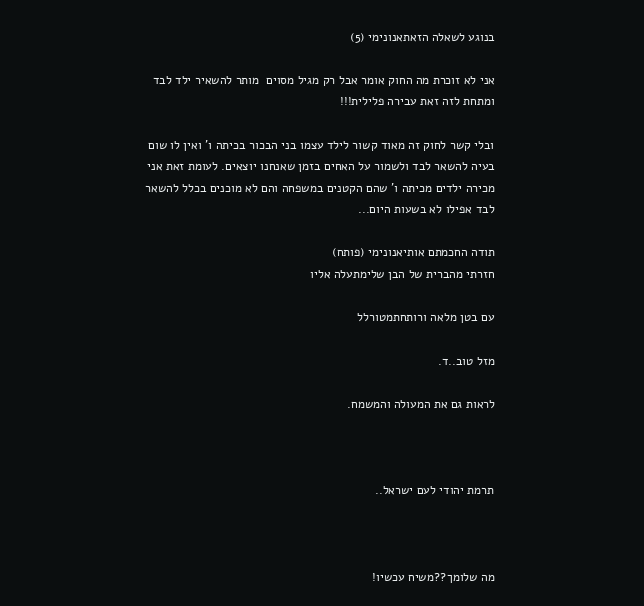בנוגע לשאלה הזאתאנונימי (5)

אני לא זוכרת מה החוק אומר אבל רק מגיל מסוים  מותר להשאיר ילד לבד ומתחת לזה זאת עבירה פלילית!!!

ובלי קשר לחוק זה מאוד קשור לילד עצמו בני הבכור בכיתה ו' ואין לו שום בעיה להשאר לבד ולשמור על האחים בזמן שאנחנו יוצאים. לעומת זאת אני מכירה ילדים מכיתה ו' שהם הקטנים במשפחה והם לא מוכנים בכלל להשאר לבד אפילו לא בשעות היום...

תודה החכמתם אותיאנונימי (פותח)
חזרתי מהברית של הבן שלימתעלה אליו

עם בטן מלאה ורותחתמטורלל

מזל טוב..ד.

לראות גם את המעולה והמשמח.



תרמת יהודי לעם ישראל..



מה שלומך??משיח עכשיו!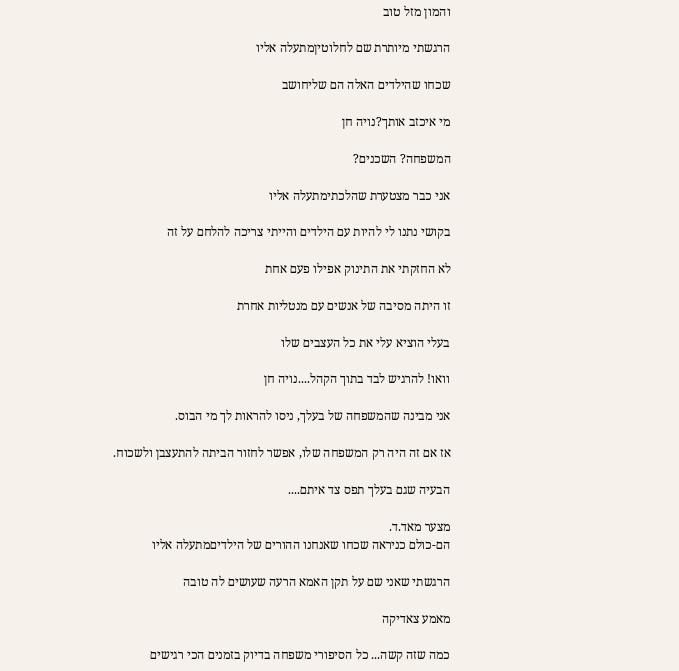והמון מזל טוב

הרגשתי מיותרת שם לחלוטיןמתעלה אליו

שכחו שהילדים האלה הם שליחושב

מי איכזב אותך?נויה חן

המשפחה? השכנים?

אני כבר מצטערת שהלכתימתעלה אליו

בקושי נתנו לי להיות עם הילדים והייתי צריכה להלחם על זה

לא החזקתי את התינוק אפילו פעם אחת

זו היתה מסיבה של אנשים עם מנטליות אחרת

בעלי הוציא עלי את כל העצבים שלו

וואו! להרגיש לבד בתוך הקהל....נויה חן

אני מבינה שהמשפחה של בעלך, ניסו להראות לך מי הבוס.

אז אם זה היה רק המשפחה שלו, אפשר לחזור הביתה להתעצבן ולשכוח.

הבעיה שגם בעלך תפס צד איתם....

מצער מאד.ד.
הם-כולם כניראה שכחו שאנחנו ההורים של הילדיםמתעלה אליו

הרגשתי שאני שם על תקן האמא הרעה שעושים לה טובה

מאמע צאדיקה

כמה שזה קשה... כל הסיפורי משפחה בדיוק בזמנים הכי רגישים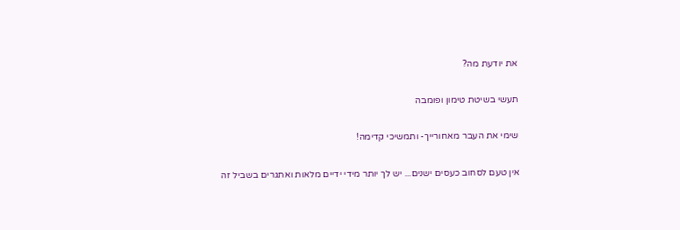את יודעת מה?

תעשי בשיטת טימון ופומבה

שימי את העבר מאחורייך- ותמשיכי קדימה!

אין טעם לסחוב כעסים ישנים... יש לך יותר מידי ידיים מלאות ואתגרים בשביל זה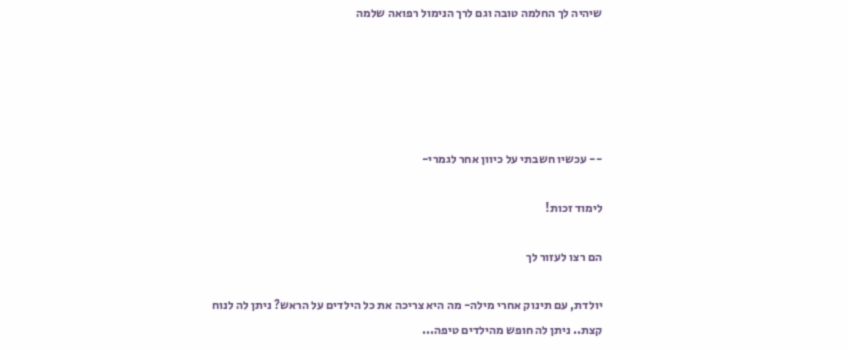שיהיה לך החלמה טובה וגם לרך הנימול רפואה שלמה





-- עכשיו חשבתי על כיוון אחר לגמרי-

לימוד זכות!

הם רצו לעזור לך

יולדת, עם תינוק אחרי מילה- מה היא צריכה את כל הילדים על הראש? ניתן לה לנוח קצת.. ניתן לה חופש מהילדים טיפה...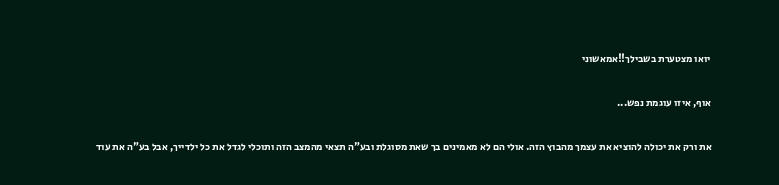יואו מצטערת בשבילך!!אמאשוני

אוף, איזו עוגמת נפש...

את ורק את יכולה להוציא את עצמך מהבוץ הזה. אולי הם לא מאמינים בך שאת מסוגלת ובע"ה תצאי מהמצב הזה ותוכלי לגדל את כל ילדייך, אבל בע"ה את עוד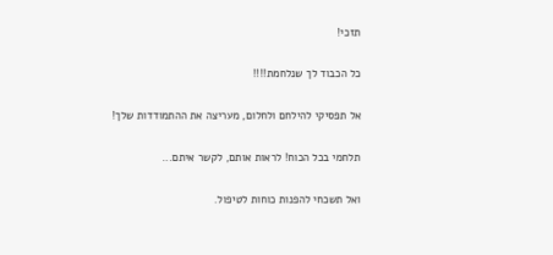תזכי!

כל הכבוד לך שנלחמת!!!!

אל תפסיקי להילחם ולחלום, מעריצה את ההתמודדות שלך!

תלחמי בכל הכוח! לראות אותם, לקשר איתם...

ואל תשכחי להפנות כוחות לטיפול.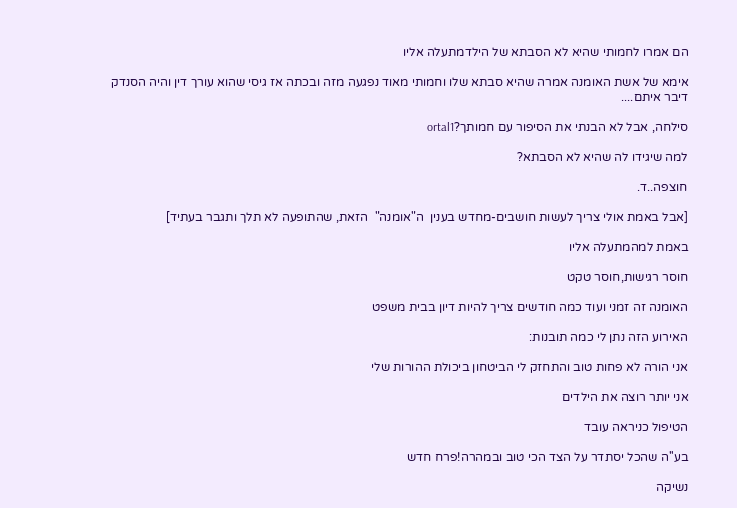הם אמרו לחמותי שהיא לא הסבתא של הילדמתעלה אליו

אימא של אשת האומנה אמרה שהיא סבתא שלו וחמותי מאוד נפגעה מזה ובכתה אז גיסי שהוא עורך דין והיה הסנדק דיבר איתם....

סילחה, אבל לא הבנתי את הסיפור עם חמותך?ortal1

למה שיגידו לה שהיא לא הסבתא?

חוצפה..ד.

[אבל באמת אולי צריך לעשות חושבים-מחדש בענין  ה"אומנה"  הזאת, שהתופעה לא תלך ותגבר בעתיד]

באמת למהמתעלה אליו

חוסר רגישות,חוסר טקט

האומנה זה זמני ועוד כמה חודשים צריך להיות דיון בבית משפט

האירוע הזה נתן לי כמה תובנות:

אני הורה לא פחות טוב והתחזק לי הביטחון ביכולת ההורות שלי

אני יותר רוצה את הילדים

הטיפול כניראה עובד

בע''ה שהכל יסתדר על הצד הכי טוב ובמהרה!פרח חדש

נשיקה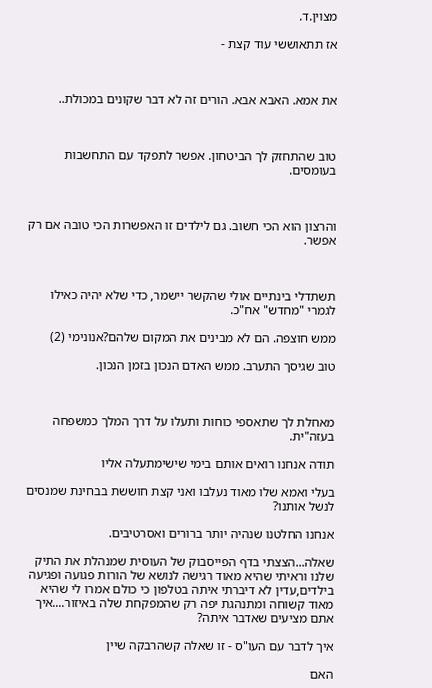מצוין.ד.

אז תתאוששי עוד קצת -



את אמא. האבא אבא. הורים זה לא דבר שקונים במכולת..



טוב שהתחזק לך הביטחון. אפשר לתפקד עם התחשבות בעומסים.



והרצון הוא הכי חשוב. גם לילדים זו האפשרות הכי טובה אם רק אפשר.



תשתדלי בינתיים אולי שהקשר יישמר, כדי שלא יהיה כאילו לגמרי "מחדש" אח"כ.

ממש חוצפה. הם לא מבינים את המקום שלהם?אנונימי (2)

טוב שגיסך התערב. ממש האדם הנכון בזמן הנכון.



מאחלת לך שתאספי כוחות ותעלו על דרך המלך כמשפחה בעזה"ית.

תודה אנחנו רואים אותם בימי שישימתעלה אליו

בעלי ואמא שלו מאוד נעלבו ואני קצת חוששת בבחינת שמנסים לנשל אותנו?

אנחנו החלטנו שנהיה יותר ברורים ואסרטיבים.

שאלה...הצצתי בדף הפייסבוק של העוסית שמנהלת את התיק שלנו וראיתי שהיא מאוד רגישה לנושא של הורות פגועה ופגיעה בילדים,עדין לא דיברתי איתה בטלפון כי כולם אמרו לי שהיא מאוד קשוחה ומתנהגת יפה רק שהמפקחת שלה באיזור....איך אתם מציעים שאדבר איתה?

איך לדבר עם העו"ס - זו שאלה קשהרבקה שיין

האם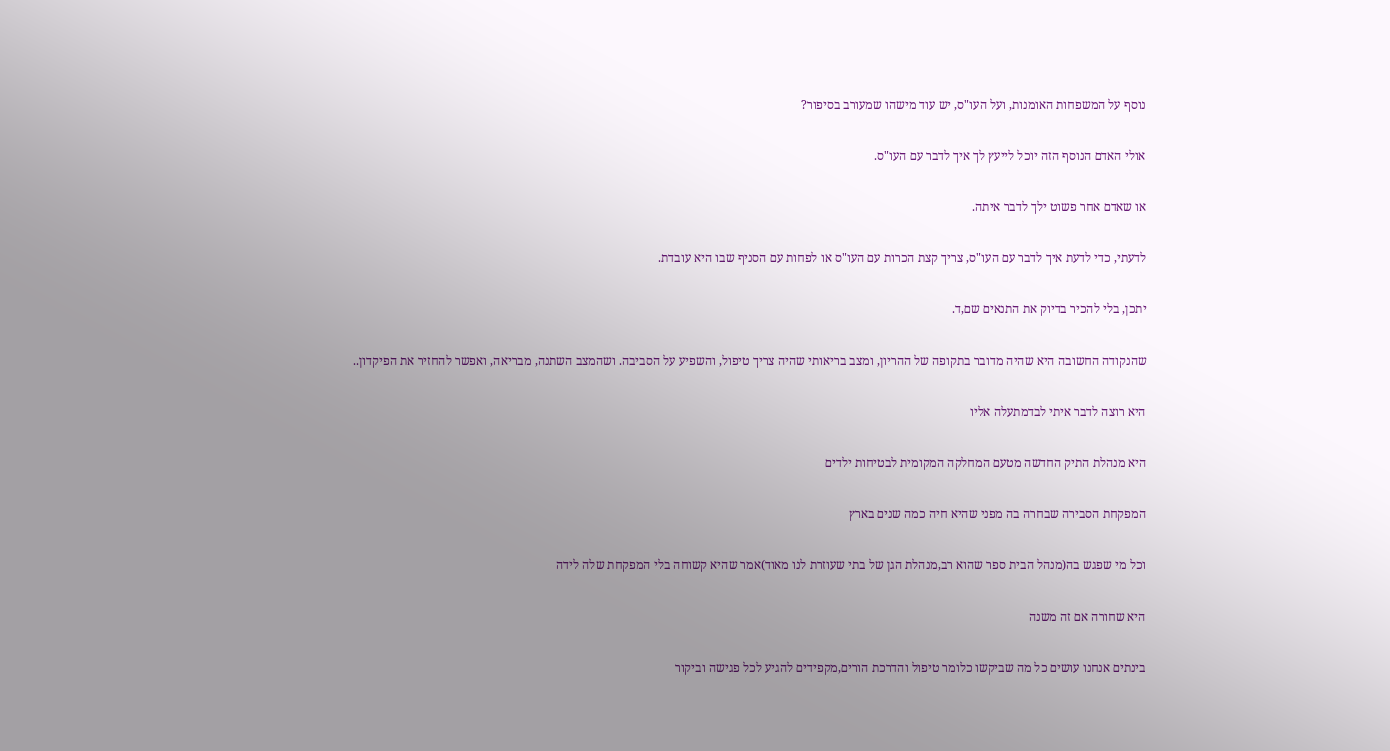נוסף על המשפחות האומנות, ועל העו"ס, יש עוד מישהו שמעורב בסיפור?

אולי האדם הנוסף הזה יוכל לייעץ לך איך לדבר עם העו"ס.

או שאדם אחר פשוט ילך לדבר איתה.

לדעתי, כדי לדעת איך לדבר עם העו"ס, צריך קצת הכרות עם העו"ס או לפחות עם הסניף שבו היא עובדת.

יתכן, בלי להכיר בדיוק את התנאים שם,ד.

שהנקודה החשובה היא שהיה מדובר בתקופה של ההריון, ומצב בריאותי שהיה צריך טיפול, והשפיע על הסביבה. ושהמצב השתנה, מבריאה, ואפשר להחזיר את הפיקדון..

היא רוצה לדבר איתי לבדמתעלה אליו

היא מנהלת התיק החדשה מטעם המחלקה המקומית לבטיחות ילדים

המפקחת הסבירה שבחרה בה מפני שהיא חיה כמה שנים בארץ

וכל מי שפגש בה(מנהל הבית ספר שהוא רב,מנהלת הגן של בתי שעוזרת לנו מאוד)אמר שהיא קשוחה בלי המפקחת שלה לידה

היא שחורה אם זה משנה

בינתים אנחנו עושים כל מה שביקשו כלומר טיפול והדרכת הורים,מקפידים להגיע לכל פגישה וביקור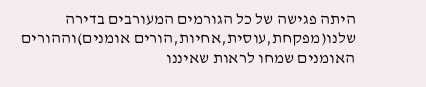היתה פגישה של כל הגורמים המעורבים בדירה שלנו(מפקחת,עוסית,אחיות,הורים אומנים)וההורים האומנים שמחו לראות שאיננו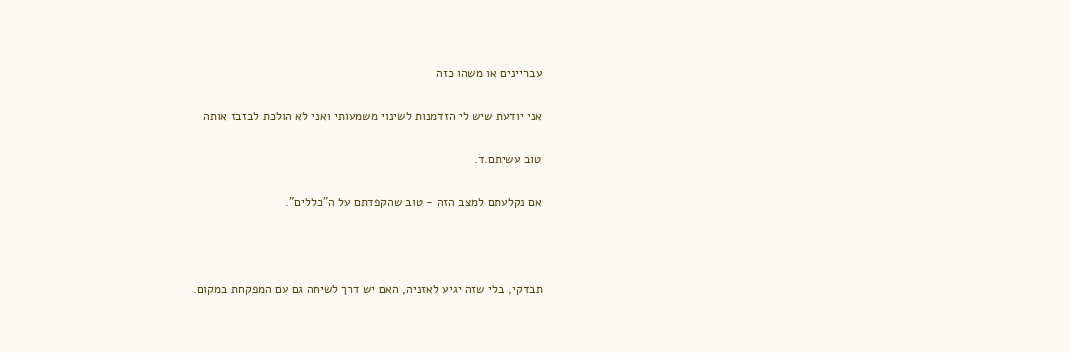עבריינים או משהו כזה

אני יודעת שיש לי הזדמנות לשינוי משמעותי ואני לא הולכת לבזבז אותה

טוב עשיתם.ד.

אם נקלעתם למצב הזה - טוב שהקפדתם על ה"כללים".



תבדקי, בלי שזה יגיע לאזניה, האם יש דרך לשיחה גם עם המפקחת במקום.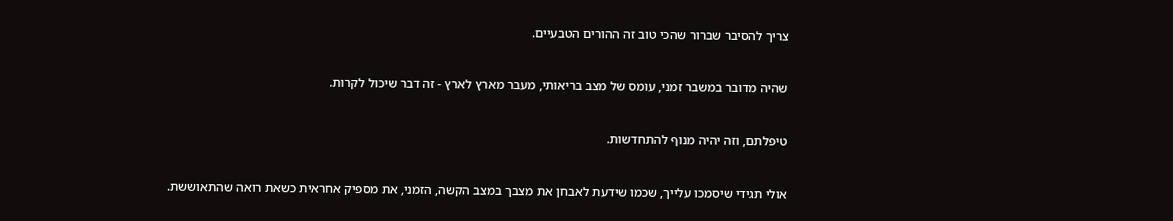צריך להסיבר שברור שהכי טוב זה ההורים הטבעיים.



שהיה מדובר במשבר זמני, עומס של מצב בריאותי, מעבר מארץ לארץ - זה דבר שיכול לקרות.



טיפלתם, וזה יהיה מנוף להתחדשות.



אולי תגידי שיסמכו עלייך, שכמו שידעת לאבחן את מצבך במצב הקשה, הזמני, את מספיק אחראית כשאת רואה שהתאוששת.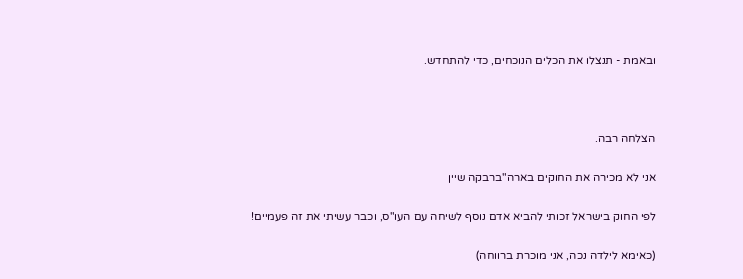ובאמת - תנצלו את הכלים הנוכחים, כדי להתחדש.



הצלחה רבה.

אני לא מכירה את החוקים בארה"ברבקה שיין

לפי החוק בישראל זכותי להביא אדם נוסף לשיחה עם העו"ס, וכבר עשיתי את זה פעמיים!

(כאימא לילדה נכה, אני מוכרת ברווחה)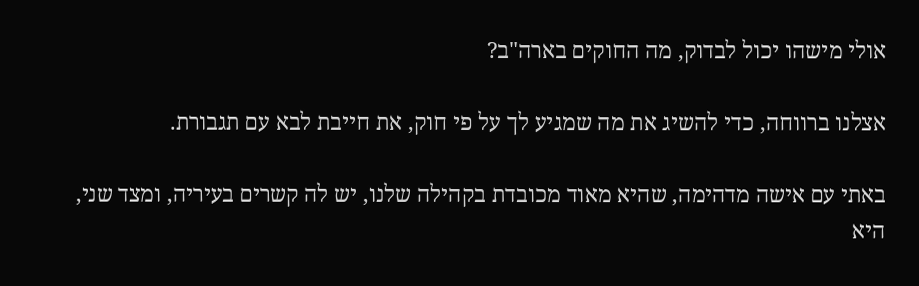אולי מישהו יכול לבדוק, מה החוקים בארה"ב?

אצלנו ברווחה, כדי להשיג את מה שמגיע לך על פי חוק, את חייבת לבא עם תגבורת.

באתי עם אישה מדהימה, שהיא מאוד מכובדת בקהילה שלנו, יש לה קשרים בעיריה, ומצד שני, היא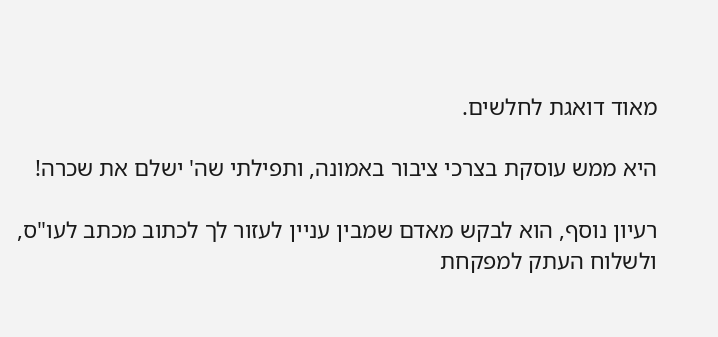מאוד דואגת לחלשים.

היא ממש עוסקת בצרכי ציבור באמונה, ותפילתי שה' ישלם את שכרה!

רעיון נוסף, הוא לבקש מאדם שמבין עניין לעזור לך לכתוב מכתב לעו"ס, ולשלוח העתק למפקחת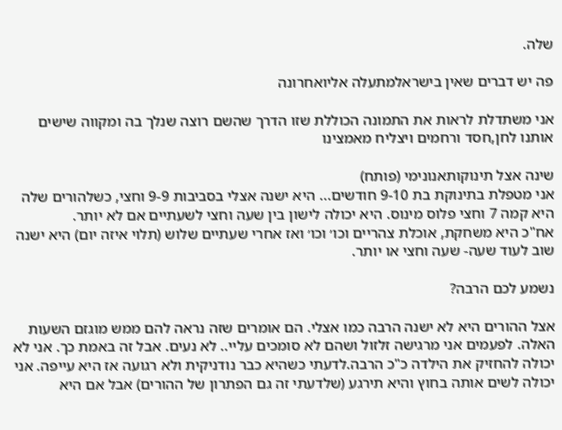שלה.

פה יש דברים שאין בישראלמתעלה אליואחרונה

אני משתדלת לראות את התמונה הכוללת שזו הדרך שהשם רוצה שנלך בה ומקווה שישים אותנו לחן,חסד ורחמים ויצליח מאמצינו

שינה אצל תינוקותאנונימי (פותח)
אני מטפלת בתינוקת בת 9-10 חודשים... היא ישנה אצלי בסביבות 9-9 וחצי, כשלהורים שלה היא קמה 7 וחצי פלוס מינוס. היא יכולה לישון בין שעה וחצי לשעתיים אם לא יותר.
אח"כ היא משחקת, אוכלת צהריים וכו׳ וכו׳ ואז אחרי שעתיים שלוש (תלוי איזה יום) היא ישנה שוב לעוד שעה- שעה וחצי או יותר.

נשמע לכם הרבה?

אצל ההורים היא לא ישנה הרבה כמו אצלי. הם אומרים שזה נראה להם ממש מוגזם השעות האלה. לפעמים אני מרגישה זלזול ושהם לא סומכים עליי.. לא נעים. אבל זה באמת כך. אני לא יכולה להחזיק את הילדה כ"כ הרבה.לדעתי כשהיא כבר נודניקית ולא רגועה אז היא עייפה. אני יכולה לשים אותה בחוץ והיא תירגע (שלדעתי זה גם הפתרון של ההורים) אבל אם היא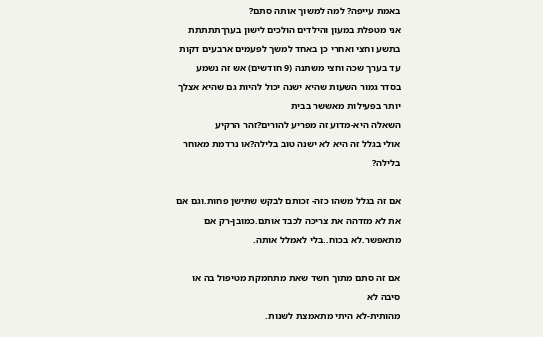באמת עייפה? למה למשוך אותה סתם?
אני מטפלת במעון והילדים הולכים לישון בערךתתתתת
בתשע וחצי ואחרי כן באחד למשך לפעמים ארבעים דקות עד בערך שכה וחצי משתנה (9 חודשים) אש זה נשמע בסדר גמור השעות שהיא ישנה יכול להיות גם שהיא אצלך יותר בפעילות מאששר בבית
השאלה היא-מדוע זה מפריע להורים?זהר הרקיע
אולי בגלל זה היא לא ישנה טוב בלילה?או נרדמת מאוחר בלילה?

אם זה בגלל משהו כזה- זכותם לבקש שתישן פחות.וגם אם את לא מזדהה את צריכה לכבד אותם.כמובן-רק אם מתאפשר.לא בכוח..בלי לאמלל אותה.

אם זה סתם מתוך חשד שאת מתחמקת מטיפול בה או סיבה לא
מהותית-לא היתי מתאמצת לשנות.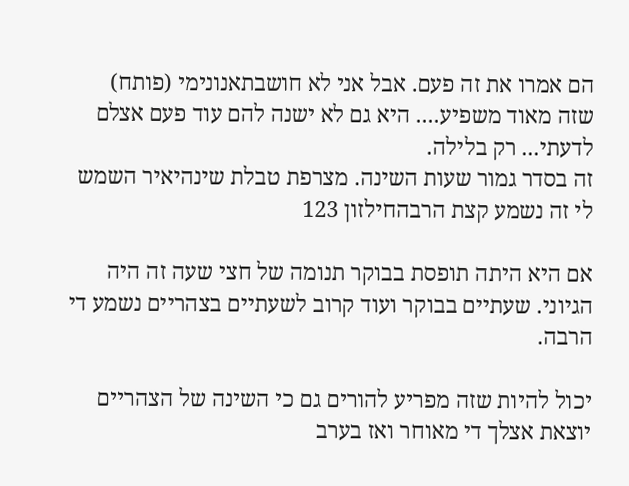הם אמרו את זה פעם. אבל אני לא חושבתאנונימי (פותח)
שזה מאוד משפיע.... היא גם לא ישנה להם עוד פעם אצלם לדעתי... רק בלילה.
זה בסדר גמור שעות השינה. מצרפת טבלת שינהיאיר השמש
לי זה נשמע קצת הרבהחילזון 123

אם היא היתה תופסת בבוקר תנומה של חצי שעה זה היה הגיוני. שעתיים בבוקר ועוד קרוב לשעתיים בצהריים נשמע די הרבה.

יכול להיות שזה מפריע להורים גם כי השינה של הצהריים יוצאת אצלך די מאוחר ואז בערב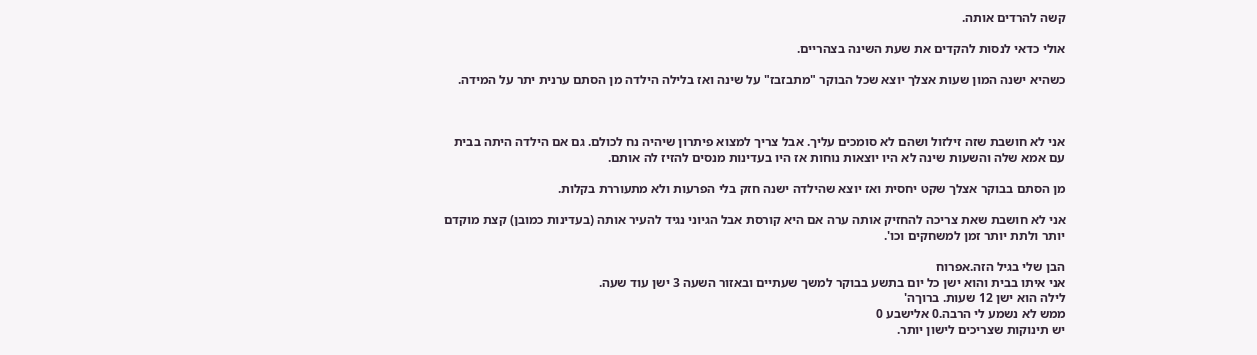קשה להרדים אותה.

אולי כדאי לנסות להקדים את שעת השינה בצהריים.

כשהיא ישנה המון שעות אצלך יוצא שכל הבוקר "מתבזבז" על שינה ואז בלילה הילדה מן הסתם ערנית יתר על המידה.



אני לא חושבת שזה זילזול ושהם לא סומכים עליך. אבל צריך למצוא פיתרון שיהיה נח לכולם. גם אם הילדה היתה בבית עם אמא שלה והשעות שינה לא היו יוצאות נוחות אז היו בעדינות מנסים להזיז לה אותם.

מן הסתם בבוקר אצלך שקט יחסית ואז יוצא שהילדה ישנה חזק בלי הפרעות ולא מתעוררת בקלות.

אני לא חושבת שאת צריכה להחזיק אותה ערה אם היא קורסת אבל הגיוני נגיד להעיר אותה (בעדינות כמובן) קצת מוקדם יותר ולתת יותר זמן למשחקים וכו'.

הבן שלי בגיל הזה.אפרוח
אני איתו בבית והוא ישן כל יום בתשע בבוקר למשך שעתיים ובאזור השעה 3 ישן עוד שעה.
לילה הוא ישן 12 שעות. ברוךה'
ממש לא נשמע לי הרבה.0 אלישבע 0
יש תינוקות שצריכים לישון יותר.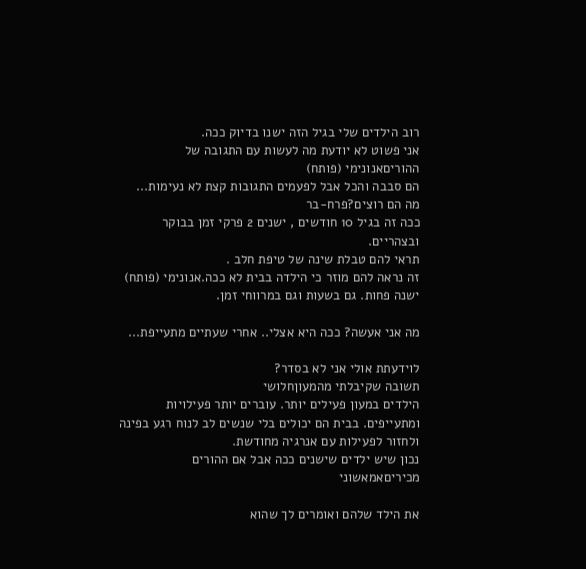רוב הילדים שלי בגיל הזה ישנו בדיוק ככה.
אני פשוט לא יודעת מה לעשות עם התגובה של ההוריםאנונימי (פותח)
הם סבבה והכל אבל לפעמים התגובות קצת לא נעימות...
מה הם רוצים?פרח-בר
ככה זה בגיל 10 חודשים , ישנים 2 פרקי זמן בבוקר ובצהריים.
תראי להם טבלת שינה של טיפת חלב .
זה נראה להם מוזר כי הילדה בבית לא ככה.אנונימי (פותח)
ישנה פחות. גם בשעות וגם במרווחי זמן.

מה אני אעשה? ככה היא אצלי.. אחרי שעתיים מתעייפת...

לוידעתת אולי אני לא בסדר?
תשובה שקיבלתי מהמעוןחלושי
הילדים במעון פעילים יותר. עוברים יותר פעילויות ומתעייפים. בבית הם יכולים בלי שנשים לב לנוח רגע בפינה ולחזור לפעילות עם אנרגיה מחודשת.
נכון שיש ילדים שישנים ככה אבל אם ההורים מכיריםאמאשוני

את הילד שלהם ואומרים לך שהוא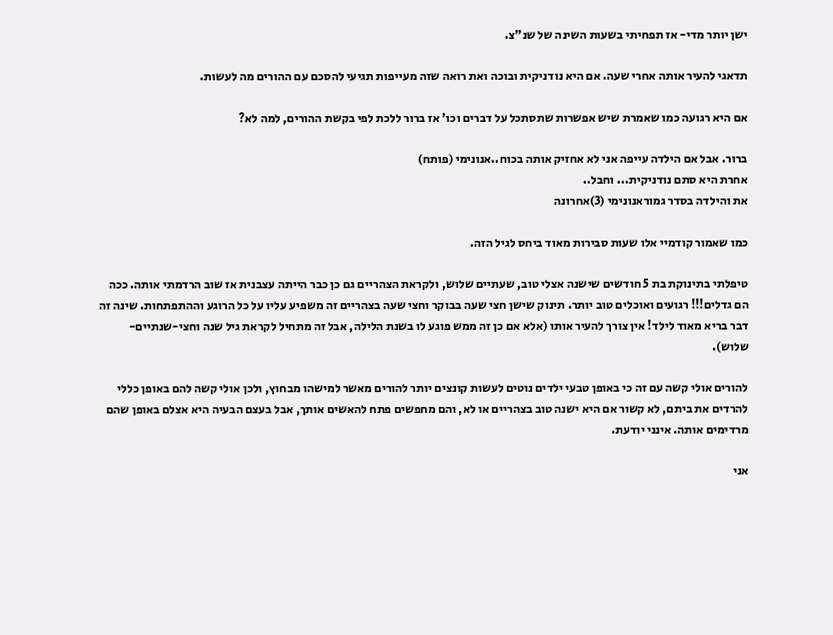ישן יותר מדי- אז תפחיתי בשעות השינה של שנ"צ.

תדאגי להעיר אותה אחרי שעה. אם היא נודניקית ובוכה ואת רואה שזה מעייפות תגיעי להסכם עם ההורים מה לעשות.

אם היא רגועה כמו שאמרת שיש אפשרות שתסתכל על דברים וכו' אז ברור ללכת לפי בקשת ההורים, למה לא?

ברור. אבל אם הילדה עייפה אני לא אחזיק אותה בכוח..אנונימי (פותח)
אחרת היא סתם נודניקית... וחבל..
את והילדה בסדר גמוראנונימי (3)אחרונה

כמו שאמור קודמיי אלו שעות סבירות מאוד ביחס לגיל הזה.

טיפלתי בתינוקת בת 5 חודשים שישנה אצלי טוב, שעתיים שלוש, ולקראת הצהריים גם כן כבר הייתה עצבנית אז שוב הרדמתי אותה. ככה הם גדלים!!! רגועים ואוכלים טוב יותר. תינוק שישן חצי שעה בבוקר וחצי שעה בצהריים זה משפיע עליו על כל הרוגע וההתפתחות. שינה זה דבר בריא מאוד לילד! אין צורך להעיר אותו (אלא אם כן זה ממש פוגע לו בשנת הלילה, אבל זה מתחיל לקראת גיל שנה וחצי-שנתיים-שלוש).

להורים אולי קשה עם זה כי באופן טבעי ילדים נוטים לעשות קונצים יותר להורים מאשר למישהו מבחוץ, ולכן אולי קשה להם באופן כללי להרדים את ביתם, לא קשור אם היא ישנה טוב בצהריים או לא, והם מחפשים פתח להאשים אותך, אבל בעצם הבעיה היא אצלם באופן שהם מרדימים אותה. אינני יודעת.

אני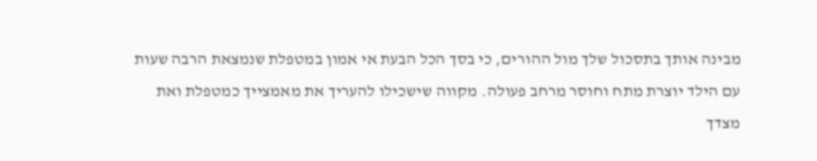מבינה אותך בתסכול שלך מול ההורים, כי בסך הכל הבעת אי אמון במטפלת שנמצאת הרבה שעות עם הילד יוצרת מתח וחוסר מרחב פעולה. מקווה שישכילו להעריך את מאמצייך כמטפלת ואת מצדך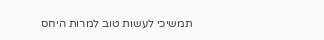תמשיכי לעשות טוב למרות היחס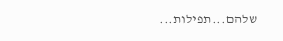שלהם...תפילות...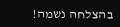בהצלחה נשמה!